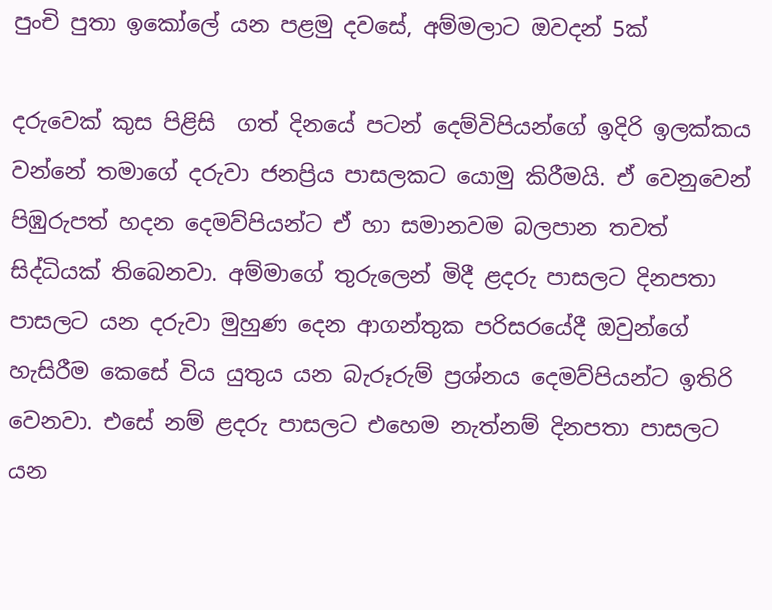පුංචි පුතා ඉකෝලේ යන පළමු දවසේ, අම්මලාට ඔවදන් 5ක්

දරුවෙක් කුස පිළිසි  ගත් දිනයේ පටන් දෙම්විපියන්ගේ ඉදිරි ඉලක්කය වන්නේ තමාගේ දරුවා ජනප්‍රිය පාසලකට යොමු කිරීමයි. ඒ වෙනුවෙන් පිඹුරුපත් හදන දෙමව්පියන්ට ඒ හා සමානවම බලපාන තවත් සිද්ධියක් තිබෙනවා. අම්මාගේ තුරුලෙන් මිදී ළදරු පාසලට දිනපතා පාසලට යන දරුවා මුහුණ දෙන ආගන්තුක පරිසරයේදී ඔවුන්ගේ හැසිරීම කෙසේ විය යුතුය යන බැරූරුම් ප්‍රශ්නය දෙමව්පියන්ට ඉතිරි වෙනවා. එසේ නම් ළදරු පාසලට එහෙම නැත්නම් දිනපතා පාසලට යන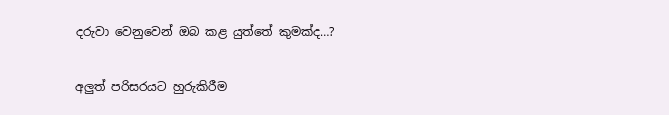දරුවා වෙනුවෙන් ඔබ කළ යුත්තේ කුමක්ද…?

අලුත් පරිසරයට හුරුකිරීම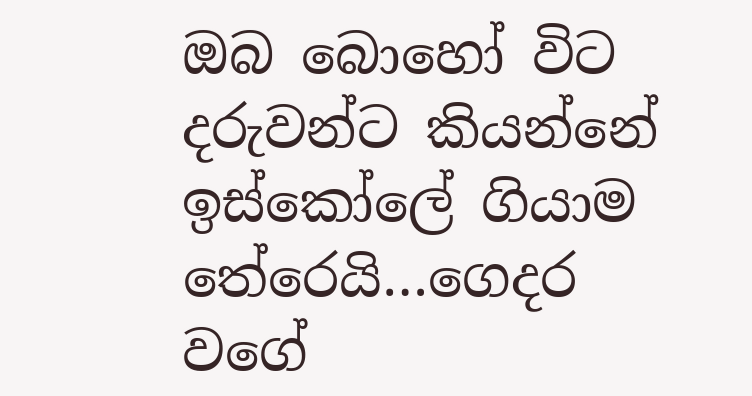ඔබ බොහෝ විට දරුවන්ට කියන්නේ ඉස්කෝලේ ගියාම තේරෙයි…ගෙදර වගේ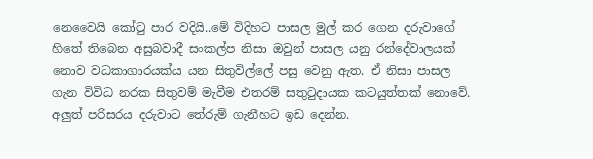නෙවෛයි කෝටු පාර වදියි..මේ විදිහට පාසල මුල් කර ගෙන දරුවාගේ හිතේ තිබෙන අසුබවාදී සංකල්ප නිසා ඔවුන් පාසල යනු රන්දේවාලයක් නොව වධකාගාරයක්ය යන සිතුවිල්ලේ පසු වෙනු ඇත. ඒ නිසා පාසල ගැන විවිධ නරක සිතුවම් මැවීම එතරම් සතුටුදායක කටයුත්තක් නොවේ. අලුත් පරිසරය දරුවාට තේරුම් ගැනීහට ඉඩ දෙන්න.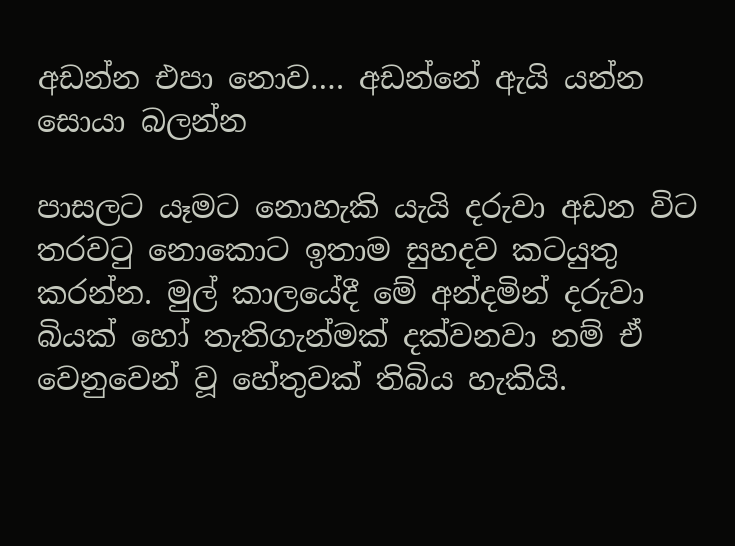අඩන්න එපා නොව…. අඩන්නේ ඇයි යන්න සොයා බලන්න

පාසලට යෑමට නොහැකි යැයි දරුවා අඩන විට තරවටු නොකොට ඉතාම සුහදව කටයුතු කරන්න. මුල් කාලයේදී මේ අන්දමින් දරුවා බියක් හෝ තැතිගැන්මක් දක්වනවා නම් ඒ වෙනුවෙන් වූ හේතුවක් තිබිය හැකියි.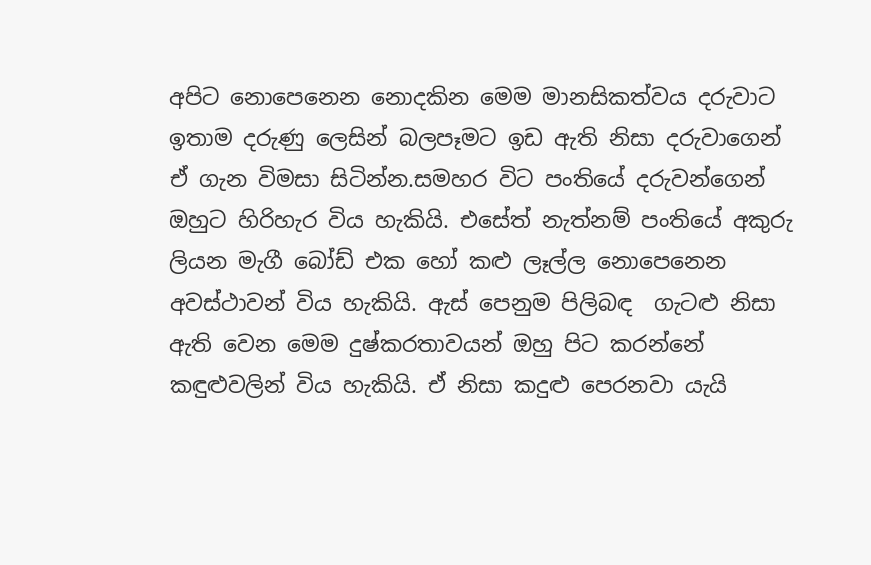අපිට නොපෙනෙන නොදකින මෙම මානසිකත්වය දරුවාට ඉතාම දරුණු ලෙසින් බලපෑමට ඉඩ ඇති නිසා දරුවාගෙන් ඒ ගැන විමසා සිටින්න.සමහර විට පංතියේ දරුවන්ගෙන් ඔහුට හිරිහැර විය හැකියි. එසේත් නැත්නම් පංතියේ අකුරු ලියන මැගී බෝඩ් එක හෝ කළු ලෑල්ල නොපෙනෙන අවස්ථාවන් විය හැකියි. ඇස් පෙනුම පිලිබඳ  ගැටළු නිසා ඇති වෙන මෙම දුෂ්කරතාවයන් ඔහු පිට කරන්නේ කඳුළුවලින් විය හැකියි. ඒ නිසා කදුළු පෙරනවා යැයි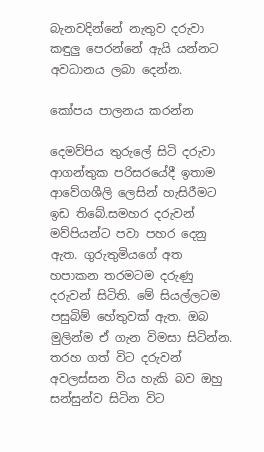බැනවදින්නේ නැතුව දරුවා කඳුලු පෙරන්නේ ඇයි යන්නට අවධානය ලබා දෙන්න.

කෝපය පාලනය කරන්න

දෙමව්පිය තුරුලේ සිටි දරුවා ආගන්තුක පරිසරයේදී ඉතාම ආවේගශීලි ලෙසින් හැසිරීමට ඉඩ තිබේ.සමහර දරුවන් මව්පියන්ට පවා පහර දෙනු ඇත. ගුරුතුමියගේ අත හපාකන තරමටම දරුණු දරුවන් සිටිති. මේ සියල්ලටම පසුබිම් හේතුවක් ඇත. ඔබ මුලින්ම ඒ ගැන විමසා සිටින්න. තරහ ගත් විට දරුවන් අවලස්සන විය හැකි බව ඔහු සන්සුන්ව සිටින විට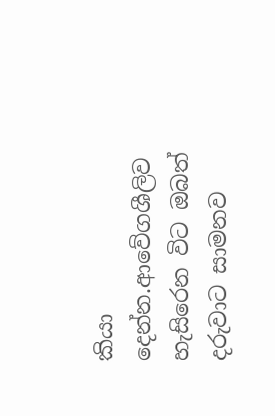කියා දෙන්න.ආවේගශීලිව හැසිරෙන විට ඔබත් දරුවාට සාමනව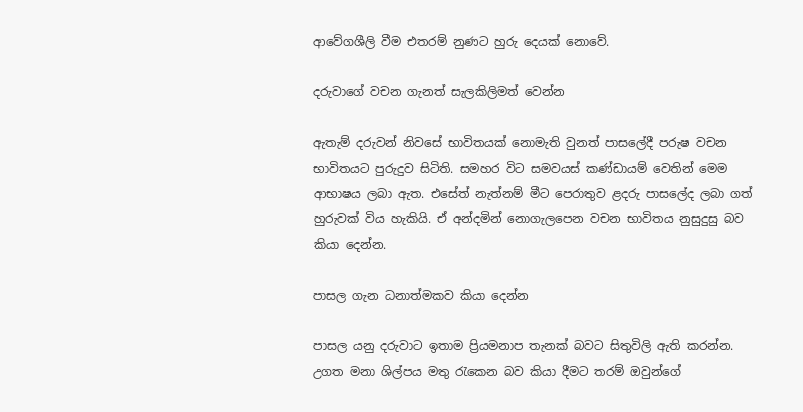ආවේගශීලි වීම එතරම් නුණට හුරු දෙයක් නොවේ.

දරුවාගේ වචන ගැනත් සැලකිලිමත් වෙන්න

ඇතැම් දරුවන් නිවසේ භාවිතයක් ‍නොමැති වුනත් පාසලේදී පරුෂ වචන භාවිතයට පුරුදුව සිටිති. සමහර විට සමවයස් කණ්ඩායම් වෙතින් මෙම ආභාෂය ලබා ඇත. එසේත් නැත්නම් මීට පෙරාතුව ළදරු පාසලේද ලබා ගත් හුරුවක් විය හැකියි. ඒ අන්දමින් නොගැලපෙන වචන භාවිතය නුසුදුසු බව කියා දෙන්න.

පාසල ගැන ධනාත්මකව කියා දෙන්න

පාසල යනු දරුවාට ඉතාම ප්‍රියමනාප තැනක් බවට සිතුවිලි ඇති කරන්න. උගත මනා ශිල්පය මතු රැකෙන බව කියා දීමට තරම් ඔවුන්ගේ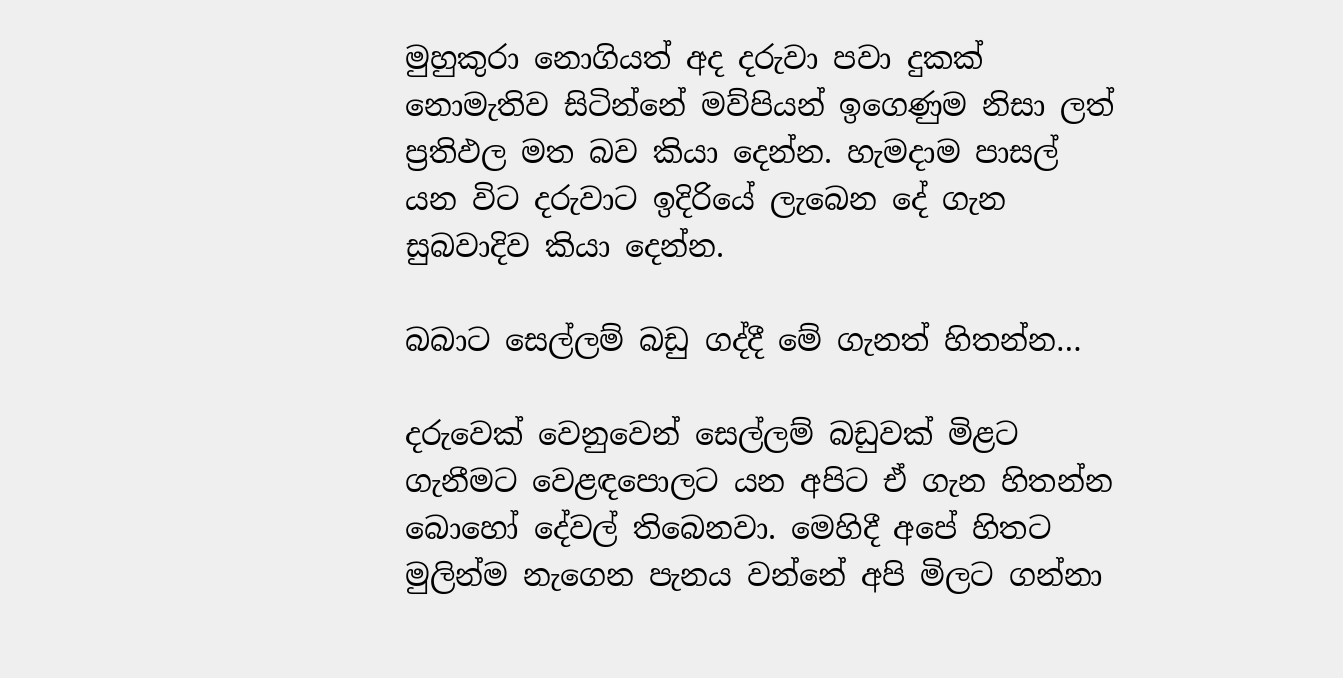මුහුකුරා නොගියත් අද දරුවා පවා දුකක් නොමැතිව සිටින්නේ මව්පියන් ඉගෙණුම නිසා ලත් ප්‍රතිඵල මත බව කියා දෙන්න. හැමදාම පාසල් යන විට දරුවාට ඉදිරියේ ලැබෙන දේ ගැන සුබවාදිව කියා දෙන්න.

බබාට සෙල්ලම් බඩු ගද්දී මේ ගැනත් හිතන්න…

දරුවෙක් වෙනුවෙන් සෙල්ලම් බඩුවක් මිළට ගැනීමට වෙළඳපොලට යන අපිට ඒ ගැන හිතන්න බොහෝ දේවල් තිබෙනවා. මෙහිදී අපේ හිතට මුලින්ම නැගෙන පැනය වන්නේ අපි මිලට ගන්නා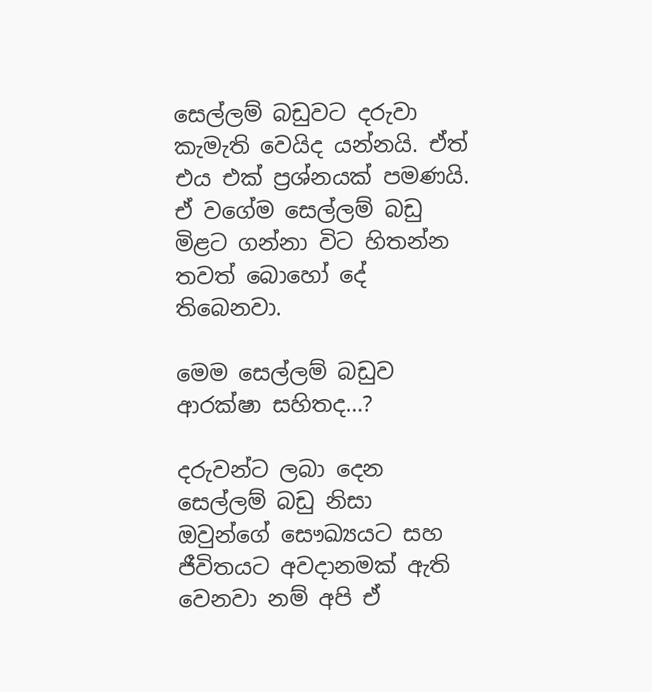සෙල්ලම් බඩුවට දරුවා කැමැති වෙයිද යන්නයි. ඒත් එය එක් ප්‍රශ්නයක් පමණයි. ඒ වගේම සෙල්ලම් බඩු මිළට ගන්නා විට හිතන්න තවත් බොහෝ දේ තිබෙනවා.

මෙම සෙල්ලම් බඩුව ආරක්ෂා සහිතද…?

දරුවන්ට ලබා දෙන සෙල්ලම් බඩු නිසා ඔවුන්ගේ සෞඛ්‍යයට සහ ජීවිතයට අවදානමක් ඇති වෙනවා නම් අපි ඒ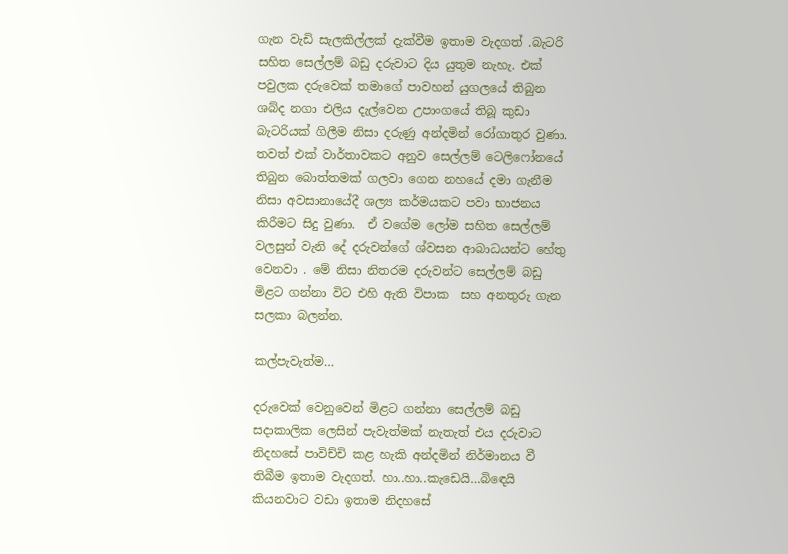ගැන වැඩි සැලකිල්ලක් දැක්වීම ඉතාම වැදගත් .බැටරි සහිත සෙල්ලම් බඩු දරුවාට දිය යුතුම නැහැ. එක් පවුලක දරුවෙක් තමාගේ පාවහන් යුගලයේ තිබුන ශබ්ද නගා එලිය දැල්වෙන උපාංගයේ තිබූ කුඩා බැටරියක් ගිලීම නිසා දරුණු අන්දමින් රෝගාතුර වුණා. තවත් එක් වාර්තාවකට අනුව සෙල්ලම් ටෙලිෆෝනයේ තිබුන බොත්තමක් ගලවා ගෙන නහයේ දමා ගැනීම නිසා අවසානායේදී ශල්‍ය කර්මයකට පවා භාජනය කිරීමට සිදු වුණා.  ඒ වගේම ලෝම සහිත සෙල්ලම් වලසුන් වැනි දේ දරුවන්ගේ ශ්වසන ආබාධයන්ට හේතු වෙනවා . මේ නිසා නිතරම දරුවන්ට සෙල්ලම් බඩු මිළට ගන්නා විට එහි ඇති විපාක  සහ අනතුරු ගැන සලකා බලන්න.

කල්පැවැත්ම…

දරුවෙක් වෙනුවෙන් මිළට ගන්නා සෙල්ලම් බඩු සදාකාලික ලෙසින් පැවැත්මක් නැතැත් එය දරුවාට නිදහසේ පාවිච්චි කළ හැකි අන්දමින් නිර්මානය වී තිබීම ඉතාම වැදගත්. හා..හා..කැඩෙයි…බි‍‍ඳෙයි කියනවාට වඩා ඉතාම නිදහසේ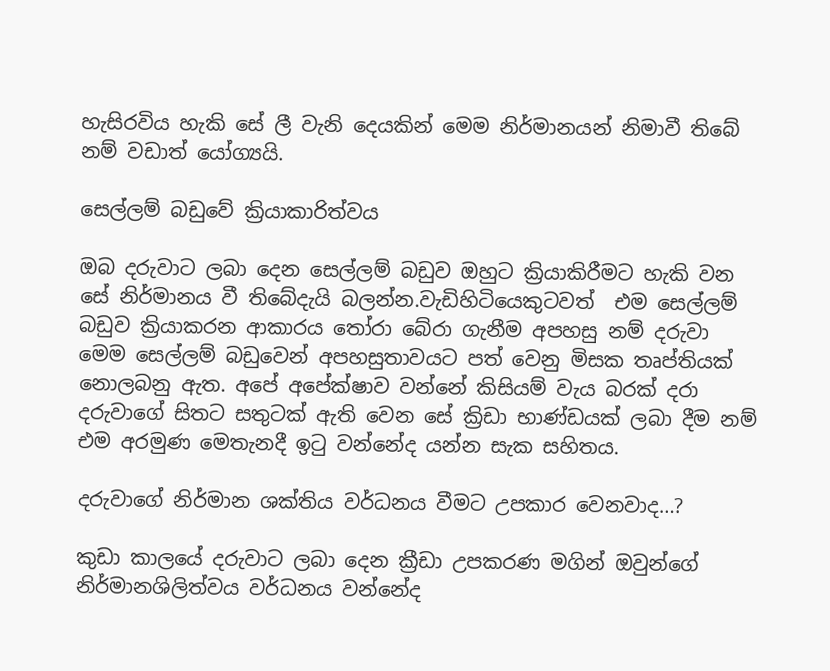හැසිරවිය හැකි සේ ලී වැනි දෙයකින් මෙම නිර්මානයන් නිමාවී තිබේ නම් වඩාත් යෝග්‍යයි.

සෙල්ලම් බඩුවේ ක්‍රියාකාරිත්වය

ඔබ දරුවාට ලබා දෙන සෙල්ලම් බඩුව ඔහුට ක්‍රියාකිරීමට හැකි වන සේ නිර්මානය වී තිබේදැයි බලන්න.වැඩිහිටියෙකුටවත්  එම සෙල්ලම් බඩුව ක්‍රියාකරන ආකාරය තෝරා බේරා ගැනීම අපහසු නම් දරුවා මෙම සෙල්ලම් බඩුවෙන් අපහසුතාවයට පත් වෙනු මිසක තෘප්තියක් නොලබනු ඇත. අපේ අපේක්ෂාව වන්නේ කිසියම් වැය බරක් දරා දරුවාගේ සිතට සතුටක් ඇති වෙන සේ ක්‍රිඩා භාණ්ඩයක් ලබා දීම නම් එම අරමුණ මෙතැනදී ඉටු වන්නේද යන්න සැක සහිතය.

දරුවාගේ නිර්මාන ශක්තිය වර්ධනය වීමට උපකාර වෙනවාද…?

කුඩා කාලයේ දරුවාට ලබා දෙන ක්‍රීඩා උපකරණ මගින් ඔවුන්ගේ නිර්මානශිලිත්වය වර්ධනය වන්නේද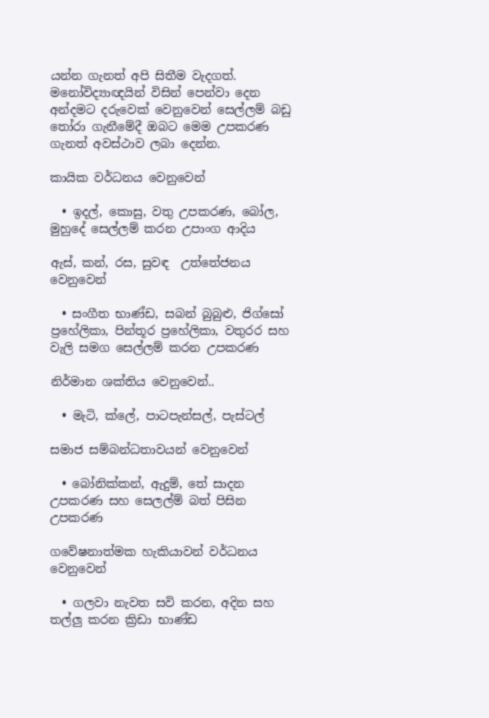යන්න ගැනත් අපි සිතීම වැදගත්. මනෝවිද්‍යාඥයින් විසින් පෙන්වා දෙන අන්දමට දරුවෙක් වෙනුවෙන් සෙල්ලම් බඩු තෝරා ගැනීමේදී ඔබට මෙම උපකරණ ගැනත් අවස්ථාව ලබා දෙන්න.

කායික වර්ධනය වෙනුවෙන්

  • ඉදල්, කොසු, වතු උපකරණ, බෝල, මුහුදේ සෙල්ලම් කරන උපාංග ආදිය

ඇස්, කන්, රස, සුවඳ  උත්තේජනය වෙනුවෙන්

  • සංගීත භාණ්ඩ, සබන් බුබුළු, ජිග්සෝ ප්‍රහේලිකා, පින්තූර ප්‍රහේලිකා, වතුරර සහ වැලි සමග සෙල්ලම් කරන උපකරණ

නිර්මාන ශක්තිය වෙනුවෙන්..

  • මැටි, ක්ලේ, පාටපැන්සල්, පැස්ටල්

සමාජ සම්බන්ධතාවයන් වෙනුවෙන්

  • බෝනික්කන්, ඇදුම්, තේ සාදන උපකරණ සහ සෙලල්ම් බත් පිසින උපකරණ

ගවේෂනාත්මක හැකියාවන් වර්ධනය වෙනුවෙන්

  • ගලවා නැවත සවි කරන, අදින සහ තල්ලු කරන ක්‍රිඩා භාණ්ඩ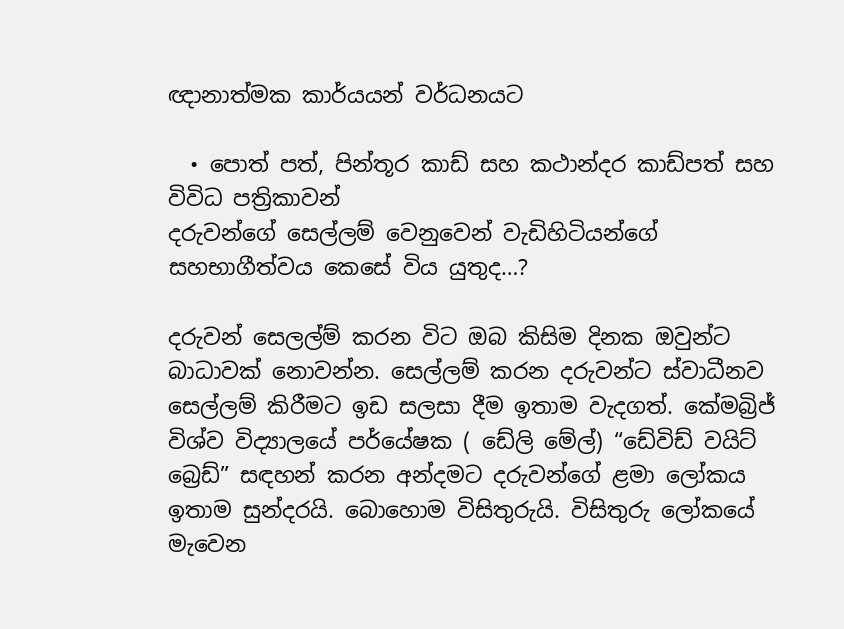ඥානාත්මක කාර්යයන් වර්ධනයට

  • පොත් පත්, පින්තූර කාඩ් සහ කථාන්දර කාඩ්පත් සහ විවිධ පත්‍රිකාවන්
දරුවන්ගේ සෙල්ලම් වෙනුවෙන් වැඩිහිටියන්ගේ සහභාගීත්වය කෙසේ විය යුතුද…?

දරුවන් සෙලල්ම් කරන විට ඔබ කිසිම දිනක ඔවුන්ට බාධාවක් නොවන්න. සෙල්ලම් කරන දරුවන්ට ස්වාධීනව සෙල්ලම් කිරීමට ඉඩ සලසා දීම ඉතාම වැදගත්. කේමබ්‍රිජ් විශ්ව විද්‍යාලයේ පර්යේෂක ( ඩේලි මේල්) “ඩේවිඩ් වයිට් බ්‍රෙඩ්” සඳහන් කරන අන්දමට දරුවන්ගේ ළමා ලෝකය ඉතාම සුන්දරයි. බොහොම විසිතුරුයි. විසිතුරු ලෝකයේ මැවෙන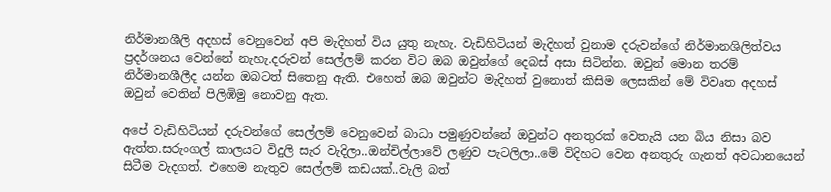නිර්මානශීලි අදහස් වෙනුවෙන් අපි මැදිහත් විය යුතු නැහැ. වැඩිහිටියන් මැදිහත් වුනාම දරුවන්ගේ නිර්මානශිලිත්වය ප්‍රදර්ශනය වෙන්නේ නැහැ.දරුවන් සෙල්ලම් කරන විට ඔබ ඔවුන්ගේ දෙබස් අසා සිටින්න. ඔවුන් මොන තරම් නිර්මානශීලීද යන්න ඔබටත් සිතෙනු ඇති. එහෙත් ඔබ ඔවුන්ට මැදිහත් වුනොත් කිසිම ලෙසකින් මේ විවෘත අදහස් ඔවුන් වෙතින් පිලිඹිමු නොවනු ඇත.

අපේ වැඩිහිටියන් දරුවන්ගේ සෙල්ලම් වෙනුවෙන් බාධා පමුණුවන්නේ ඔවුන්ට අනතුරක් වෙතැයි යන බිය නිසා බව ඇත්ත.සරුංගල් කාලයට විදුලි සැර වැදිලා..ඔන්චිල්ලාවේ ලණුව පැටලිලා..මේ විදිහට වෙන අනතුරු ගැනත් අවධානයෙන් සිටීම වැදගත්. එහෙම නැතුව සෙල්ලම් කඩයක්..වැලි බත්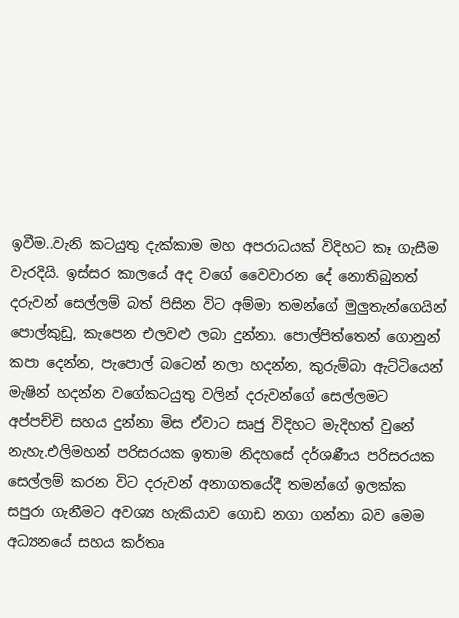ඉවීම..වැනි කටයුතු දැක්කාම මහ අපරාධයක් විදිහට කෑ ගැසීම වැරදියි. ඉස්සර කාලයේ අද වගේ වෛවාරන දේ නොතිබුනත් දරුවන් සෙල්ලම් බත් පිසින විට අම්මා තමන්ගේ මුලුතැන්ගෙයින් පොල්කුඩු, කැපෙන එලවළු ලබා දුන්නා. පොල්පිත්තෙන් ගොනුන් කපා දෙන්න, පැපොල් බටෙන් නලා හදන්න, කුරුම්බා ඇට්ටියෙන් මැෂින් හදන්න වගේකටයුතු වලින් දරුවන්ගේ සෙල්ලමට අප්පච්චි සහය දුන්නා මිස ඒවාට සෘජු විදිහට මැදිහත් වුනේ නැහැ.එලිමහන් පරිසරයක ඉතාම නිදහසේ දර්ශණීය පරිසරයක සෙල්ලම් කරන විට දරුවන් අනාගතයේදී තමන්ගේ ඉලක්ක සපුරා ගැනීමට අවශ්‍ය හැකියාව ගොඩ නගා ගන්නා බව මෙම අධ්‍යනයේ සහය කර්තෘ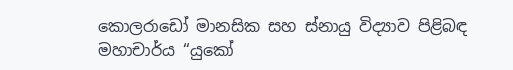කොලරාඩෝ මානසික සහ ස්නායු විද්‍යාව පිළිබඳ මහාචාර්ය “යුකෝ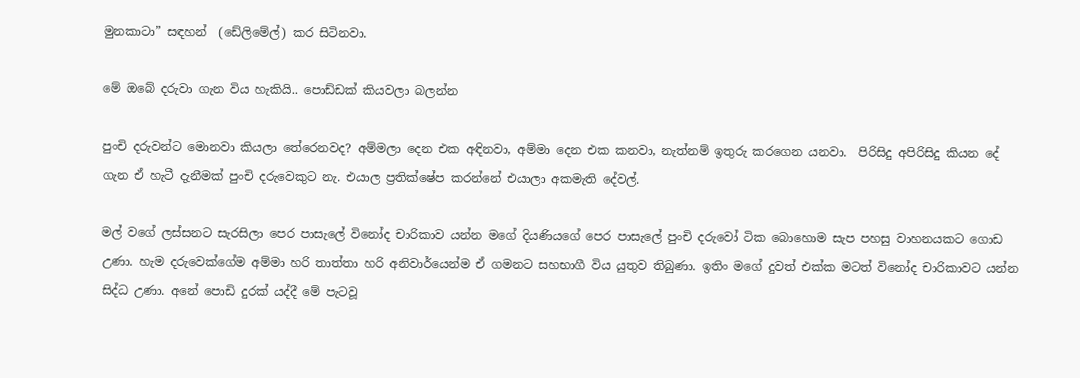මුනකාටා” සඳහන්  (ඩේලිමේල්) කර සිටිනවා.

මේ ඔබේ දරුවා ගැන විය හැකියි.. පොඩ්ඩක් කියවලා බලන්න

පුංචි දරුවන්ට මොනවා කියලා තේරෙනවද? අම්මලා දෙන එක අඳිනවා, අම්මා දෙන එක කනවා, නැත්නම් ඉතුරු කරගෙන යනවා.  පිරිසිදු අපිරිසිදු කියන දේ ගැන ඒ හැටී දැනීමක් පුංචි දරුවෙකුට නැ. එයාල ප්‍රතික්ෂේප කරන්නේ එයාලා අකමැති දේවල්.

මල් වගේ ලස්සනට සැරසිලා පෙර පාසැලේ විනෝද චාරිකාව යන්න මගේ දියණියගේ පෙර පාසැලේ පුංචි දරුවෝ ටික බොහොම සැප පහසු වාහනයකට ගොඩ උණා. හැම දරුවෙක්ගේම අම්මා හරි තාත්තා හරි අනිවාර්යෙන්ම ඒ ගමනට සහභාගී විය යුතුව තිබුණා. ඉතිං මගේ දුවත් එක්ක මටත් විනෝද චාරිකාවට යන්න සිද්ධ උණා. අනේ පොඩි දුරක් යද්දී මේ පැටවූ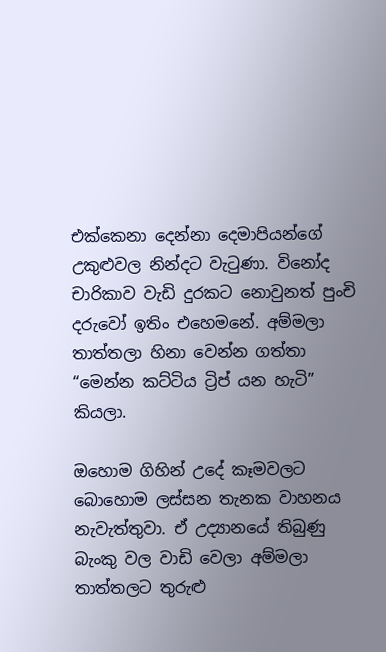එක්කෙනා දෙන්නා දෙමාපියන්ගේ උකුළුවල නින්දට වැටුණා. විනෝද චාරිකාව වැඩි දුරකට නොවුනත් පුංචි දරුවෝ ඉතිං එහෙමනේ. අම්මලා තාත්තලා හිනා වෙන්න ගත්තා “මෙන්න කට්ටිය ට්‍රිප් යන හැටි” කියලා.

ඔහොම ගිහින් උදේ කෑමවලට බොහොම ලස්සන තැනක වාහනය නැවැත්තුවා. ඒ උද්‍යානයේ තිබුණු බැංකු වල වාඩි වෙලා අම්මලා තාත්තලට තුරුළු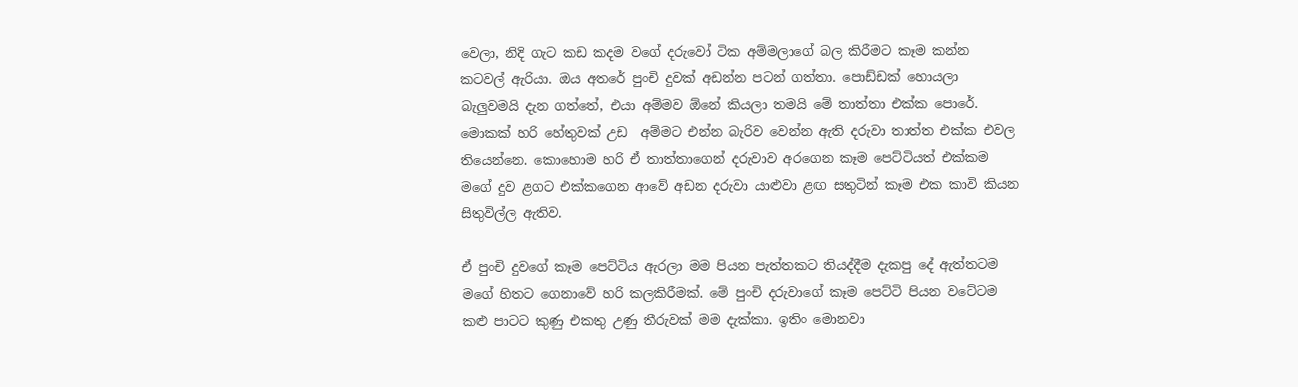වෙලා, නිදි ගැට කඩ කදම වගේ දරුවෝ ටික අම්මලාගේ බල කිරීමට කෑම කන්න කටවල් ඇරියා. ඔය අතරේ පුංචි දුවක් අඩන්න පටන් ගත්තා. පොඩ්ඩක් හොයලා බැලුවමයි දැන ගත්තේ, එයා අම්මව ඕනේ කියලා තමයි මේ තාත්තා එක්ක පොරේ. මොකක් හරි හේතුවක් උඩ  අම්මට එන්න බැරිව වෙන්න ඇති දරුවා තාත්ත එක්ක එවල තියෙන්නෙ. කොහොම හරි ඒ තාත්තාගෙන් දරුවාව අරගෙන කෑම පෙට්ටියත් එක්කම මගේ දුව ළගට එක්කගෙන ආවේ අඩන දරුවා යාළුවා ළඟ සතුටින් කෑම එක කාවි කියන සිතුවිල්ල ඇතිව.

ඒ පුංචි දුවගේ කෑම පෙට්ටිය ඇරලා මම පියන පැත්තකට තියද්දීම දැකපු දේ ඇත්තටම මගේ හිතට ගෙනාවේ හරි කලකිරීමක්. මේ පුංචි දරුවාගේ කෑම පෙට්ටි පියන වටේටම කළු පාටට කුණු එකතු උණු තීරුවක් මම දැක්කා. ඉතිං මොනවා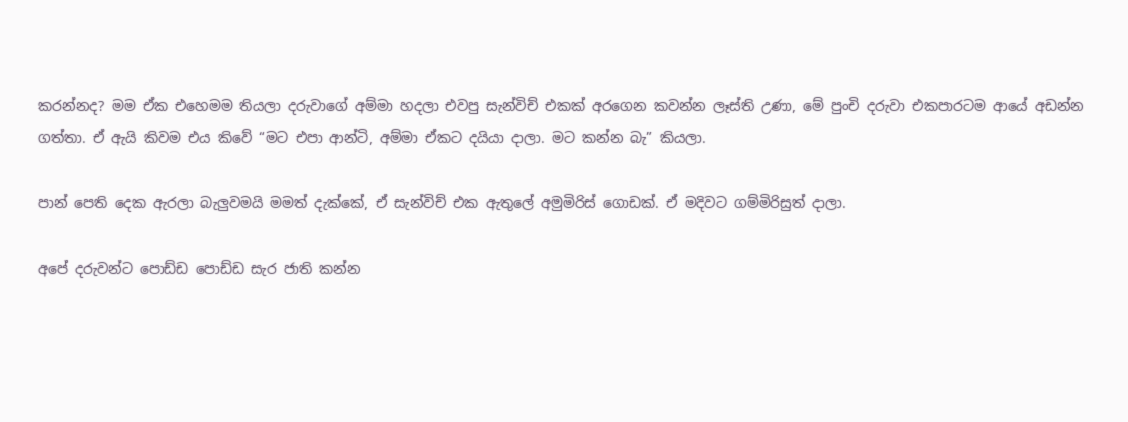කරන්නද? මම ඒක එහෙමම තියලා දරුවාගේ අම්මා හදලා එවපු සැන්විච් එකක් අරගෙන කවන්න ලෑස්ති උණා, මේ පුංචි දරුවා එකපාරටම ආයේ අඩන්න ගත්තා. ඒ ඇයි කිවම එය කිවේ “මට එපා ආන්ටි, අම්මා ඒකට දයියා දාලා. මට කන්න බැ” කියලා.

පාන් පෙති දෙක ඇරලා බැලුවමයි මමත් දැක්කේ, ඒ සැන්විච් එක ඇතුලේ අමුමිරිස් ගොඩක්. ඒ මදිවට ගම්මිරිසුත් දාලා.

අපේ දරුවන්ට පොඩ්ඩ පොඩ්ඩ සැර ජාති කන්න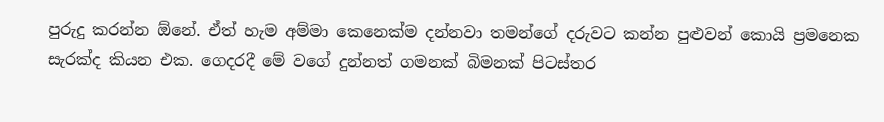පුරුදු කරන්න ඕනේ. ඒත් හැම අම්මා කෙනෙක්ම දන්නවා තමන්ගේ දරුවට කන්න පුළුවන් කොයි ප්‍රමනෙක සැරක්ද කියන එක. ගෙදරදී මේ වගේ දුන්නත් ගමනක් බිමනක් පිටස්තර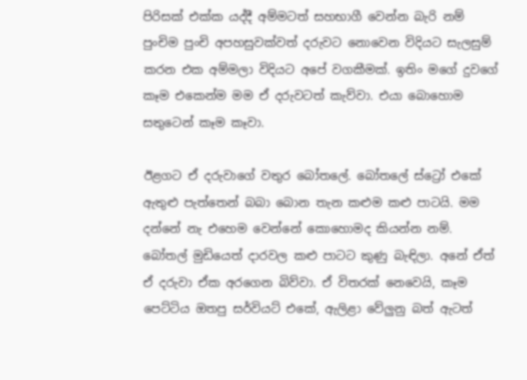පිරිසක් එක්ක යද්දී අම්මටත් සහභාගී වෙන්න බැරි නම් පුංචිම පුංචි අපහසුවක්වත් දරුවට නොවෙන විදියට සැලසුම් කරන එක අම්මලා විදියට අපේ වගකීමක්. ඉතිං මගේ දුවගේ කෑම එකෙන්ම මම ඒ දරුවටත් කැව්වා. එයා බොහොම සතුටෙන් කෑම කෑවා.

ඊළගට ඒ දරුවාගේ වතුර බෝතලේ. බෝතලේ ස්ට්‍රෝ එකේ ඇතුළු පැත්තෙන් බබා බොන තැන කළුම කළු පාටයි. මම දන්නේ නැ එහෙම වෙන්නේ කොහොමද කියන්න නම්. බෝතල් මුඩියෙත් දාරවල කළු පාටට කුණු බැඳිලා. අනේ ඒත් ඒ දරුවා ඒක අරගෙන බිව්වා. ඒ විතරක් නෙවෙයි, කෑම පෙට්ටිය ඔතපු සර්වියට් එකේ, ඇලිළා වේලුනු බත් ඇටත්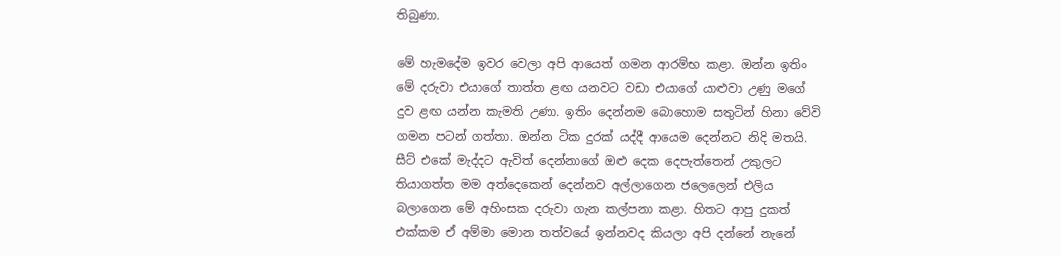තිබුණා.

මේ හැමදේම ඉවර වෙලා අපි ආයෙත් ගමන ආරම්භ කළා. ඔන්න ඉතිං මේ දරුවා එයාගේ තාත්ත ළඟ යනවට වඩා එයාගේ යාළුවා උණු මගේ දුව ළඟ යන්න කැමති උණා. ඉතිං දෙන්නම බොහොම සතුටින් හිනා වේවි ගමන පටන් ගත්තා. ඔන්න ටික දුරක් යද්දී ආයෙම දෙන්නට නිදි මතයි. සීට් එකේ මැද්දට ඇවිත් දෙන්නාගේ ඔළු දෙක දෙපැත්තෙන් උකුලට තියාගත්ත මම අත්දෙකෙන් දෙන්නව අල්ලාගෙන ජලෙලෙන් එලිය බලාගෙන මේ අහිංසක දරුවා ගැන කල්පනා කළා. හිතට ආපු දුකත් එක්කම ඒ අම්මා මොන තත්වයේ ඉන්නවද කියලා අපි දන්නේ නැනේ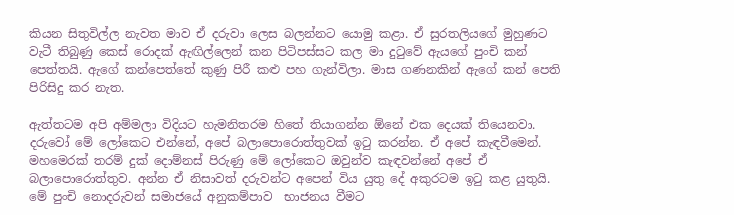කියන සිතුවිල්ල නැවත මාව ඒ දරුවා ලෙස බලන්නට යොමු කළා. ඒ සුරතලියගේ මුහුණට වැටී තිබුණු කෙස් රොදක් ඇඟිල්ලෙන් කන පිටිපස්සට කල මා දුටුවේ ඇයගේ පුංචි කන් පෙත්තයි. ඇගේ කන්පෙත්තේ කුණු පිරී කළු පහ ගැන්විලා. මාස ගණනකින් ඇගේ කන් පෙති පිරිසිදු කර නැත.

ඇත්තටම අපි අම්මලා විදියට හැමනිතරම හිතේ තියාගන්න ඕනේ එක දෙයක් තියෙනවා. දරුවෝ මේ ලෝකෙට එන්නේ, අපේ බලාපොරොත්තුවක් ඉටු කරන්න. ඒ අපේ කැඳවීමෙන්. මහමෙරක් තරම් දුක් දොම්නස් පිරුණු මේ ලෝකෙට ඔවුන්ව කැඳවන්නේ අපේ ඒ බලාපොරොත්තුව. අන්න ඒ නිසාවත් දරුවන්ට අපෙන් විය යුතු දේ අකුරටම ඉටු කළ යුතුයි. මේ පුංචි නොදරුවන් සමාජයේ අනුකම්පාව  භාජනය වීමට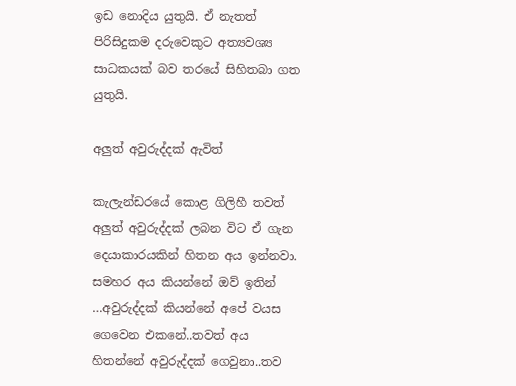ඉඩ නොදිය යුතුයි. ඒ නැතත් පිරිසිදුකම දරුවෙකුට අත්‍යවශ්‍ය සාධකයක් බව තරයේ සිහිතබා ගත යුතුයි.

අලුත් අවුරුද්දක් ඇවිත්

කැලැන්ඩරයේ කොළ ගිලිහී තවත් අලුත් අවුරුද්දක් ලබන විට ඒ ගැන දෙයාකාරයකින් හිතන අය ඉන්නවා. සමහර අය කියන්නේ ඔව් ඉතින් …අවුරුද්දක් කියන්නේ අපේ වයස ගෙවෙන එකනේ..තවත් අය හිතන්නේ අවුරුද්දක් ගෙවුනා..තව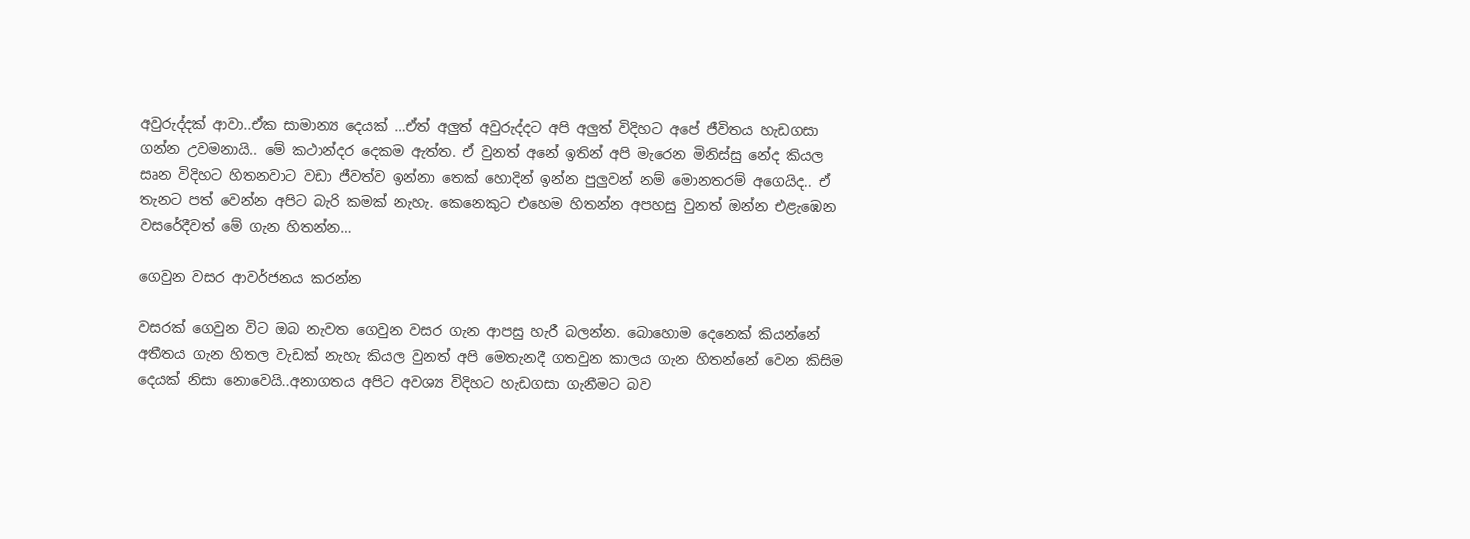අවුරුද්දක් ආවා..ඒක සාමාන්‍ය දෙයක් …ඒත් අලුත් අවුරුද්දට අපි අලුත් විදිහට අපේ ජීවිතය හැඩගසා ගන්න උවමනායි.. මේ කථාන්දර දෙකම ඇත්ත. ඒ වුනත් අනේ ඉතින් අපි මැරෙන මිනිස්සු නේද කියල සෘන විදිහට හිතනවාට වඩා ජීවත්ව ඉන්නා තෙක් හොදින් ඉන්න පුලුවන් නම් මොනතරම් අගෙයිද.. ඒ තැනට පත් වෙන්න අපිට බැරි කමක් නැහැ. කෙනෙකුට එහෙම හිතන්න අපහසු වුනත් ඔන්න එළැඹෙන වසරේදීවත් මේ ගැන හිතන්න…

ගෙවුන වසර ආවර්ජනය කරන්න

වසරක් ගෙවුන විට ඔබ නැවත ගෙවුන වසර ගැන ආපසු හැරී බලන්න. බොහොම දෙනෙක් කියන්නේ අතීතය ගැන හිතල වැඩක් නැහැ කියල වුනත් අපි මෙතැනදී ගතවුන කාලය ගැන හිතන්නේ වෙන කිසිම දෙයක් නිසා නොවෙයි..අනාගතය අපිට අවශ්‍ය විදිහට හැඩගසා ගැනීමට බව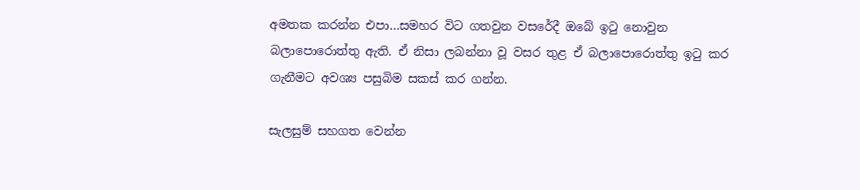අමතක කරන්න එපා…සමහර විට ගතවුන වසරේදී ඔබේ ඉටු නොවුන බලාපොරොත්තු ඇති. ඒ නිසා ලබන්නා වූ වසර තුළ ඒ බලාපොරොත්තු ඉටු කර ගැනීමට අවශ්‍ය පසුබිම සකස් කර ගන්න.

සැලසුම් සහගත වෙන්න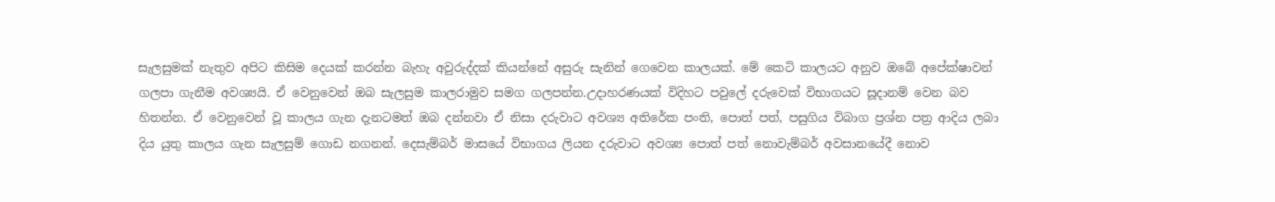සැලසුමක් නැතුව අපිට කිසිම දෙයක් කරන්න බැහැ අවුරුද්දක් කියන්නේ අසුරු සැනින් ගෙවෙන කාලයක්. මේ කෙටි කාලයට අනුව ඔබේ අපේක්ෂාවන් ගලපා ගැනීම අවශ්‍යයි. ඒ වෙනුවෙන් ඔබ සැලසුම කාලරාමුව සමග ගලපන්න.උදාහරණයක් විදිහට පවුලේ දරුවෙක් විභාගයට සූදානම් වෙන බව හිතන්න. ඒ වෙනුවෙන් වූ කාලය ගැන දැනටමත් ඔබ දන්නවා ඒ නිසා දරුවාට අවශ්‍ය අතිරේක පංති, පොත් පත්, පසුගිය විබාග ප්‍රශ්න පත්‍ර ආදිය ලබා දිය යුතු කාලය ගැන සැලසුම් ගොඩ නගනන්. දෙසැම්බර් මාසයේ විභාගය ලියන දරුවාට අවශ්‍ය පොත් පත් නොවැම්බර් අවසානයේදී නොව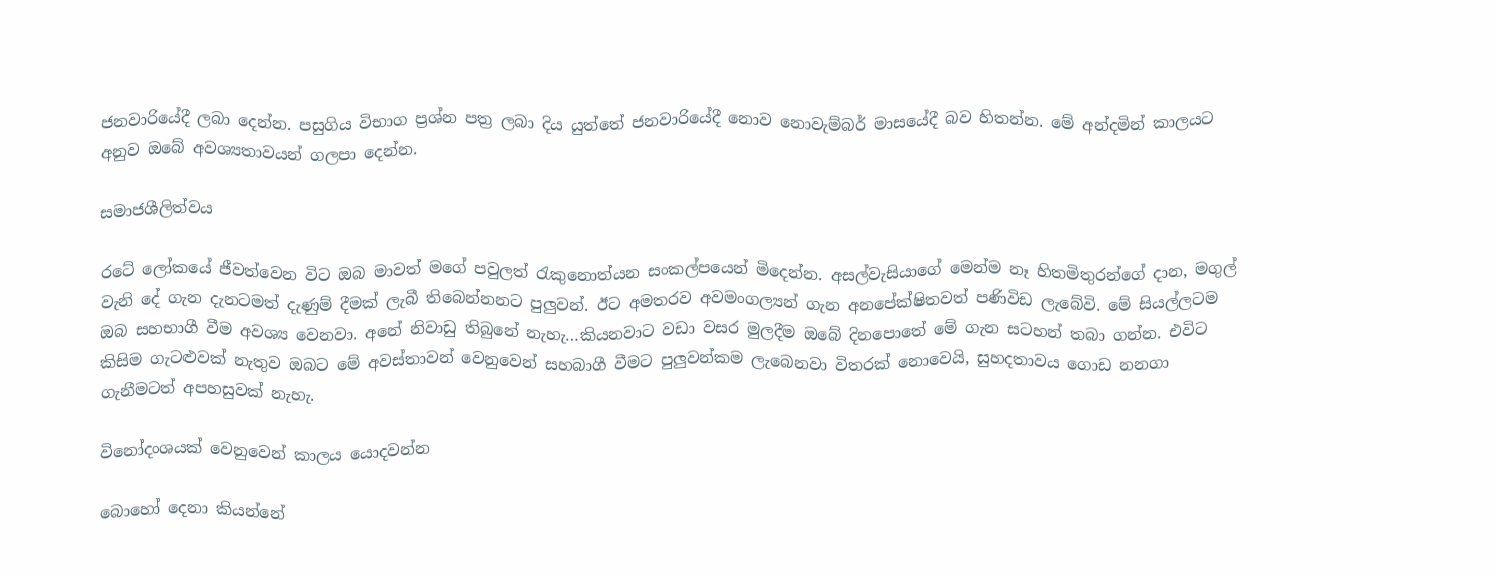ජනවාරියේදී ලබා දෙන්න. පසුගිය විභාග ප්‍රශ්න පත්‍ර ලබා දිය යුත්තේ ජනවාරියේදී නොව නොවැම්බර් මාසයේදී බව හිතන්න. මේ අන්දමින් කාලයට අනුව ඔබේ අවශ්‍යතාවයන් ගලපා දෙන්න.

සමාජශීලිත්වය

රටේ ලෝකයේ ජීවත්වෙන විට ඔබ මාවත් මගේ පවුලත් රැකුනොත්යන සංකල්පයෙන් මිදෙන්න. අසල්වැසියාගේ මෙන්ම නෑ හිතමිතුරන්ගේ දාන, මගුල් වැනි දේ ගැන දැනටමත් දැණුම් දීමක් ලැබී තිබෙන්නනට පුලුවන්. ඊට අමතරව අවමංගල්‍යන් ගැන අනපේක්ෂිතවත් පණිවිඩ ලැබේවි. මේ සියල්ලටම ඔබ සහභාගී වීම අවශ්‍ය වෙනවා. අනේ නිවාඩු තිබුනේ නැහැ…කියනවාට වඩා වසර මුලදීම ඔබේ දිනපොතේ මේ ගැන සටහන් තබා ගන්න. එවිට කිසිම ගැටළුවක් නැතුව ඔබට මේ අවස්තාවන් වෙනුවෙන් සහබාගී වීමට පුලුවන්කම ලැබෙනවා විතරක් නොවෙයි, සුහදතාවය ගොඩ නනගා ගැනීමටත් අපහසුවක් නැහැ.

විනෝදංශයක් වෙනුවෙන් කාලය යොදවන්න

බොහෝ දෙනා කියන්නේ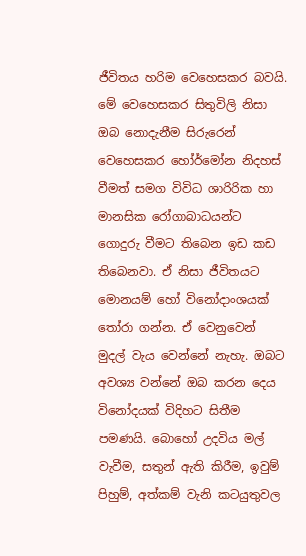ජීවිතය හරිම වෙහෙසකර බවයි. මේ වෙහෙසකර සිතුවිලි නිසා ඔබ නොදැනීම සිරුරෙන් වෙහෙසකර හෝර්මෝන නිදහස් වීමත් සමග විවිධ ශාරිරික හා මානසික රෝගාබාධයන්ට ගොදුරු වීමට තිබෙන ඉඩ කඩ තිබෙනවා. ඒ නිසා ජීවිතයට මොනයම් හෝ විනෝදාංශයක් තෝරා ගන්න. ඒ වෙනුවෙන් මුදල් වැය වෙන්නේ නැහැ. ඔබට අවශ්‍ය වන්නේ ඔබ කරන දෙය විනෝදයක් විදිහට සිතීම පමණයි. බොහෝ උදවිය මල් වැවීම, සතුන් ඇති කිරීම, ඉවුම් පිහුම්, අත්කම් වැනි කටයුතුවල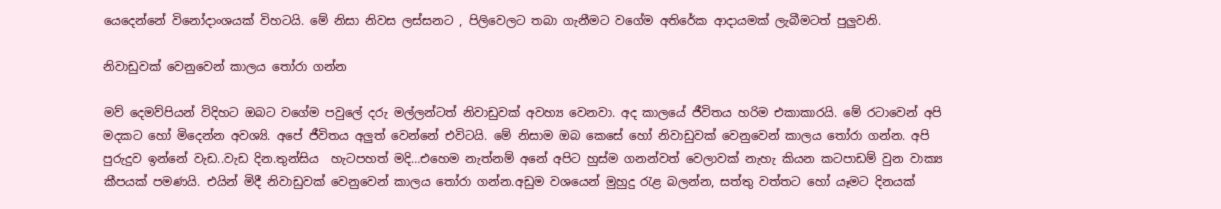යෙදෙන්නේ විනෝදාංශයක් විහටයි. මේ නිසා නිවස ලස්සනට , පිලිවෙලට තබා ගැනීමට වගේම අතිරේක ආදායමක් ලැබීමටත් පුලුවනි.

නිවාඩුවක් වෙනුවෙන් කාලය තෝරා ගන්න

මව් දෙමව්පියන් විදිහට ඔබට වගේම පවුලේ දරු මල්ලන්ටත් නිවාඩුවක් අවහ්‍ය වෙනවා. අද කාලයේ ජීවිතය හරිම එකාකාරයි. මේ රටාවෙන් අපි මදකට හෝ මිදෙන්න අවශ්‍යි. අපේ ජීවිතය අලුත් වෙන්නේ එවිටයි. මේ නිසාම ඔබ කෙසේ හෝ නිවාඩුවක් වෙනුවෙන් කාලය තෝරා ගන්න. අපි පුරුදුව ඉන්නේ වැඩ..වැඩ දින.තුන්සිය  හැටපහත් මදි…එහෙම නැත්නම් අනේ අපිට හුස්ම ගනන්වත් වෙලාවක් නැහැ කියන කටපාඩම් වුන වාක්‍ය කීපයක් පමණයි. එයින් මිදී නිවාඩුවක් වෙනුවෙන් කාලය තෝරා ගන්න.අඩුම වශයෙන් මුහුදු රැළ බලන්න, සත්තු වත්තට හෝ යෑමට දිනයක්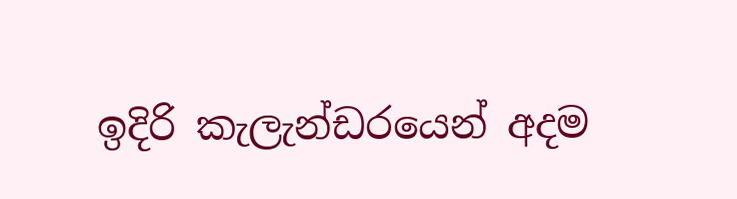ඉදිරි කැලැන්ඩරයෙන් අදම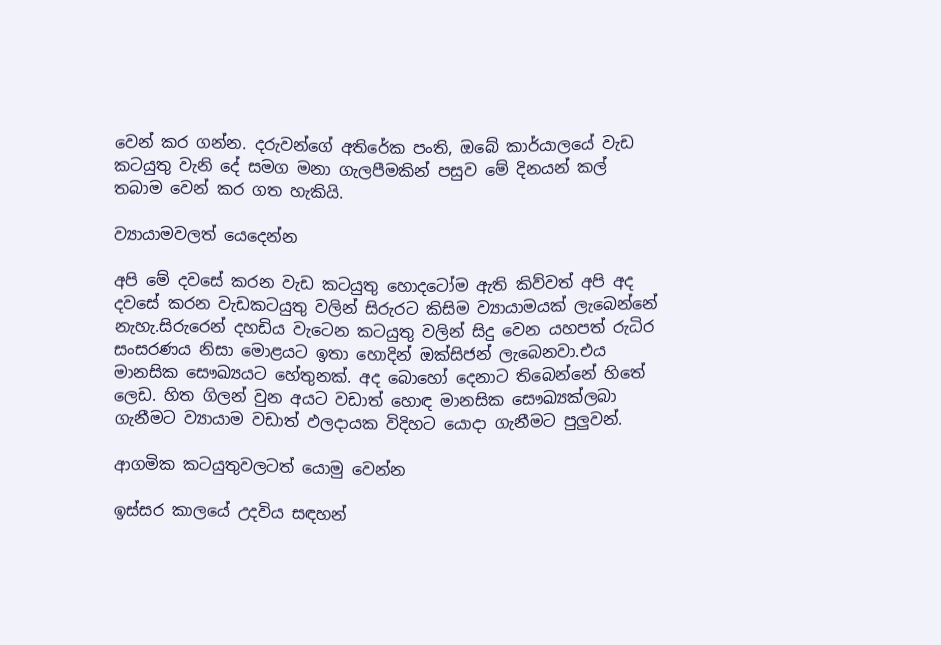වෙන් කර ගන්න. දරුවන්ගේ අතිරේක පංති, ඔබේ කාර්යාලයේ වැඩ කටයුතු වැනි දේ සමග මනා ගැලපීමකින් පසුව මේ දිනයන් කල් තබාම වෙන් කර ගත හැකියි.

ව්‍යායාමවලත් යෙදෙන්න

අපි මේ දවසේ කරන වැඩ කටයුතු හොදටෝම ඇති කිව්වත් අපි අද දවසේ කරන වැඩකටයුතු වලින් සිරුරට කිසිම ව්‍යායාමයක් ලැබෙන්නේ නැහැ.සිරුරෙන් දහඩිය වැටෙන කටයුතු වලින් සිදු වෙන යහපත් රුධිර සංසරණය නිසා මොළයට ඉතා හොදින් ඔක්සිජන් ලැබෙනවා.එය මානසික සෞඛ්‍යයට හේතුනක්. අද බොහෝ දෙනාට තිබෙන්නේ හිතේ ලෙඩ. හිත ගිලන් වුන අයට වඩාත් හොඳ මානසික ‍සෞඛ්‍යක්ලබා ගැනීමට ව්‍යායාම වඩාත් ඵලදායක විදිහට යොදා ගැනීමට පුලුවන්.

ආගමික කටයුතුවලටත් යොමු වෙන්න

ඉස්සර කාලයේ උදවිය සඳහන්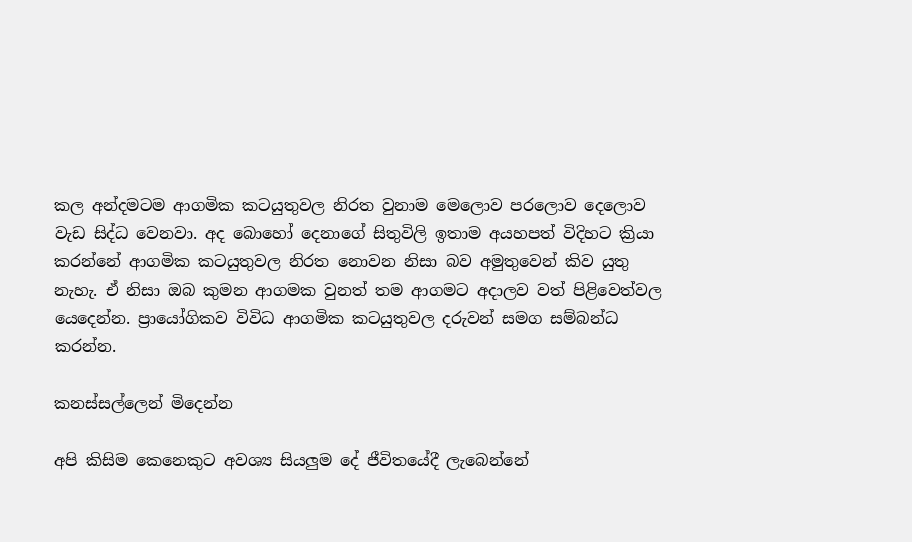කල අන්දමටම ආගමික කටයුතුවල නිරත වුනාම මෙලොව පරලොව දෙලොව වැඩ සිද්ධ වෙනවා. අද බොහෝ දෙනාගේ සිතුවිලි ඉතාම අයහපත් විදිහට ක්‍රියා කරන්නේ ආගමික කටයුතුවල නිරත නොවන නිසා බව අමුතුවෙන් කිව යුතු නැහැ. ඒ නිසා ඔබ කුමන ආගමක වුනත් තම ආගමට අදාලව වත් පිළිවෙත්වල යෙදෙන්න. ප්‍රායෝගිකව විවිධ ආගමික කටයුතුවල දරුවන් සමග සම්බන්ධ කරන්න.

කනස්සල්ලෙන් මිදෙන්න

අපි කිසිම කෙනෙකුට අවශ්‍ය සියලුම දේ ජීවිතයේදී ලැබෙන්නේ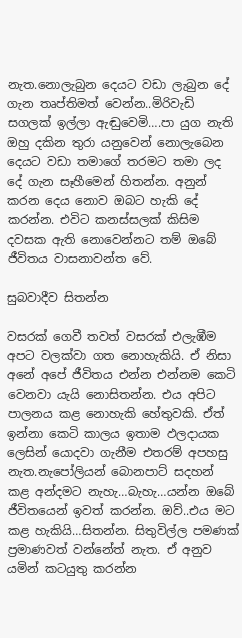නැත.නොලැබුන දෙයට වඩා ලැබුන දේ ගැන තෘප්තිමත් වෙන්න..මිරිවැඩි සගලක් ඉල්ලා ඇඬුවෙමි….පා යුග නැති ඔහු දකින තුරා යනුවෙන් නොලැබෙන දෙයට වඩා තමාගේ තරමට තමා ලද දේ ගැන සෑහීමෙන් හිතන්න. අනුන් කරන දෙය නොව ඔබට හැකි දේ කරන්න. එවිට කනස්සලක් කිසිම දවසක ඇති නොවෙන්නට තම් ඔබේ ජීවිතය වාසනාවන්ත වේ.

සුබවාදීව සිතන්න

වසරක් ගෙවී තවත් වසරක් එලැඹීම අපට වලක්වා ගත නොහැකියි. ඒ නිසා අනේ අපේ ජීවිතය එන්න එන්නම කෙටි වෙනවා යැයි නොසිතන්න. එය අපිට පාලනය කළ නොහැකි හේතුවකි. ඒත් ඉන්නා කෙටි කාලය ඉතාම ඵලදායක ලෙසින් යොදවා ගැනීම එතරම් අපහසු නැත.නැපෝලියන් බොනපාට් සදහන් කළ අන්දමට නැහැ…බැහැ…යන්න ඔබේ ජීවිතයෙන් ඉවත් කරන්න. ඔව්..එය මට කළ හැකියි…සිතන්න. සිතුවිල්ල පමණක් ප්‍රමාණවත් වන්නේත් නැත. ඒ අනුව යමින් කටයුතු කරන්න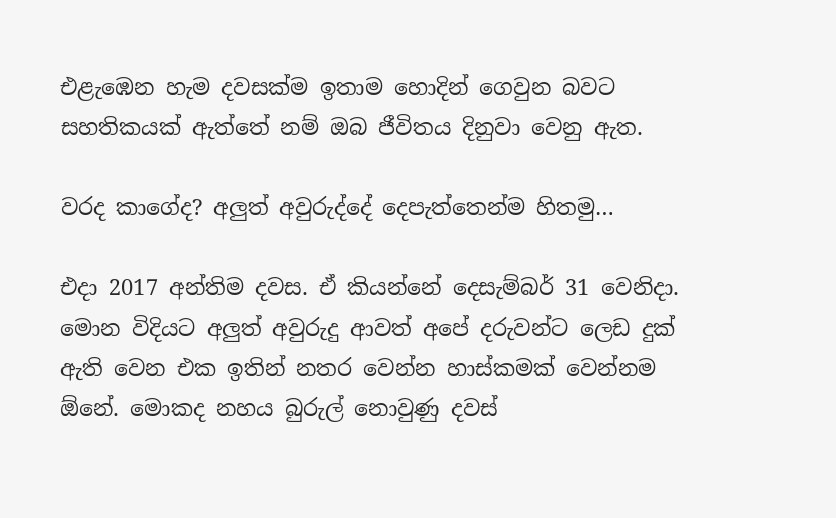එළැඹෙන හැම දවසක්ම ඉතාම හොදින් ගෙවුන බවට සහතිකයක් ඇත්තේ නම් ඔබ ජීවිතය දිනුවා වෙනු ඇත.

වරද කාගේද? අලුත් අවුරුද්දේ දෙපැත්තෙන්ම හිතමු…

එදා 2017 අන්තිම දවස. ඒ කියන්නේ දෙසැම්බර් 31 වෙනිදා. මොන විදියට අලුත් අවුරුදු ආවත් අපේ දරුවන්ට ලෙඩ දුක් ඇති වෙන එක ඉතින් නතර වෙන්න හාස්කමක් වෙන්නම ඕනේ. මොකද නහය බුරුල් නොවුණු දවස්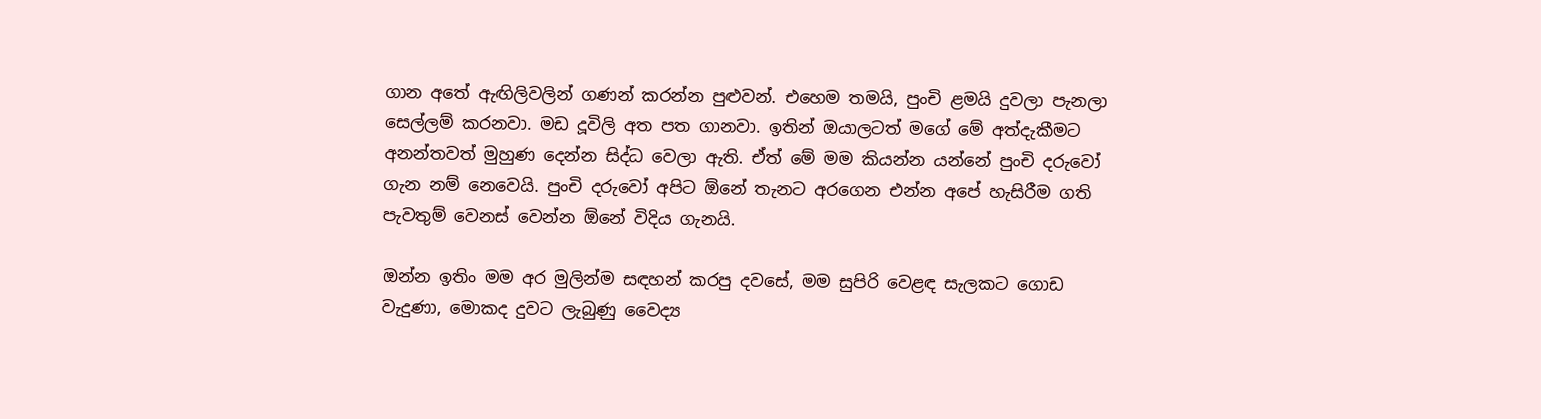ගාන අතේ ඇඟිලිවලින් ගණන් කරන්න පුළුවන්. එහෙම තමයි, පුංචි ළමයි දුවලා පැනලා සෙල්ලම් කරනවා. මඩ දූවිලි අත පත ගානවා. ඉතින් ඔයාලටත් මගේ මේ අත්දැකීමට අනන්තවත් මුහුණ දෙන්න සිද්ධ වෙලා ඇති. ඒත් මේ මම කියන්න යන්නේ පුංචි දරුවෝ ගැන නම් නෙවෙයි. පුංචි දරුවෝ අපිට ඕනේ තැනට අරගෙන එන්න අපේ හැසිරීම ගති පැවතුම් වෙනස් වෙන්න ඕනේ විදිය ගැනයි.

ඔන්න ඉතිං මම අර මුලින්ම සඳහන් කරපු දවසේ, මම සුපිරි වෙළඳ සැලකට ගොඩ වැදුණා, මොකද දුවට ලැබුණු වෛද්‍ය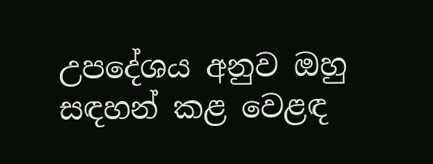උපදේශය අනුව ඔහු සඳහන් කළ වෙළඳ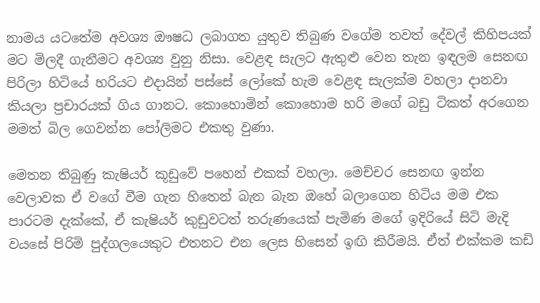නාමය යටතේම අවශ්‍ය ඖෂධ ලබාගත යුතුව තිබුණ වගේම තවත් දේවල් කිහිපයක් මට මිලදී ගැනීමට අවශ්‍ය වුනු නිසා. වෙළඳ සැලට ඇතුළු වෙන තැන ඉඳලම සෙනඟ පිරිලා හිටියේ හරියට එදායින් පස්සේ ලෝකේ හැම වෙළඳ සැලක්ම වහලා දානවා කියලා ප්‍රචාරයක් ගිය ගානට. කොහොමින් කොහොම හරි මගේ බඩු ටිකත් අරගෙන මමත් බිල ගෙවන්න පෝලිමට එකතු වුණා.

මෙතන තිබුණු කැෂියර් කූඩුවේ පහෙන් එකක් වහලා. මෙච්චර සෙනඟ ඉන්න වෙලාවක ඒ වගේ වීම ගැන හිතෙන් බැන බැන ඔහේ බලාගෙන හිටිය මම එක පාරටම දැක්කේ, ඒ කැෂියර් කුඩුවටත් තරුණයෙක් පැමිණ මගේ ඉදිරියේ සිටි මැදි වයසේ පිරිමි පුද්ගලයෙකුට එතනට එන ලෙස හිසෙන් ඉඟි කිරීමයි. ඒත් එක්කම කඩි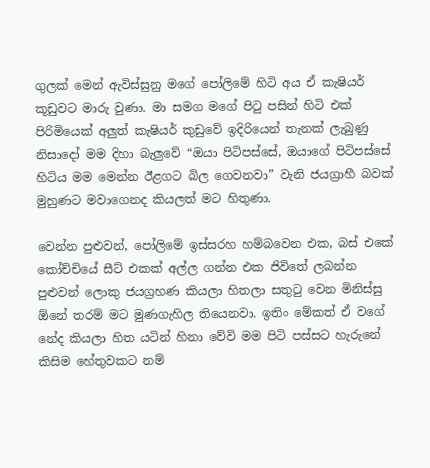ගුලක් මෙන් ඇවිස්සුනු මගේ පෝලිමේ හිටි අය ඒ කැෂියර් කූඩුවට මාරු වුණා. මා සමග මගේ පිටු පසින් හිටි එක් පිරිමියෙක් අලුත් කැෂියර් කුඩුවේ ඉදිරියෙන් තැනක් ලැබුණු නිසාදෝ මම දිහා බැලුවේ “ඔයා පිටිපස්සේ, ඔයාගේ පිටිපස්සේ හිටිය මම මෙන්න ඊළගට බිල ගෙවනවා” වැනි ජයග්‍රාහී බවක් මුහුණට මවාගෙනද කියලත් මට හිතුණා.

වෙන්න පුළුවන්, පෝලිමේ ඉස්සරහ හම්බවෙන එක, බස් එකේ කෝච්චියේ සීට් එකක් අල්ල ගන්න එක ජිවිතේ ලබන්න පුළුවන් ලොකු ජයග්‍රහණ කියලා හිතලා සතුටු වෙන මිනිස්සු ඕනේ තරම් මට මුණගැහිල තියෙනවා. ඉතිං මේකත් ඒ වගේ නේද කියලා හිත යටින් හිනා වේවි මම පිටි පස්සට හැරුනේ කිසිම හේතුවකට නම්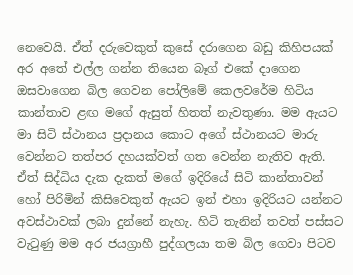නෙවෙයි. ඒත් දරුවෙකුත් කුසේ දරාගෙන බඩු කිහිපයක් අර අතේ එල්ල ගන්න තියෙන බෑග් එකේ දාගෙන ඔසවාගෙන බිල ගෙවන පෝලිමේ කෙලවරේම හිටිය කාන්තාව ළඟ මගේ ඇසුත් හිතත් නැවතුණා. මම ඇයට මා සිටි ස්ථානය ප්‍රදානය කොට අගේ ස්ථානයට මාරු වෙන්නට තත්පර දහයක්වත් ගත වෙන්න නැතිව ඇති. ඒත් සිද්ධිය දැක දැකත් මගේ ඉදිරියේ සිටි කාන්තාවන් හෝ පිරිමින් කිසිවෙකුත් ඇයට ඉන් එහා ඉදිරියට යන්නට අවස්ථාවක් ලබා දුන්නේ නැහැ. හිටි තැනින් තවත් පස්සට වැටුණු මම අර ජයග්‍රාහී පුද්ගලයා තම බිල ගෙවා පිටව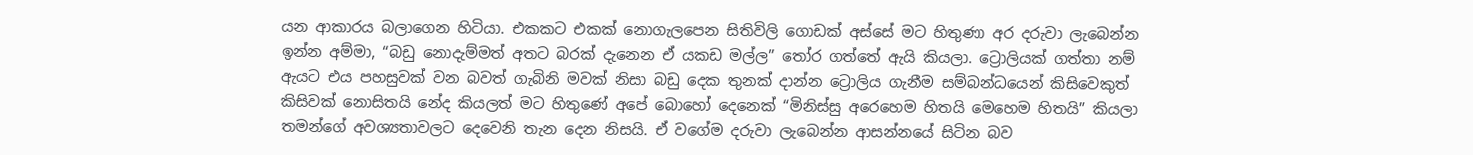යන ආකාරය බලාගෙන හිටියා. එකකට එකක් නොගැලපෙන සිතිවිලි ගොඩක් අස්සේ මට හිතුණා අර දරුවා ලැබෙන්න ඉන්න අම්මා, “බඩු නොදැම්මත් අතට බරක් දැනෙන ඒ යකඩ මල්ල” තෝර ගත්තේ ඇයි කියලා. ට්‍රොලියක් ගත්තා නම් ඇයට එය පහසුවක් වන බවත් ගැබිනි මවක් නිසා බඩු දෙක තුනක් දාන්න ට්‍රොලිය ගැනීම සම්බන්ධයෙන් කිසිවෙකුත් කිසිවක් නොසිතයි නේද කියලත් මට හිතුණේ අපේ බොහෝ දෙනෙක් “මිනිස්සු අරෙහෙම හිතයි මෙහෙම හිතයි” කියලා තමන්ගේ අවශ්‍යතාවලට දෙවෙනි තැන දෙන නිසයි. ඒ වගේම දරුවා ලැබෙන්න ආසන්නයේ සිටින බව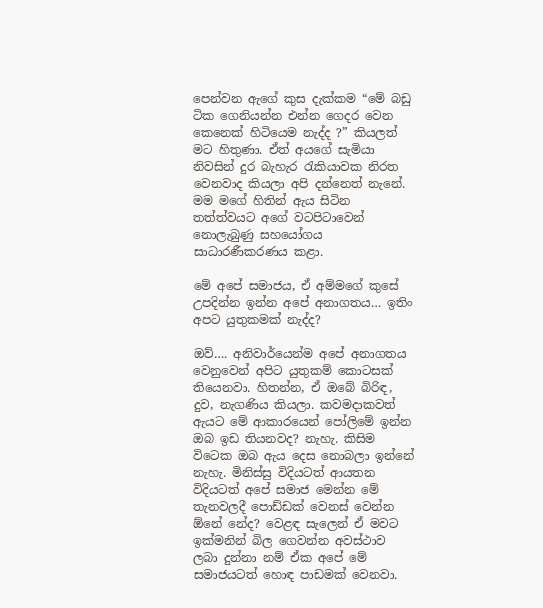පෙන්වන ඇගේ කුස දැක්කම “මේ බඩු ටික ගෙනියන්න එන්න ගෙදර වෙන කෙනෙක් හිටියෙම නැද්ද ?” කියලත් මට හිතුණා. ඒත් අයගේ සැමියා නිවසින් දුර බැහැර රැකියාවක නිරත වෙනවාද කියලා අපි දන්නෙත් නැනේ. මම මගේ හිතින් ඇය සිටින තත්ත්වයට අගේ වටපිටාවෙන් නොලැබුණු සහයෝගය සාධාරණීකරණය කළා.

මේ අපේ සමාජය, ඒ අම්මගේ කුසේ උපදින්න ඉන්න අපේ අනාගතය… ඉතිං අපට යුතුකමක් නැද්ද?

ඔව්…. අනිවාර්යෙන්ම අපේ අනාගතය වෙනුවෙන් අපිට යුතුකම් කොටසක් තියෙනවා. හිතන්න, ඒ ඔබේ බිරිඳ, දුව, නැගණිය කියලා. කවමදාකවත් ඇයට මේ ආකාරයෙන් පෝලිමේ ඉන්න ඔබ ඉඩ තියනවද? නැහැ. කිසිම විටෙක ඔබ ඇය දෙස නොබලා ඉන්නේ නැහැ. මිනිස්සු විදියටත් ආයතන විදියටත් අපේ සමාජ මෙන්න මේ තැනවලදී පොඩ්ඩක් වෙනස් වෙන්න ඕනේ නේද? වෙළඳ සැලෙන් ඒ මවට ඉක්මනින් බිල ගෙවන්න අවස්ථාව ලබා දුන්නා නම් ඒක අපේ මේ සමාජයටත් හොඳ පාඩමක් වෙනවා.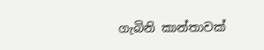ගැබිනි කාන්තාවක්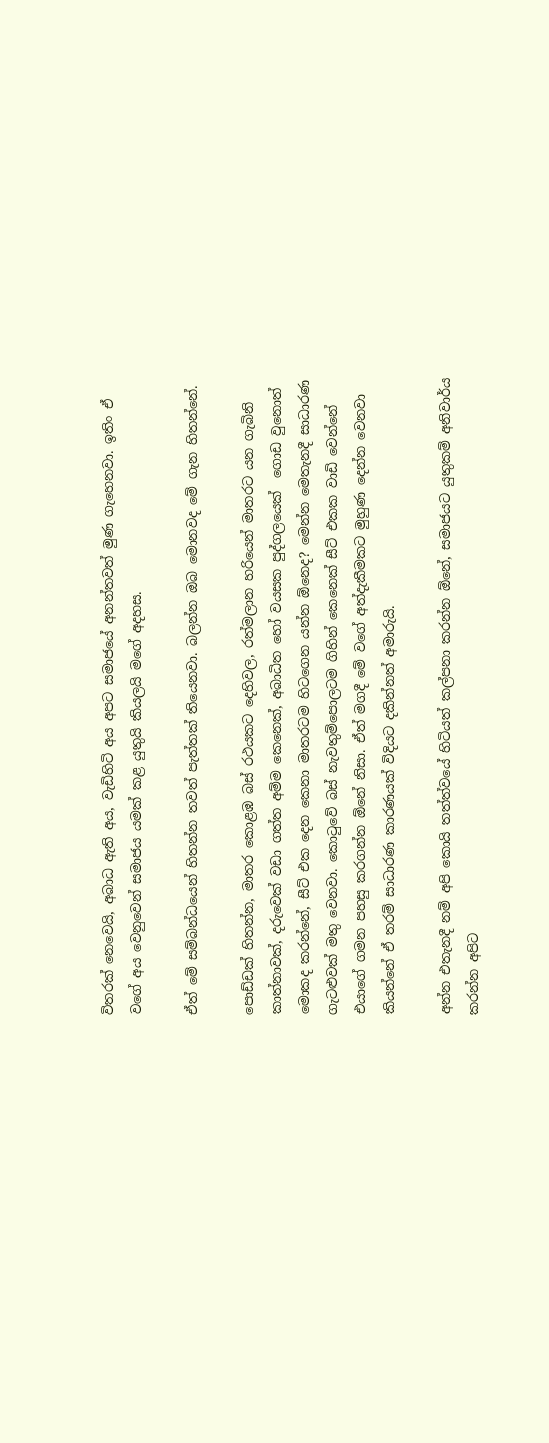විතරක් නෙවෙයි, අබාධ ඇති අය, වැඩිහිටි අය අපට සමාජයේ අනන්තවත් මුණ ගැහෙනවා. ඉතිං ඒ වගේ අය වෙනුවෙන් සමාජය යමක් කළ යුතුයි කියලයි මගේ අදහස.

ඒත් මේ සම්බන්ධයෙන් හිතන්න තවත් පැත්තක් තියෙනවා. බලන්න ඔබ මොනවද මේ ගැන හිතන්නේ.

පොඩ්ඩක් හිතන්න, මාතර කොළඹ බස් රථයකට දෙහිවල, රත්මලාන හරියෙන් මාතරට යන ගැබිනි කාත්නාවක්, දරුවෙක් වඩා ගත්ත අම්ම කෙනෙක්, අබාධිත හෝ වයසක පුද්ගලයෙක්  ගොඩ වුනොත් මොකද කරන්නේ, සීට් එක දෙන කෙනා මාතරටම හිටගෙන යන්න ඕනෙද? මෙන්න මෙතැනදී සාධාරණ ගැටළුවක් මතු වෙනවා. කොටුවේ බස් නැවතුම්පොලටම ගිහින් කෙනෙක් සීට් එකක වාඩි වෙන්නේ එයාගේ ගමන පහසු කරගන්න ඕනේ නිසා. ඒත් මගදී මේ වගේ අත්දැකීමකට මුහුණ දෙන්න වෙනවා කියන්නේ ඒ තරම් සාධාරණ කාරණයක් විදියට දකින්නත් අමාරුයි.

අන්න එතැනදී නම් අපි කොයි තත්ත්වයේ හිටියත් කල්පනා කරන්න ඕනේ, සමාජයට යුතුකම් අනිවාර්ය කරන්න අපිට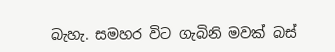බැහැ. සමහර විට ගැබිනි මවක් බස්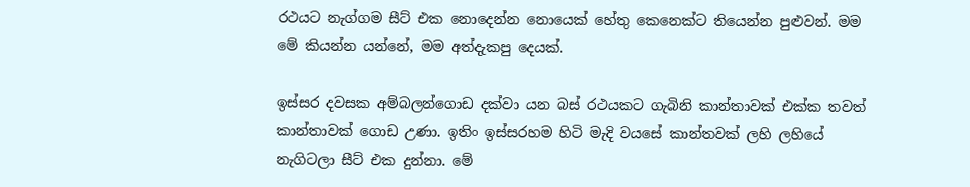රථයට නැග්ගම සීට් එක නොදෙන්න නොයෙක් හේතු කෙනෙක්ට තියෙන්න පුළුවන්. මම මේ කියන්න යන්නේ, මම අත්දැකපු දෙයක්.

ඉස්සර දවසක අම්බලන්ගොඩ දක්වා යන බස් රථයකට ගැබිනි කාන්තාවක් එක්ක තවත් කාන්තාවක් ගොඩ උණා. ඉතිං ඉස්සරහම හිටි මැදි වයසේ කාන්තවක් ලහි ලහියේ නැගිටලා සීට් එක දුන්නා. මේ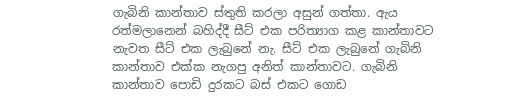ගැබිනි කාන්තාව ස්තුති කරලා අසුන් ගත්තා. ඇය රත්මලානෙන් බහිද්දී සීට් එක පරිත්‍යාග කළ කාන්තාවට නැවත සීට් එක ලැබුනේ නැ. සීට් එක ලැබුනේ ගැබිනි කාන්තාව එක්ක නැගපු අනිත් කාන්තාවට. ගැබිනි කාන්තාව පොඩි දුරකට බස් එකට ගොඩ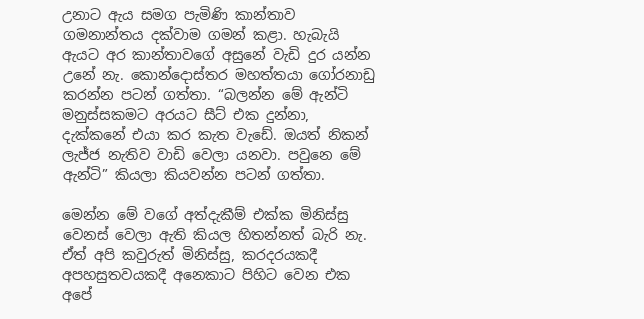උනාට ඇය සමග පැමිණි කාන්තාව ගමනාන්තය දක්වාම ගමන් කළා. හැබැයි ඇයට අර කාන්තාවගේ අසුනේ වැඩි දුර යන්න උනේ නැ. කොන්දොස්තර මහත්තයා ගෝරනාඩු කරන්න පටන් ගත්තා. “බලන්න මේ ඇන්ටි මනුස්සකමට අරයට සීට් එක දුන්නා, දැක්කනේ එයා කර කැත වැඩේ. ඔයත් නිකන් ලැජ්ජ නැතිව වාඩි වෙලා යනවා. පවුනෙ මේ  ඇන්ටි” කියලා කියවන්න පටන් ගත්තා.

මෙන්න මේ වගේ අත්දැකීම් එක්ක මිනිස්සු වෙනස් වෙලා ඇති කියල හිතන්නත් බැරි නැ. ඒත් අපි කවුරුත් මිනිස්සු, කරදරයකදී අපහසුතවයකදී අනෙකාට පිහිට වෙන එක අපේ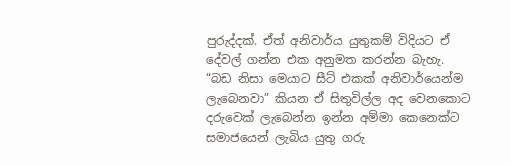පුරුද්දක්. ඒත් අනිවාර්ය යුතුකම් විදියට ඒ දේවල් ගන්න එක අනුමත කරන්න බැහැ. “බඩ නිසා මෙයාට සීට් එකක් අනිවාර්යෙන්ම ලැබෙනවා” කියන ඒ සිතුවිල්ල අද වෙනකොට දරුවෙක් ලැබෙන්න ඉන්න අම්මා කෙනෙක්ට සමාජයෙන් ලැබිය යුතු ගරු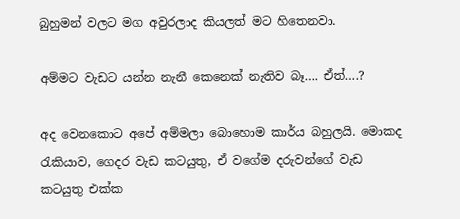බුහුමන් වලට මග අවුරලාද කියලත් මට හිතෙනවා.

අම්මට වැඩට යන්න නැනී කෙනෙක් නැතිව බෑ…. ඒත්….?

අද වෙනකොට අපේ අම්මලා බොහොම කාර්ය බහුලයි. මොකද රැකියාව, ගෙදර වැඩ කටයුතු, ඒ වගේම දරුවන්ගේ වැඩ කටයුතු එක්ක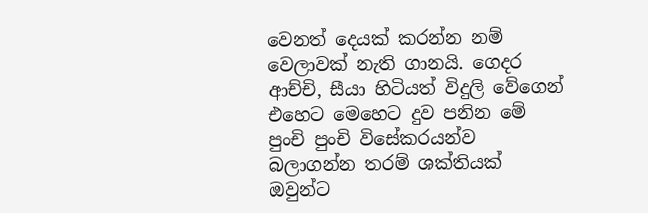වෙනත් දෙයක් කරන්න නම් වෙලාවක් නැති ගානයි. ගෙදර ආච්චි, සීයා හිටියත් විදුලි වේගෙන් එහෙට මෙහෙට දුව පනින මේ පුංචි පුංචි විසේකරයන්ව බලාගන්න තරම් ශක්තියක් ඔවුන්ට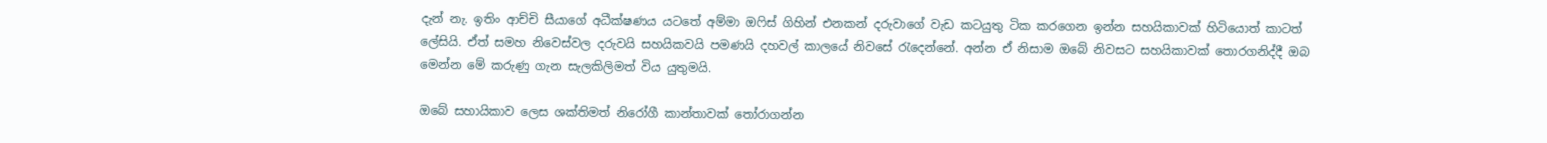දැන් නැ. ඉතිං ආච්චි සීයාගේ අධීක්ෂණය යටතේ අම්මා ඔෆිස් ගිහින් එනකන් දරුවාගේ වැඩ කටයුතු ටික කරගෙන ඉන්න සහයිකාවක් හිටියොත් කාටත් ලේසියි. ඒත් සමහ නිවෙස්වල දරුවයි සහයිකවයි පමණයි දහවල් කාලයේ නිවසේ රැදෙන්නේ. අන්න ඒ නිසාම ඔබේ නිවසට සහයිකාවක් තොරගනිද්දී ඔබ මෙන්න මේ කරුණු ගැන සැලකිලිමත් විය යුතුමයි.

ඔබේ සහායිකාව ලෙස ශක්තිමත් නිරෝගී කාන්තාවක් තෝරාගන්න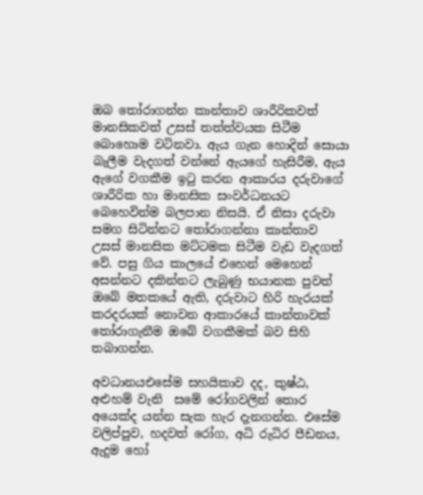ඔබ තෝරාගන්න කාන්තාව ශාරීරිකවත් මානසිකවත් උසස් තත්ත්වයක සිටීම බොහොම වටිනවා. ඇය ගැන හොදින් සොයා බැලීම වැදගත් වන්නේ ඇයගේ හැසිරීම, ඇය ඇගේ වගකීම ඉටු කරන ආකාරය දරුවාගේ ශාරීරික හා මානසික සංවර්ධනයට බෙහෙවින්ම බලපාන නිසයි. ඒ නිසා දරුවා සමග සිටින්නට තෝරාගන්නා කාන්තාව උසස් මානසික මට්ටමක සිටීම වැඩ වැදගත් වේ. පසු ගිය කාලයේ එහෙන් මෙහෙන් අසන්නට දකින්නට ලැබුණු භයානක පුවත් ඔබේ මතකයේ ඇති, දරුවාට හිරි හැරයක් කරදරයක් නොවන ආකාරයේ කාන්තාවක් තෝරාගැනීම ඔබේ වගකීමක් බව සිහි තබාගන්න.

අවධානයඑසේම සහයිකාව දද, කුෂ්ඨ, අළුහම් වැනි  සමේ රෝගවලින් තොර අයෙක්ද යන්න සැක හැර දැනගන්න. එසේම වලිප්පුව, හදවත් රෝග, අධි රුධිර පීඩනය, ඇදුම හෝ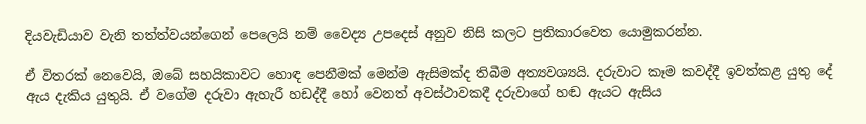දියවැඩියාව වැනි තත්ත්වයන්ගෙන් පෙලෙයි නම් වෛද්‍ය උපදෙස් අනුව නිසි කලට ප්‍රතිකාරවෙත යොමුකරන්න.

ඒ විතරක් නෙවෙයි, ඔබේ සහයිකාවට හොඳ පෙනීමක් මෙන්ම ඇසිමක්ද තිබීම අත්‍යවශ්‍යයි. දරුවාට කෑම කවද්දී ඉවත්කළ යුතු දේ ඇය දැකිය යුතුයි. ඒ වගේම දරුවා ඇහැරී හඩද්දී හෝ වෙනත් අවස්ථාවකදී දරුවාගේ හඬ ඇයට ඇසිය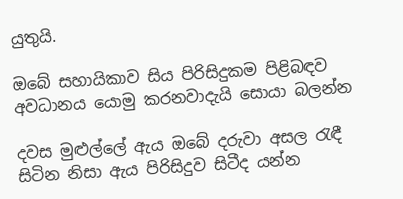යුතුයි.

ඔබේ සහායිකාව සිය පිරිසිදුකම පිළිබඳව අවධානය යොමු කරනවාදැයි සොයා බලන්න

දවස මුළුල්ලේ ඇය ඔබේ දරුවා අසල රැඳී සිටින නිසා ඇය පිරිසිදුව සිටීද යන්න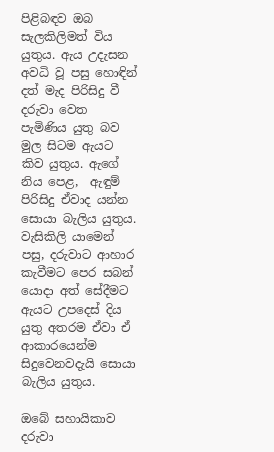පිළිබඳව ඔබ සැලකිලිමත් විය යුතුය. ඇය උදැසන අවධි වූ පසු හොඳින් දත් මැද පිරිසිදු වී දරුවා වෙත පැමිණිය යුතු බව මුල සිටම ඇයට කිව යුතුය. ඇගේ නිය පෙළ,  ඇඳුම් පිරිසිදු ඒවාද යන්න සොයා බැලිය යුතුය. වැසිකිලි යාමෙන් පසු, දරුවාට ආහාර කැවීමට පෙර සබන් යොදා අත් සේදීමට ඇයට උපදෙස් දිය යුතු අතරම ඒවා ඒ ආකාරයෙන්ම සිදුවෙනවදැයි සොයා බැලිය යුතුය.

ඔබේ සහායිකාව දරුවා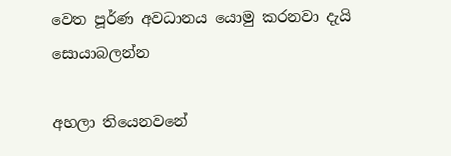වෙත පූර්ණ අවධානය යොමු කරනවා දැයි සොයාබලන්න

අහලා තියෙනවනේ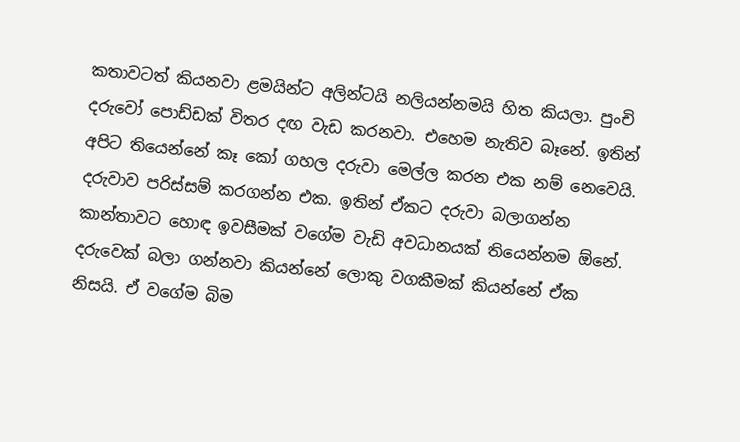කතාවටත් කියනවා ළමයින්ට අලින්ටයි නලියන්නමයි හිත කියලා. පුංචි දරුවෝ පොඩ්ඩක් විතර දඟ වැඩ කරනවා. එහෙම නැතිව බෑනේ. ඉතින් අපිට තියෙන්නේ කෑ කෝ ගහල දරුවා මෙල්ල කරන එක නම් නෙවෙයි. දරුවාව පරිස්සම් කරගන්න එක. ඉතින් ඒකට දරුවා බලාගන්න කාන්තාවට හොඳ ඉවසීමක් වගේම වැඩි අවධානයක් තියෙන්නම ඕනේ. දරුවෙක් බලා ගන්නවා කියන්නේ ලොකු වගකීමක් කියන්නේ ඒක නිසයි. ඒ වගේම බිම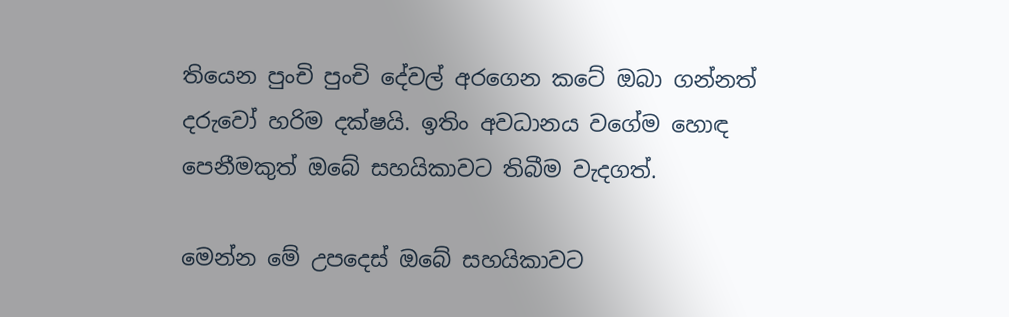තියෙන පුංචි පුංචි දේවල් අරගෙන කටේ ඔබා ගන්නත් දරුවෝ හරිම දක්ෂයි. ඉතිං අවධානය වගේම හොඳ පෙනීමකුත් ඔබේ සහයිකාවට තිබීම වැදගත්.

මෙන්න මේ උපදෙස් ඔබේ සහයිකාවට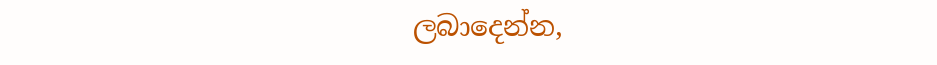ලබාදෙන්න,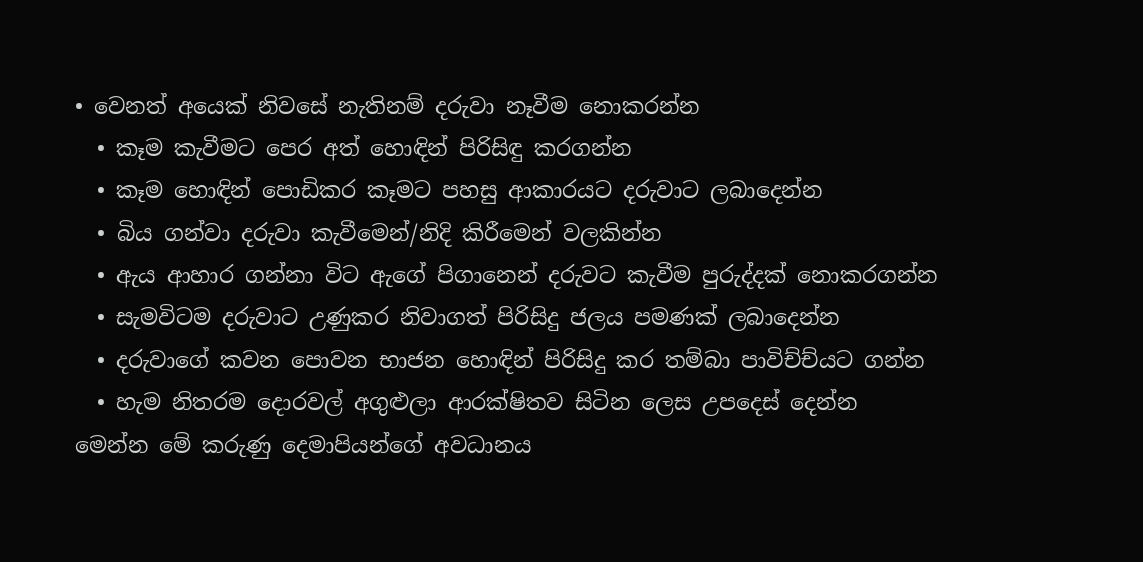• වෙනත් අයෙක් නිවසේ නැතිනම් දරුවා නෑවීම නොකරන්න
  • කෑම කැවීමට පෙර අත් හොඳින් පිරිසිඳු කරගන්න
  • කෑම හොඳින් පොඩිකර කෑමට පහසු ආකාරයට දරුවාට ලබාදෙන්න
  • බිය ගන්වා දරුවා කැවීමෙන්/නිදි කිරීමෙන් වලකින්න
  • ඇය ආහාර ගන්නා විට ඇගේ පිගානෙන් දරුවට කැවීම පුරුද්දක් නොකරගන්න
  • සැමවිටම දරුවාට උණුකර නිවාගත් පිරිසිදු ජලය පමණක් ලබාදෙන්න
  • දරුවාගේ කවන පොවන භාජන හොඳින් පිරිසිදු කර තම්බා පාවිච්ච්යට ගන්න
  • හැම නිතරම දොරවල් අගුළුලා ආරක්ෂිතව සිටින ලෙස උපදෙස් දෙන්න
මෙන්න මේ කරුණු දෙමාපියන්ගේ අවධානය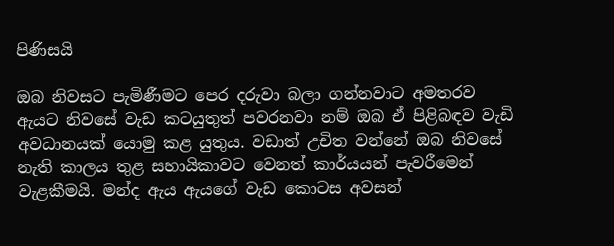පිණිසයි

ඔබ නිවසට පැමිණීමට පෙර දරුවා බලා ගන්නවාට අමතරව ඇයට නිවසේ වැඩ කටයුතුත් පවරනවා නම් ඔබ ඒ පිළිබඳව වැඩි අවධානයක් යොමු කළ යුතුය. වඩාත් උචිත වන්නේ ඔබ නිවසේ නැති කාලය තුළ සහායිකාවට වෙනත් කාර්යයන් පැවරීමෙන් වැළකීමයි. මන්ද ඇය ඇයගේ වැඩ කොටස අවසන්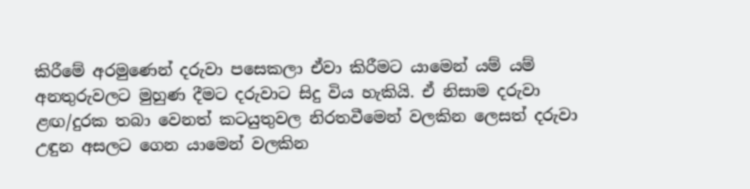කිරීමේ අරමුණෙන් දරුවා පසෙකලා ඒවා කිරීමට යාමෙන් යම් යම් අනතුරුවලට මුහුණ දීමට දරුවාට සිදු විය හැකියි. ඒ නිසාම දරුවා ළඟ/දුරක තබා වෙනත් කටයුතුවල නිරතවීමෙන් වලකින ලෙසත් දරුවා උඳුන අසලට ගෙන යාමෙන් වලකින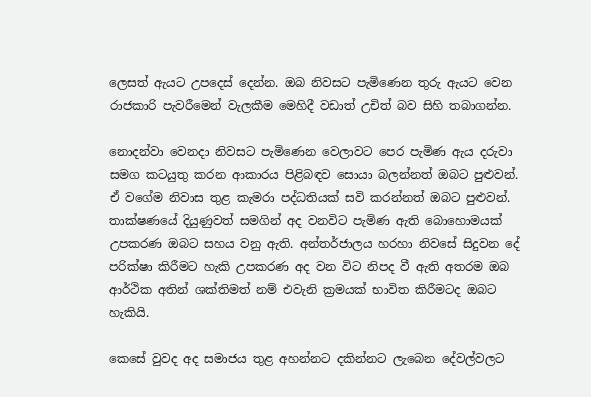ලෙසත් ඇයට උපදෙස් දෙන්න. ඔබ නිවසට පැමිණෙන තුරු ඇයට වෙන රාජකාරි පැවරීමෙන් වැලකීම මෙහිදී වඩාත් උචිත් බව සිහි තබාගන්න.

නොදන්වා වෙනදා නිවසට පැමිණෙන වෙලාවට පෙර පැමිණ ඇය දරුවා සමග කටයුතු කරන ආකාරය පිළිබඳව සොයා බලන්නත් ඔබට පුළුවන්. ඒ වගේම නිවාස තුළ කැමරා පද්ධතියක් සවි කරන්නත් ඔබට පුළුවන්. තාක්ෂණයේ දියුණුවත් සමගින් අද වනවිට පැමිණ ඇති බොහොමයක් උපකරණ ඔබට සහය වනු ඇති. අන්තර්ජාලය හරහා නිවසේ සිදුවන දේ පරික්ෂා කිරීමට හැකි උපකරණ අද වන විට නිපද වී ඇති අතරම ඔබ ආර්ථික අතින් ශක්තිමත් නම් එවැනි ක්‍රමයක් භාවිත කිරීමටද ඔබට හැකියි.

කෙසේ වුවද අද සමාජය තුළ අහන්නට දකින්නට ලැබෙන දේවල්වලට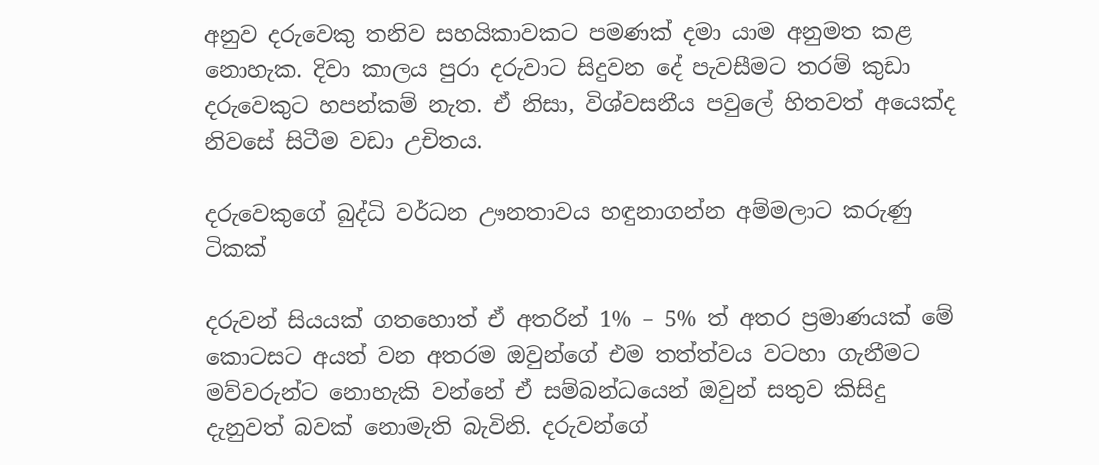අනුව දරුවෙකු තනිව සහයිකාවකට පමණක් දමා යාම අනුමත කළ නොහැක. දිවා කාලය පුරා දරුවාට සිදුවන දේ පැවසීමට තරම් කුඩා දරුවෙකුට හපන්කම් නැත. ඒ නිසා, විශ්වසනීය පවුලේ හිතවත් අයෙක්ද නිවසේ සිටීම වඩා උචිතය.

දරුවෙකුගේ බුද්ධි වර්ධන ඌනතාවය හඳුනාගන්න අම්මලාට කරුණු ටිකක්

දරුවන් සියයක් ගතහොත් ඒ අතරින් 1% – 5% ත් අතර ප්‍රමාණයක් මේ කොටසට අයත් වන අතරම ඔවුන්ගේ එම තත්ත්වය වටහා ගැනීමට මව්වරුන්ට නොහැකි වන්නේ ඒ සම්බන්ධයෙන් ඔවුන් සතුව කිසිදු දැනුවත් බවක් නොමැති බැවිනි. දරුවන්ගේ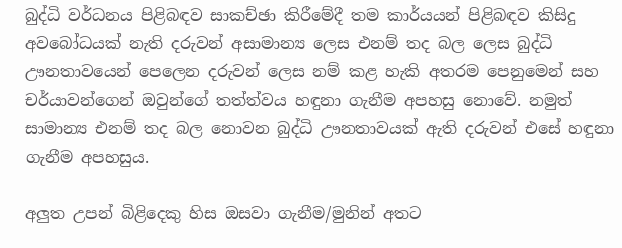බුද්ධි වර්ධනය පිළිබඳව සාකච්ඡා කිරීමේදී තම කාර්යයන් පිළිබඳව කිසිදු අවබෝධයක් නැති දරුවන් අසාමාන්‍ය ලෙස එනම් තද බල ලෙස බුද්ධි ඌනතාවයෙන් පෙලෙන දරුවන් ලෙස නම් කළ හැකි අතරම පෙනුමෙන් සහ චර්යාවන්ගෙන් ඔවුන්ගේ තත්ත්වය හඳුනා ගැනීම අපහසු නොවේ. නමුත් සාමාන්‍ය එනම් තද බල නොවන බුද්ධි ඌනතාවයක් ඇති දරුවන් එසේ හඳුනා ගැනීම අපහසුය.

අලුත උපන් බිළිදෙකු හිස ඔසවා ගැනීම/මුනින් අතට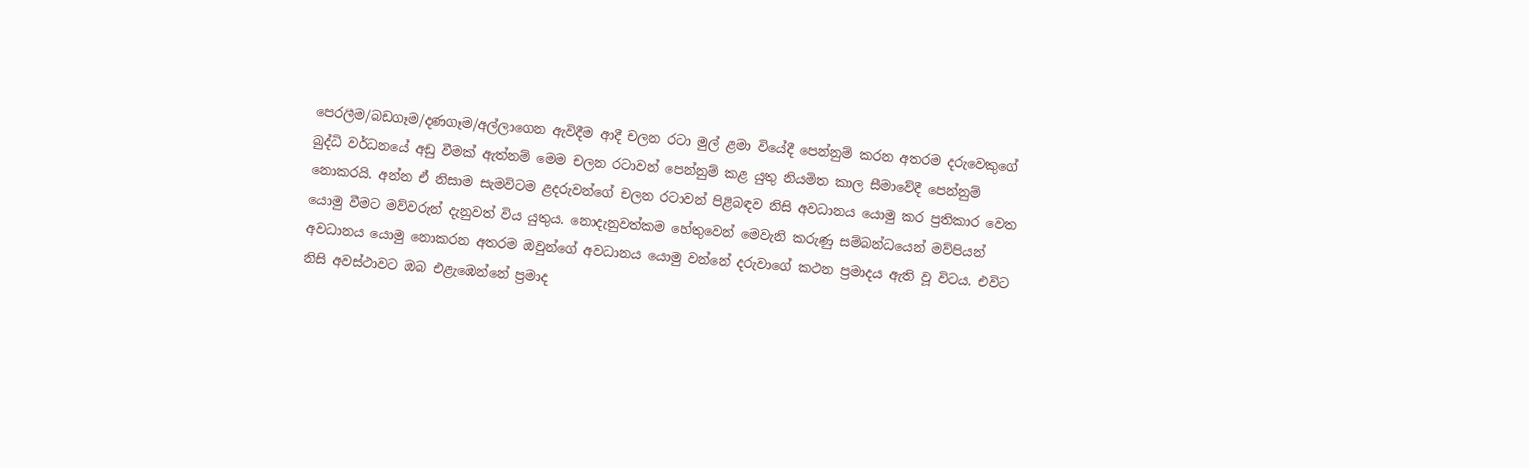පෙරලීම/බඩගෑම/දණගෑම/අල්ලාගෙන ඇවිදීම ආදී චලන රටා මුල් ළමා වියේදී පෙන්නුම් කරන අතරම දරුවෙකුගේ බුද්ධි වර්ධනයේ අඩු වීමක් ඇත්නම් මෙම චලන රටාවන් පෙන්නුම් කළ යුතු නියමිත කාල සීමාවේදී පෙන්නුම් නොකරයි. අන්න ඒ නිසාම සැමවිටම ළදරුවන්ගේ චලන රටාවන් පිළිබඳව නිසි අවධානය යොමු කර ප්‍රතිකාර වෙත යොමු වීමට මව්වරුන් දැනුවත් විය යුතුය. නොදැනුවත්කම හේතුවෙන් මෙවැනි කරුණු සම්බන්ධයෙන් මව්පියන් අවධානය යොමු නොකරන අතරම ඔවුන්ගේ අවධානය යොමු වන්නේ දරුවාගේ කථන ප්‍රමාදය ඇති වූ විටය. එවිට නිසි අවස්ථාවට ඔබ එළැඹෙන්නේ ප්‍රමාද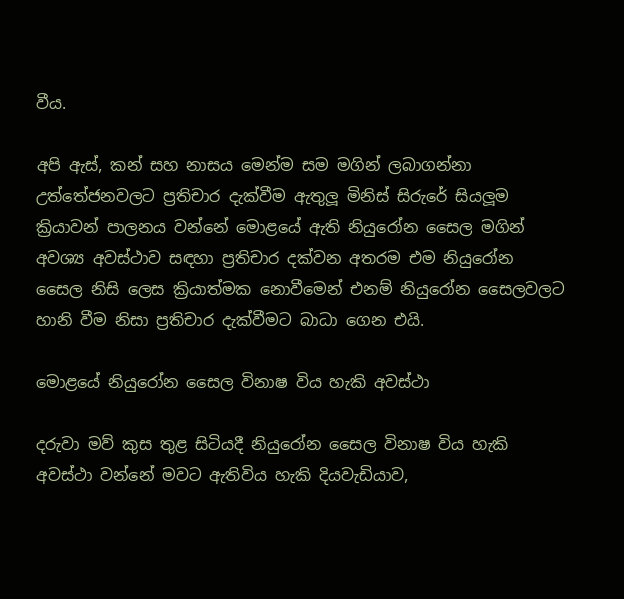වීය.

අපි ඇස්, කන් සහ නාසය මෙන්ම සම මගින් ලබාගන්නා උත්තේජනවලට ප්‍රතිචාර දැක්වීම ඇතුලූ මිනිස් සිරුරේ සියලූම ක්‍රියාවන් පාලනය වන්නේ මොළයේ ඇති නියුරෝන සෛල මගින් අවශ්‍ය අවස්ථාව සඳහා ප්‍රතිචාර දක්වන අතරම එම නියුරෝන සෛල නිසි ලෙස ක්‍රියාත්මක නොවීමෙන් එනම් නියුරෝන සෛලවලට හානි වීම නිසා ප්‍රතිචාර දැක්වීමට බාධා ගෙන එයි.

මොළයේ නියුරෝන සෛල විනාෂ විය හැකි අවස්ථා

දරුවා මව් කුස තුළ සිටියදී නියුරෝන සෛල විනාෂ විය හැකි අවස්ථා වන්නේ මවට ඇතිවිය හැකි දියවැඩියාව,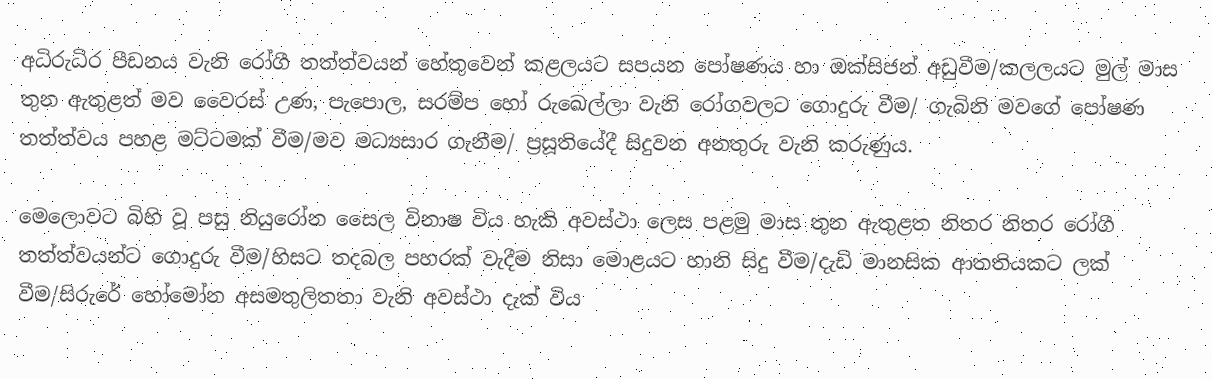අධිරුධිර පීඩනය වැනි රෝගී තත්ත්වයන් හේතුවෙන් කළලයට සපයන පෝෂණය හා ඔක්සිජන් අඩුවීම/කලලයට මුල් මාස තුන ඇතුළත් මව වෛරස් උණ, පැපොල, සරම්ප හෝ රුඛෙල්ලා වැනි රෝගවලට ගොදුරු වීම/ ගැබිනි මවගේ පෝෂණ තත්ත්වය පහළ මට්ටමක් වීම/මව මධ්‍යසාර ගැනීම/ ප්‍රසූතියේදී සිදුවන අනතුරු වැනි කරුණුය.

මෙලොවට බිහි වූ පසු නියුරෝන සෛල විනාෂ විය හැකි අවස්ථා ලෙස පළමු මාස තුන ඇතුළත නිතර නිතර රෝගී තත්ත්වයන්ට ගොදුරු වීම/හිසට තදබල පහරක් වැදීම නිසා මොළයට හානි සිදු වීම/දැඩි මානසික ආතතියකට ලක් වීම/සිරුරේ හෝමෝන අසමතුලිතතා වැනි අවස්ථා දැක් විය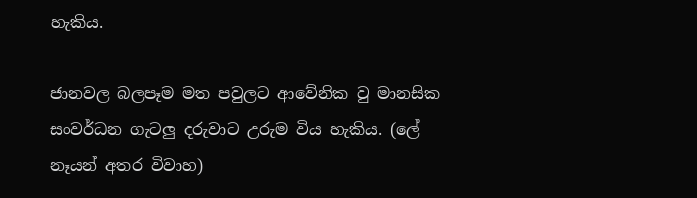හැකිය.

ජානවල බලපෑම මත පවුලට ආවේනික වු මානසික සංවර්ධන ගැටලු දරුවාට උරුම විය හැකිය. (ලේ නෑයන් අතර විවාහ)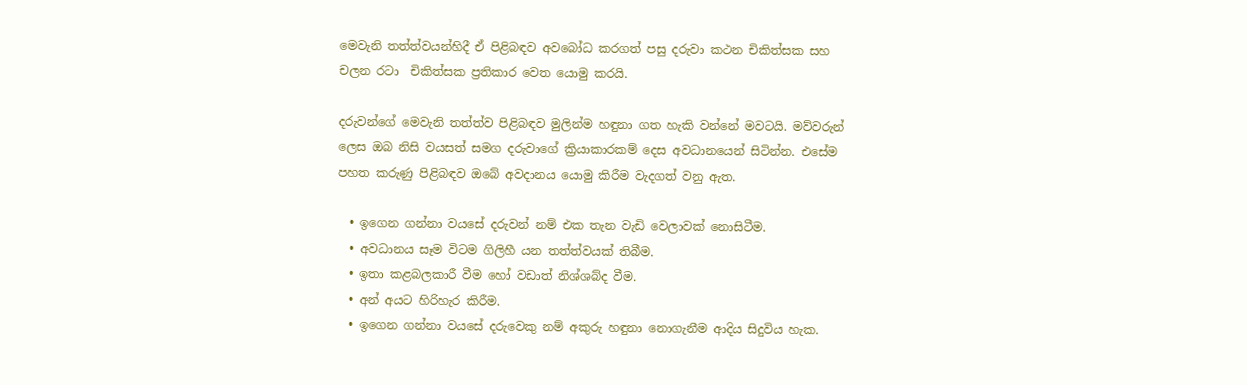මෙවැනි තත්ත්වයන්හිදී ඒ පිළිබඳව අවබෝධ කරගත් පසු දරුවා කථන චිකිත්සක සහ චලන රටා  චිකිත්සක ප්‍රතිකාර වෙත යොමු කරයි.

දරුවන්ගේ මෙවැනි තත්ත්ව පිළිබඳව මුලින්ම හඳුනා ගත හැකි වන්නේ මවටයි. මව්වරුන් ලෙස ඔබ නිසි වයසත් සමග දරුවාගේ ක්‍රියාකාරකම් දෙස අවධානයෙන් සිටින්න. එසේම පහත කරුණු පිළිබඳව ඔබේ අවදානය යොමු කිරීම වැදගත් වනු ඇත.

  • ඉගෙන ගන්නා වයසේ දරුවන් නම් එක තැන වැඩි වෙලාවක් නොසිටීම.
  • අවධානය සෑම විටම ගිලිහී යන තත්ත්වයක් තිබීම.
  • ඉතා කළබලකාරී වීම හෝ වඩාත් නිශ්ශබ්ද වීම.
  • අන් අයට හිරිහැර කිරීම.
  • ඉගෙන ගන්නා වයසේ දරුවෙකු නම් අකුරු හඳුනා නොගැනීම ආදිය සිදුවිය හැක.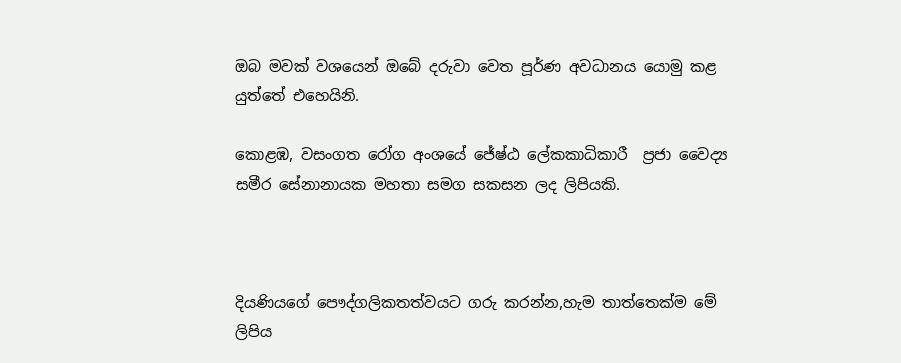ඔබ මවක් වශයෙන් ඔබේ දරුවා වෙත පූර්ණ අවධානය යොමු කළ යුත්තේ එහෙයිනි.

කොළඹ, වසංගත රෝග අංශයේ ජේෂ්ඨ ලේකකාධිකාරී  ප්‍රජා වෛද්‍ය සමීර සේනානායක මහතා සමග සකසන ලද ලිපියකි.



දියණියගේ පෞද්ගලිකතත්වයට ගරු කරන්න,හැම තාත්තෙක්ම මේ ලිපිය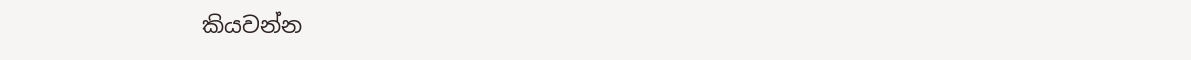කියවන්න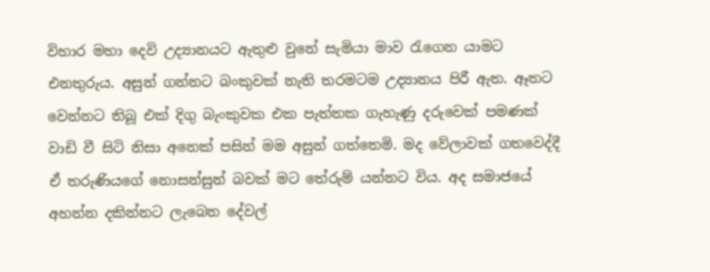විහාර මහා දෙවි උද්‍යානයට ඇතුළු වුනේ සැමියා මාව රැගෙන යාමට එනතුරුය. අසුන් ගන්නට බංකුවක් නැති තරමටම උද්‍යානය පිරී ඇත. ඈතට වෙන්නට තිබූ එක් දිගු බැංකුවක එක පැත්තක ගැහැණු දරුවෙක් පමණක් වාඩි වී සිටි නිසා අනෙක් පසින් මම අසුන් ගත්තෙමි. මද වේලාවක් ගතවෙද්දී ඒ තරුණියගේ නොසන්සුන් බවක් මට තේරුම් යන්නට විය. අද සමාජයේ අහන්න දකින්නට ලැබෙන දේවල්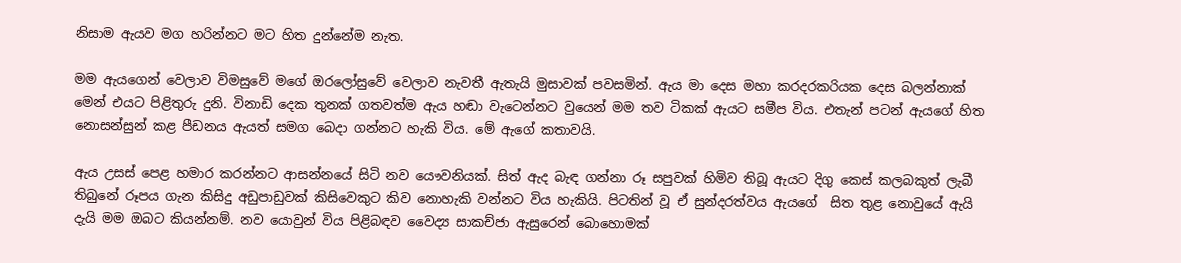නිසාම ඇයව මග හරින්නට මට හිත දුන්නේම නැත.

මම ඇයගෙන් වෙලාව විමසුවේ මගේ ඔරලෝසුවේ වෙලාව නැවතී ඇතැයි මුසාවක් පවසමින්. ඇය මා දෙස මහා කරදරකරියක දෙස බලන්නාක් මෙන් එයට පිළිතුරු දුනි. විනාඩි දෙක තුනක් ගතවත්ම ඇය හඬා වැටෙන්නට වුයෙන් මම තව ටිකක් ඇයට සමීප විය. එතැන් පටන් ඇයගේ හිත නොසන්සුන් කළ පීඩනය ඇයත් සමග බෙදා ගන්නට හැකි විය. මේ ඇගේ කතාවයි.

ඇය උසස් පෙළ හමාර කරන්නට ආසන්නයේ සිටි නව යෞවනියක්. සිත් ඇද බැඳ ගන්නා රූ සපුවක් හිමිව තිබූ ඇයට දිගු කෙස් කලබකුත් ලැබී තිබුනේ රූපය ගැන කිසිදු අඩුපාඩුවක් කිසිවෙකුට කිව නොහැකි වන්නට විය හැකියි. පිටතින් වූ ඒ සුන්දරත්වය ඇයගේ  සිත තුළ නොවුයේ ඇයි දැයි මම ඔබට කියන්නම්. නව යොවුන් විය පිළිබඳව වෛද්‍ය සාකච්ජා ඇසුරෙන් බොහොමක්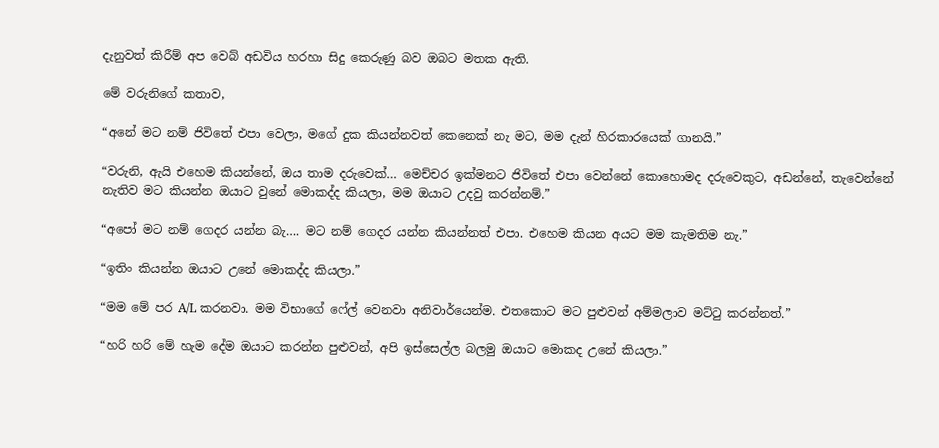දැනුවත් කිරීම් අප වෙබ් අඩවිය හරහා සිදු කෙරුණු බව ඔබට මතක ඇති.

මේ වරුනිගේ කතාව,

“අනේ මට නම් ජිවිතේ එපා වෙලා, මගේ දුක කියන්නවත් කෙනෙක් නැ මට, මම දැන් හිරකාරයෙක් ගානයි.”

“වරුනි, ඇයි එහෙම කියන්නේ, ඔය තාම දරුවෙක්… මෙච්චර ඉක්මනට ජිවිතේ එපා වෙන්නේ කොහොමද දරුවෙකුට, අඩන්නේ, තැවෙන්නේ නැතිව මට කියන්න ඔයාට වුනේ මොකද්ද කියලා, මම ඔයාට උදවු කරන්නම්.”

“අපෝ මට නම් ගෙදර යන්න බැ…. මට නම් ගෙදර යන්න කියන්නත් එපා. එහෙම කියන අයට මම කැමතිම නැ.”

“ඉතිං කියන්න ඔයාට උනේ මොකද්ද කියලා.”

“මම මේ පර A/L කරනවා. මම විභාගේ ෆේල් වෙනවා අනිවාර්යෙන්ම. එතකොට මට පුළුවන් අම්මලාව මට්ටු කරන්නත්.”

“හරි හරි මේ හැම දේම ඔයාට කරන්න පුළුවන්, අපි ඉස්සෙල්ල බලමු ඔයාට මොකද උනේ කියලා.”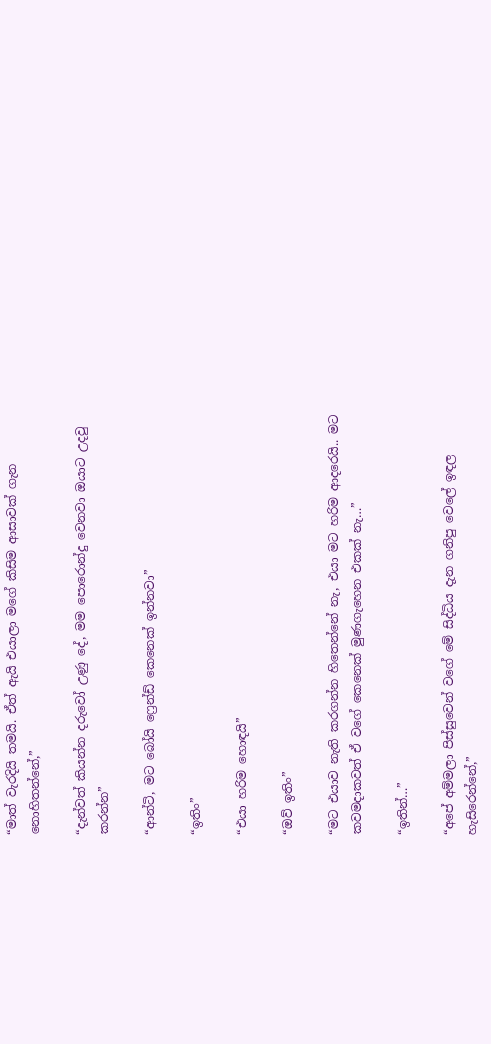“මාත් වැරදියි තමයි. ඒත් ඇයි එයාලා මගේ කිසිම ආසාවක් ගැන නොහිතන්නේ,”

“දැන්වත් කියන්න දරුවෝ උණු දේ, මම පොරොන්දු වෙනවා ඔයාට උදවු කරන්න”

“ආන්ටි, මට බෝයි ෆ්‍රෙන්ඩ් කෙනෙක් ඉන්නවා”

“ඉතිං”

“එයා හරිම හොඳයි”

“ඔව් ඉතිං”

“මට එයාව නැති කරගන්න හිතෙන්නේ නැ, එයා මට හරිම ආදරෙයි.. මට කවමදාකවත් ඒ වගේ කෙනෙක් මුණගැහෙන එකක් නැ…”

“ඉතින්…”

“අපේ අම්මලා පිස්සුවෙන් වගේ මේ සිද්ධිය දැන ගනිපු වෙලේ ඉඳල හැසිරෙන්නේ,”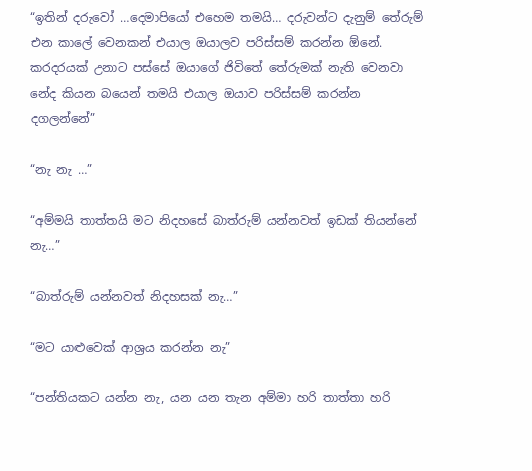“ඉතින් දරුවෝ …දෙමාපියෝ එහෙම තමයි… දරුවන්ට දැනුම් තේරුම් එන කාලේ වෙනකන් එයාල ඔයාලව පරිස්සම් කරන්න ඕනේ. කරදරයක් උනාට පස්සේ ඔයාගේ ජිවිතේ තේරුමක් නැති වෙනවා නේද කියන බයෙන් තමයි එයාල ඔයාව පරිස්සම් කරන්න දගලන්නේ”

“නැ නැ …”

“අම්මයි තාත්තයි මට නිදහසේ බාත්රුම් යන්නවත් ඉඩක් තියන්නේ නැ…”

“බාත්රුම් යන්නවත් නිදහසක් නැ…”

“මට යාළුවෙක් ආශ්‍රය කරන්න නැ”

“පන්තියකට යන්න නැ, යන යන තැන අම්මා හරි තාත්තා හරි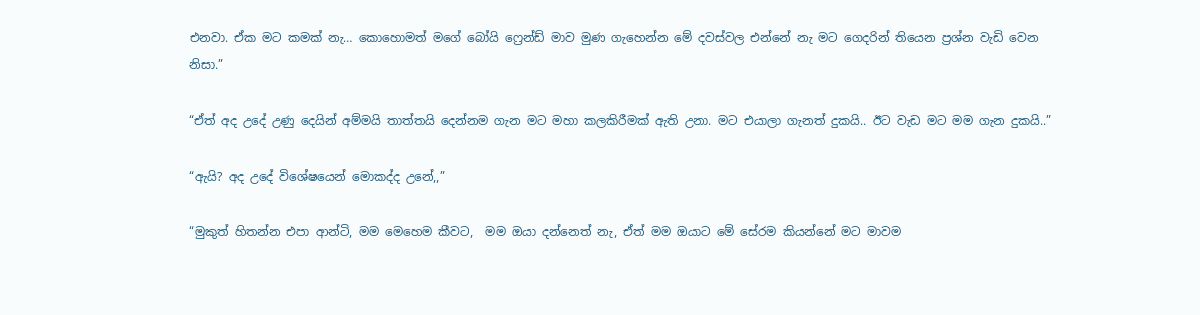එනවා. ඒක මට කමක් නැ… කොහොමත් මගේ බෝයි ෆ්‍රෙන්ඩ් මාව මුණ ගැහෙන්න මේ දවස්වල එන්නේ නැ මට ගෙදරින් තියෙන ප්‍රශ්න වැඩි වෙන නිසා.”

“ඒත් අද උදේ උණු දෙයින් අම්මයි තාත්තයි දෙන්නම ගැන මට මහා කලකිරීමක් ඇති උනා. මට එයාලා ගැනත් දුකයි.. ඊට වැඩ මට මම ගැන දුකයි..”

“ඇයි? අද උදේ විශේෂයෙන් මොකද්ද උනේ,,”

“මුකුත් හිතන්න එපා ආන්ටි, මම මෙහෙම කීවට,  මම ඔයා දන්නෙත් නැ, ඒත් මම ඔයාට මේ සේරම කියන්නේ මට මාවම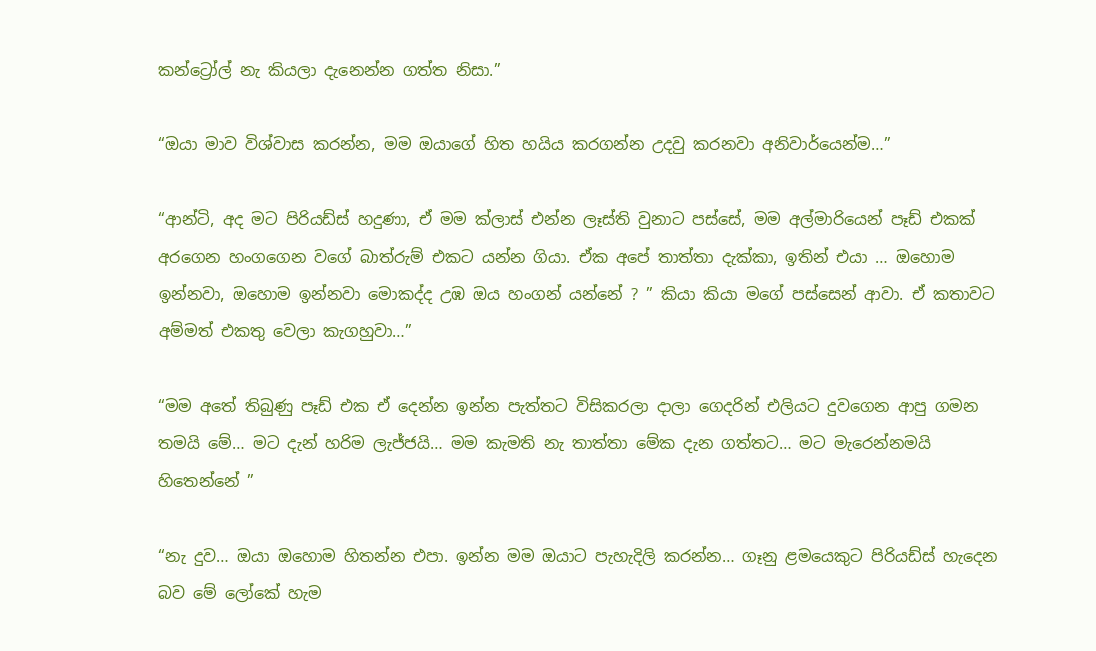කන්ට්‍රෝල් නැ කියලා දැනෙන්න ගත්ත නිසා.”

“ඔයා මාව විශ්වාස කරන්න, මම ඔයාගේ හිත හයිය කරගන්න උදවු කරනවා අනිවාර්යෙන්ම…”

“ආන්ටි, අද මට පිරියඩ්ස් හදුණා, ඒ මම ක්ලාස් එන්න ලෑස්ති වුනාට පස්සේ, මම අල්මාරියෙන් පෑඩ් එකක් අරගෙන හංගගෙන වගේ බාත්රුම් එකට යන්න ගියා. ඒක අපේ තාත්තා දැක්කා, ඉතින් එයා … ඔහොම ඉන්නවා, ඔහොම ඉන්නවා මොකද්ද උඹ ඔය හංගන් යන්නේ ? ” කියා කියා මගේ පස්සෙන් ආවා. ඒ කතාවට අම්මත් එකතු වෙලා කැගහුවා…”

“මම අතේ තිබුණු පෑඩ් එක ඒ දෙන්න ඉන්න පැත්තට විසිකරලා දාලා ගෙදරින් එලියට දුවගෙන ආපු ගමන තමයි මේ… මට දැන් හරිම ලැජ්ජයි… මම කැමති නැ තාත්තා මේක දැන ගත්තට… මට මැරෙන්නමයි හිතෙන්නේ ”

“නැ දුව… ඔයා ඔහොම හිතන්න එපා. ඉන්න මම ඔයාට පැහැදිලි කරන්න… ගෑනු ළමයෙකුට පිරියඩ්ස් හැදෙන බව මේ ලෝකේ හැම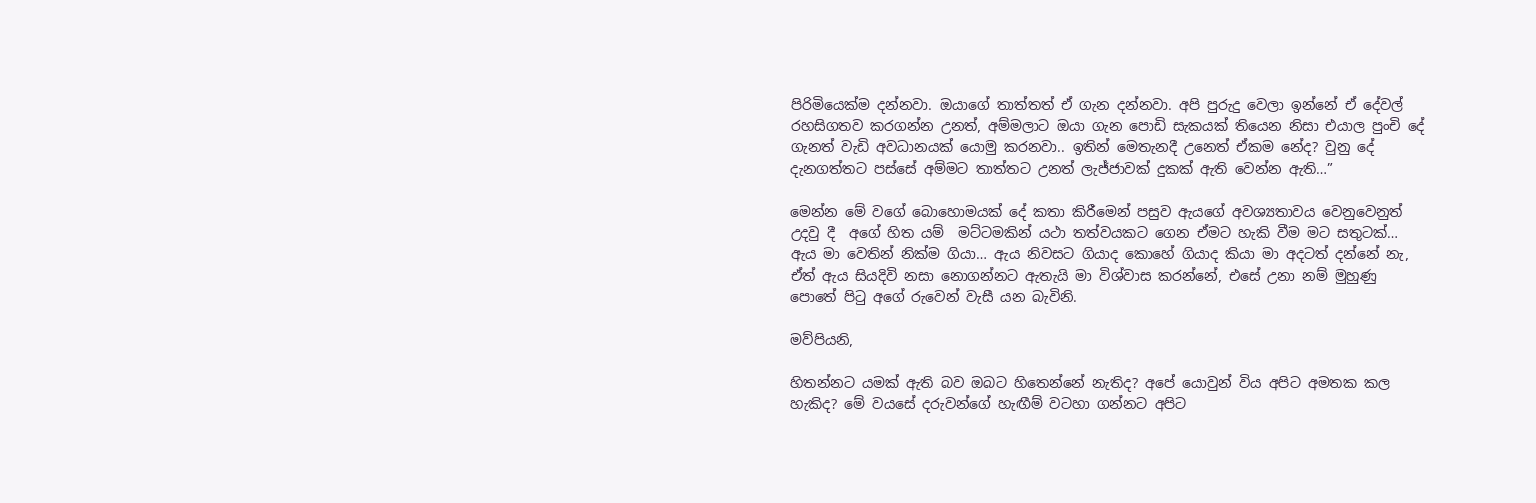පිරිමියෙක්ම දන්නවා. ඔයාගේ තාත්තත් ඒ ගැන දන්නවා. අපි පුරුදු වෙලා ඉන්නේ ඒ දේවල් රහසිගතව කරගන්න උනත්, අම්මලාට ඔයා ගැන පොඩි සැකයක් තියෙන නිසා එයාල පුංචි දේ ගැනත් වැඩි අවධානයක් යොමු කරනවා.. ඉතින් මෙතැනදී උනෙත් ඒකම නේද? වුනු දේ දැනගත්තට පස්සේ අම්මට තාත්තට උනත් ලැජ්ජාවක් දුකක් ඇති වෙන්න ඇති…”

මෙන්න මේ වගේ බොහොමයක් දේ කතා කිරීමෙන් පසුව ඇයගේ අවශ්‍යතාවය වෙනුවෙනුත් උදවු දී  අගේ හිත යම්  මට්ටමකින් යථා තත්වයකට ගෙන ඒමට හැකි වීම මට සතුටක්… ඇය මා වෙතින් නික්ම ගියා… ඇය නිවසට ගියාද කොහේ ගියාද කියා මා අදටත් දන්නේ නැ, ඒත් ඇය සියදිවි නසා නොගන්නට ඇතැයි මා විශ්වාස කරන්නේ, එසේ උනා නම් මුහුණු පොතේ පිටු අගේ රුවෙන් වැසී යන බැවිනි.

මව්පියනි,

හිතන්නට යමක් ඇති බව ඔබට හිතෙන්නේ නැතිද? අපේ යොවුන් විය අපිට අමතක කල හැකිද? මේ වයසේ දරුවන්ගේ හැඟීම් වටහා ගන්නට අපිට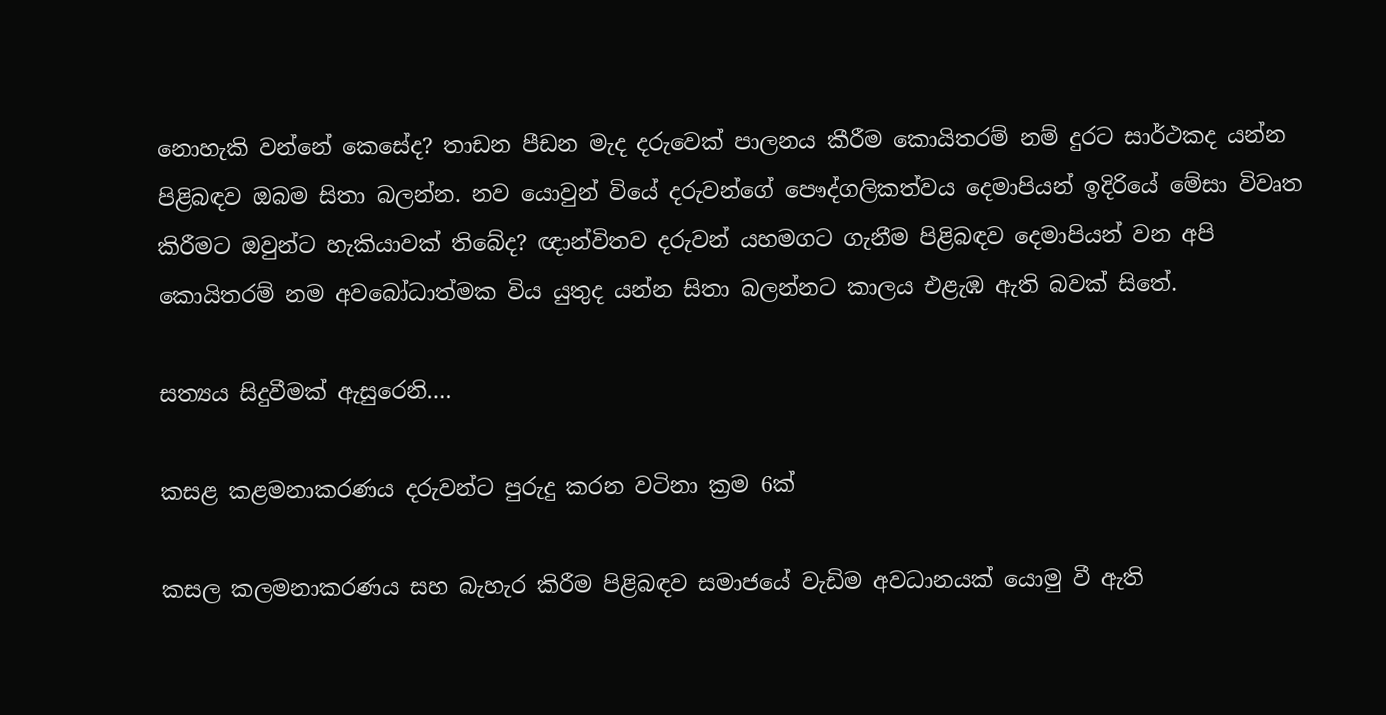නොහැකි වන්නේ කෙසේද? තාඩන පීඩන මැද දරුවෙක් පාලනය කීරීම කොයිතරම් නම් දුරට සාර්ථකද යන්න පිළිබඳව ඔබම සිතා බලන්න. නව යොවුන් වියේ දරුවන්ගේ පෞද්ගලිකත්වය දෙමාපියන් ඉදිරියේ මේසා විවෘත කිරීමට ඔවුන්ට හැකියාවක් තිබේද? ඥාන්විතව දරුවන් යහමගට ගැනීම පිළිබඳව දෙමාපියන් වන අපි කොයිතරම් නම අවබෝධාත්මක විය යුතුද යන්න සිතා බලන්නට කාලය එළැඹ ඇති බවක් සිතේ.

සත්‍යය සිදුවීමක් ඇසුරෙනි….

කසළ කළමනාකරණය දරුවන්ට පුරුදු කරන වටිනා ක්‍රම 6ක්

කසල කලමනාකරණය සහ බැහැර කිරීම පිළිබඳව සමාජයේ වැඩිම අවධානයක් යොමු වී ඇති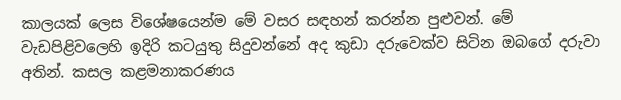කාලයක් ලෙස විශේෂයෙන්ම මේ වසර සඳහන් කරන්න පුළුවන්. මේ වැඩපිළිවලෙහි ඉදිරි කටයුතු සිදුවන්නේ අද කුඩා දරුවෙක්ව සිටින ඔබගේ දරුවා අතින්. කසල කළමනාකරණය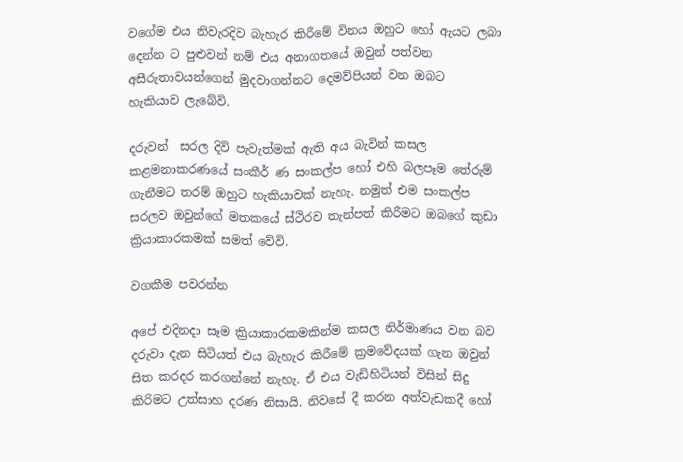වගේම එය නිවැරදිව බැහැර කිරීමේ විනය ඔහුට හෝ ඇයට ලබා දෙන්න ට පුළුවන් නම් එය අනාගතයේ ඔවුන් පත්වන අසීරුතාවයන්ගෙන් මුදවාගන්නට දෙමව්පියන් වන ඔබට  හැකියාව ලැබේවි.

දරුවන්  සරල දිවි පැවැත්මක් ඇති අය බැවින් කසල කළමනාකරණයේ සංකීර් ණ සංකල්ප හෝ එහි බලපෑම තේරුම් ගැනීමට තරම් ඔහුට හැකියාවක් නැහැ. නමුත් එම සංකල්ප සරලව ඔවුන්ගේ මතකයේ ස්ථිරව තැන්පත් කිරීමට ඔබගේ කුඩා ක්‍රියාකාරකමක් සමත් වේවි.

වගකීම පවරන්න

අපේ එදිනදා සෑම ක්‍රියාකාරකමකින්ම කසල නිර්මාණය වන බව දරුවා දැන සිටියත් එය බැහැර කිරීමේ ක්‍රමවේදයක් ගැන ඔවුන් සිත කරදර කරගන්නේ නැහැ. ඒ එය වැඩිහිටියන් විසින් සිදු කිරිමට උත්සාහ දරණ නිසායි. නිවසේ දී කරන අත්වැඩකදී හෝ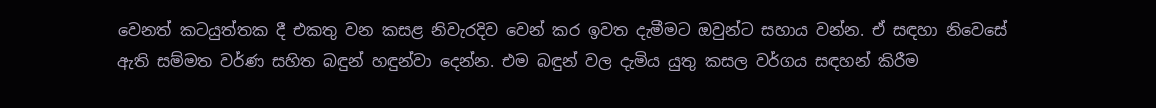වෙනත් කටයුත්තක දී එකතු වන කසළ නිවැරදිව වෙන් කර ඉවත දැමීමට ඔවුන්ට සහාය වන්න. ඒ සඳහා නිවෙසේ ඇති සම්මත වර්ණ සහිත බඳුන් හඳුන්වා දෙන්න. එම බඳුන් වල දැමිය යුතු කසල වර්ගය සඳහන් කිරීම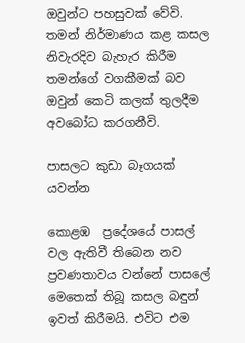ඔවුන්ට පහසුවක් වේවි. තමන් නිර්මාණය කළ කසල නිවැරදිව බැහැර කිරීම තමන්ගේ වගකීමක් බව ඔවුන් කෙටි කලක් තුලදීම අවබෝධ කරගනීවි.

පාසලට කුඩා බෑගයක් යවන්න

කොළඹ  ප්‍රදේශයේ පාසල් වල ඇතිවී තිබෙන නව ප්‍රවණතාවය වන්නේ පාසලේ මෙතෙක් තිබූ කසල බඳුන් ඉවත් කිරීමයි. එවිට එම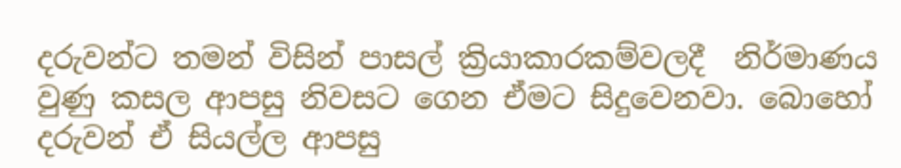දරුවන්ට තමන් විසින් පාසල් ක්‍රියාකාරකම්වලදී  නිර්මාණය වුණු කසල ආපසු නිවසට ගෙන ඒමට සිදුවෙනවා. බොහෝ දරුවන් ඒ සියල්ල ආපසු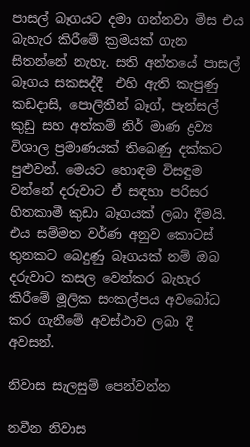පාසල් බෑගයට දමා ගන්නවා මිස එය බැහැර කිරීමේ ක්‍රමයක් ගැන සිතන්නේ නැහැ. සති අන්තයේ පාසල් බෑගය සකසද්දී  එහි ඇති කැපුණු කඩදාසි, පොලිතීන් බෑග්, පැන්සල් කුඩු සහ අත්කම් නිර් මාණ ද්‍රව්‍ය විශාල ප්‍රමාණයක් තිබෙණු දක්කට පුළුවන්. මෙයට හොඳම විසඳුම වන්නේ දරුවාට ඒ සඳහා පරිසර හිතකාමී කුඩා බෑගයක් ලබා දීමයි. එය සම්මත වර්ණ අනුව කොටස් තුනකට බෙදුණු බෑගයක් නම් ඔබ දරුවාට කසල වෙන්කර බැහැර කිරීමේ මූලික සංකල්පය අවබෝධ කර ගැනීමේ අවස්ථාව ලබා දී අවසන්.

නිවාස සැලසුම් පෙන්වන්න

නවීන නිවාස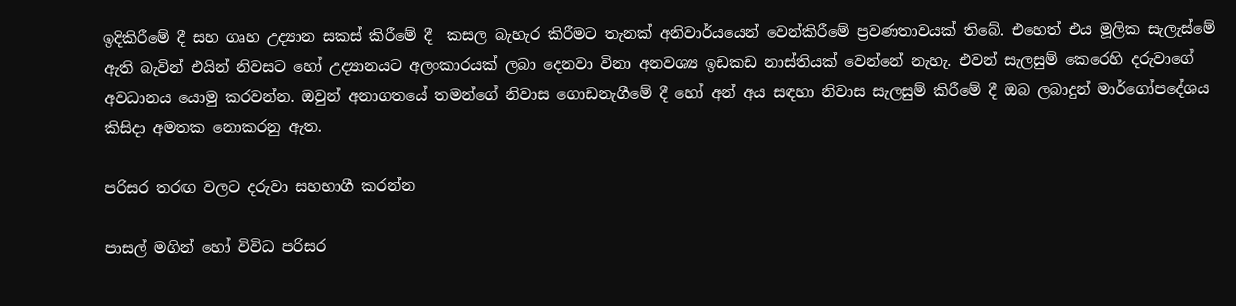ඉදිකිරීමේ දී සහ ගෘහ උද්‍යාන සකස් කිරීමේ දී  කසල බැහැර කිරීමට තැනක් අනිවාර්යයෙන් වෙන්කිරීමේ ප්‍රවණතාවයක් තිබේ. එහෙත් එය මූලික සැලැස්මේ ඇති බැවින් එයින් නිවසට හෝ උද්‍යානයට අලංකාරයක් ලබා දෙනවා විනා අනවශ්‍ය ඉඩකඩ නාස්තියක් වෙන්නේ නැහැ. එවන් සැලසුම් කෙරෙහි දරුවාගේ අවධානය යොමු කරවන්න. ඔවුන් අනාගතයේ තමන්ගේ නිවාස ගොඩනැගීමේ දී හෝ අන් අය සඳහා නිවාස සැලසුම් කිරීමේ දී ඔබ ලබාදුන් මාර්ගෝපදේශය කිසිදා අමතක නොකරනු ඇත.

පරිසර තරඟ වලට දරුවා සහභාගී කරන්න

පාසල් මගින් හෝ විවිධ පරිසර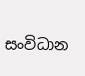සංවිධාන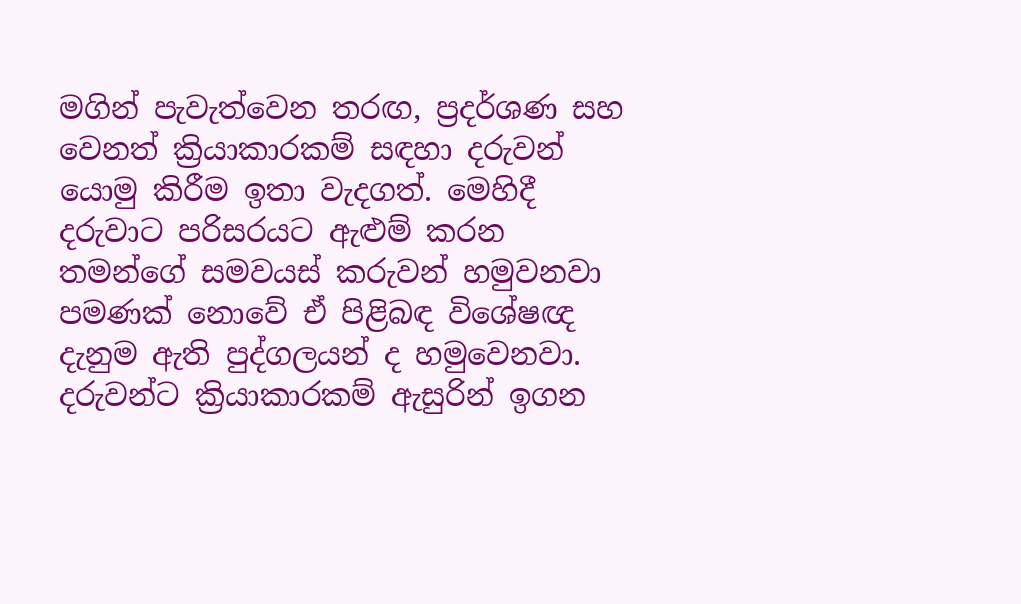මගින් පැවැත්වෙන තරඟ, ප්‍රදර්ශණ සහ වෙනත් ක්‍රියාකාරකම් සඳහා දරුවන් යොමු කිරීම ඉතා වැදගත්. මෙහිදී දරුවාට පරිසරයට ඇළුම් කරන තමන්ගේ සමවයස් කරුවන් හමුවනවා පමණක් නොවේ ඒ පිළිබඳ විශේෂඥ දැනුම ඇති පුද්ගලයන් ද හමුවෙනවා. දරුවන්ට ක්‍රියාකාරකම් ඇසුරින් ඉගන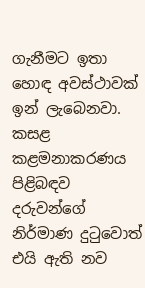ගැනීමට ඉතා හොඳ අවස්ථාවක් ඉන් ලැබෙනවා. කසළ කළමනාකරණය පිළිබඳව දරුවන්ගේ නිර්මාණ දුටුවොත් එයි ඇති නව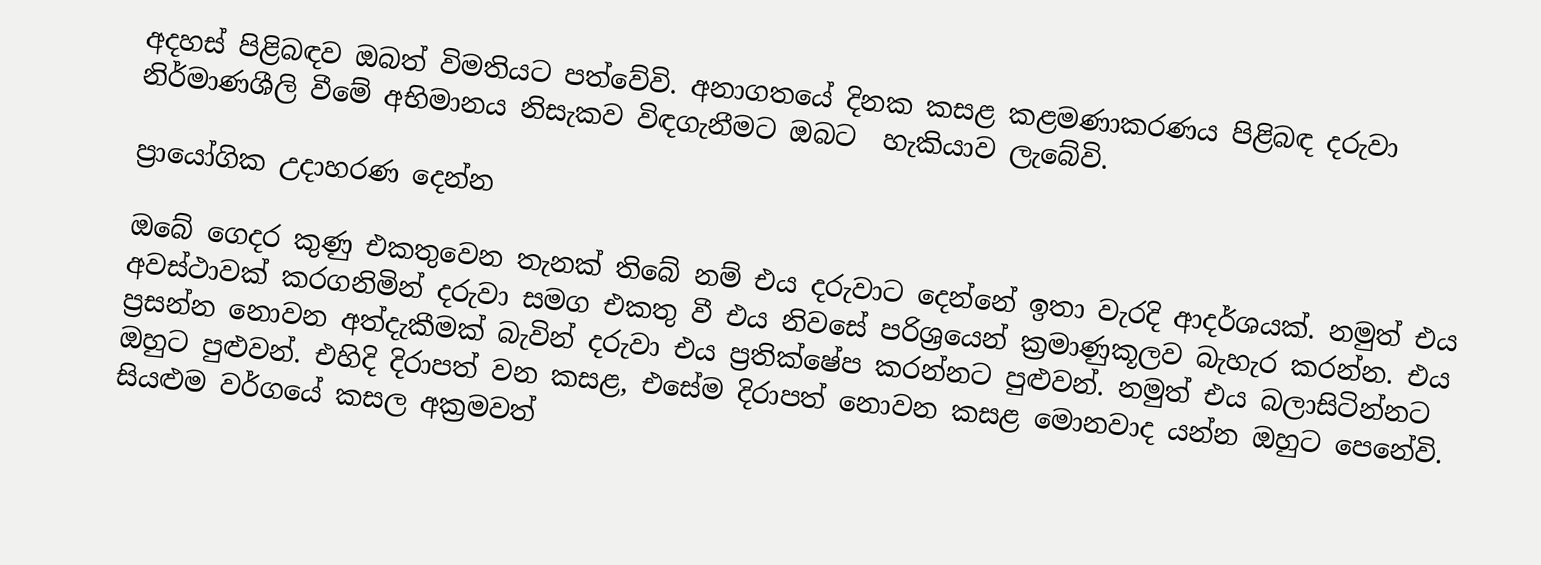අදහස් පිළිබඳව ඔබත් විමතියට පත්වේවි. අනාගතයේ දිනක කසළ කළමණාකරණය පිළිබඳ දරුවා නිර්මාණශීලි වීමේ අභිමානය නිසැකව විඳගැනීමට ඔබට  හැකියාව ලැබේවි.

ප්‍රායෝගික උදාහරණ දෙන්න

ඔබේ ගෙදර කුණු එකතුවෙන තැනක් තිබේ නම් එය දරුවාට දෙන්නේ ඉතා වැරදි ආදර්ශයක්. නමුත් එය අවස්ථාවක් කරගනිමින් දරුවා සමග එකතු වී එය නිවසේ පරිශ්‍රයෙන් ක්‍රමාණුකූලව බැහැර කරන්න‍. එය ප්‍රසන්න නොවන අත්දැකීමක් බැවින් දරුවා එය ප්‍රතික්ෂේප කරන්නට පුළුවන්. නමුත් එය බලාසිටින්නට ඔහුට පුළුවන්. එහිදි දිරාපත් වන කසළ, එසේම දිරාපත් නොවන කසළ මොනවාද යන්න ඔහුට පෙනේවි. සියළුම වර්ගයේ කසල අක්‍රමවත්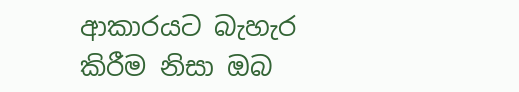ආකාරයට බැහැර කිරීම නිසා ඔබ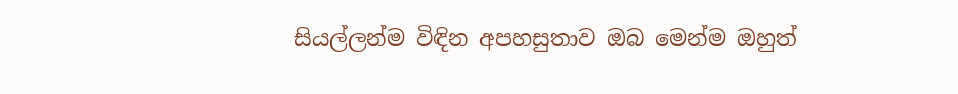සියල්ලන්ම විඳින අපහසුතාව ඔබ මෙන්ම ඔහුත්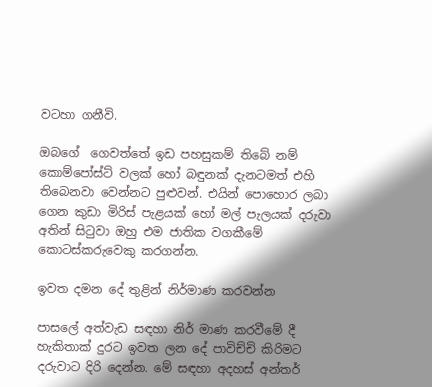වටහා ගනීවි.

ඔබගේ  ගෙවත්තේ ඉඩ පහසුකම් තිබේ නම් කොම්පෝස්ට් වලක් හෝ බඳුනක් දැනටමත් එහි තිබෙනවා වෙන්නට පුළුවන්. එයින් පොහොර ලබා ගෙන කුඩා මිරිස් පැළයක් හෝ මල් පැලයක් දරුවා අතින් සිටුවා ඔහු එම ජාතික වගකීමේ කොටස්කරුවෙකු කරගන්න.

ඉවත දමන දේ තුළින් නිර්මාණ කරවන්න

පාසලේ අත්වැඩ සඳහා නිර් මාණ කරවීමේ දී හැකිතාක් දුරට ඉවත ලන දේ පාවිච්චි කිරිමට දරුවාට දිරි දෙන්න. මේ සඳහා අදහස් අන්තර්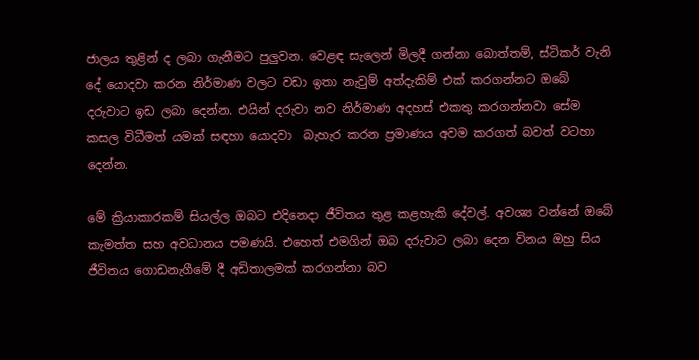ජාලය තුළින් ද ලබා ගැනීමට පුලුවන. වෙළඳ සැලෙන් මිලදී ගන්නා බොත්තම්, ස්ටිකර් වැනි දේ යොදවා කරන නිර්මාණ වලට වඩා ඉතා නැවුම් අත්දැකිම් එක් කරගන්නට ඔබේ දරුවාට ඉඩ ලබා දෙන්න. එයින් දරුවා නව නිර්මාණ අදහස් එකතු කරගන්නවා සේම කසල විධීමත් යමක් සඳහා යොදවා  බැහැර කරන ප්‍රමාණය අවම කරගත් බවත් වටහා දෙන්න.

මේ ක්‍රියාකාරකම් සියල්ල ඔබට එදිනෙදා ජීවිතය තුළ කළහැකි දේවල්. අවශ්‍ය වන්නේ ඔබේ කැමත්ත සහ අවධානය පමණයි. එහෙත් එමගින් ඔබ දරුවාට ලබා දෙන විනය ඔහු සිය ජීවිතය ගොඩනැගීමේ දී අඩිතාලමක් කරගන්නා බව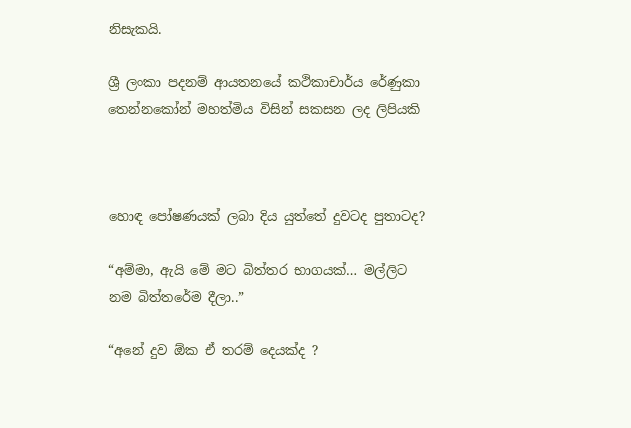නිසැකයි.

ශ්‍රී ලංකා පදනම් ආයතනයේ කථිකාචාර්ය රේණුකා තෙන්නකෝන් මහත්මිය විසින් සකසන ලද ලිපියකි



හොඳ පෝෂණයක් ලබා දිය යුත්තේ දුවටද පුතාටද?

“අම්මා, ඇයි මේ මට බිත්තර භාගයක්… මල්ලිට නම බිත්තරේම දීලා..”

“අනේ දුව ඕක ඒ තරම් දෙයක්ද ?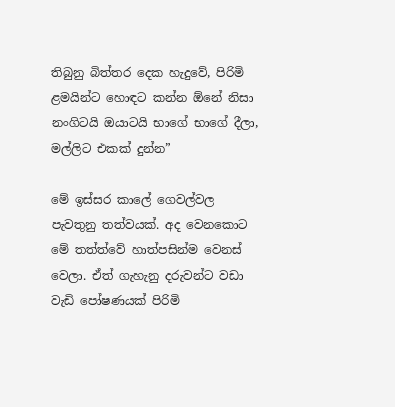තිබුනු බිත්තර දෙක හැදුවේ, පිරිමි ළමයින්ට හොඳට කන්න ඕනේ නිසා නංගිටයි ඔයාටයි භාගේ භාගේ දීලා, මල්ලිට එකක් දුන්න”

මේ ඉස්සර කාලේ ගෙවල්වල පැවතුනු තත්වයක්. අද වෙනකොට මේ තත්ත්වේ හාත්පසින්ම වෙනස් වෙලා. ඒත් ගැහැනු දරුවන්ට වඩා වැඩි පෝෂණයක් පිරිමි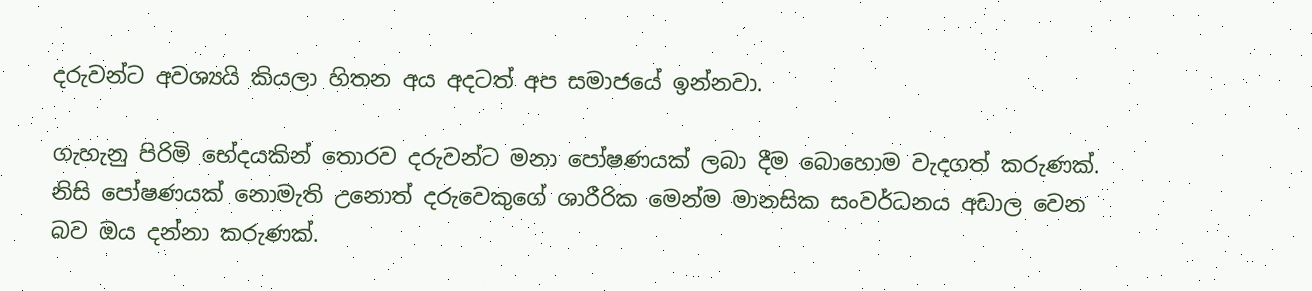දරුවන්ට අවශ්‍යයි කියලා හිතන අය අදටත් අප සමාජයේ ඉන්නවා.

ගැහැනු පිරිමි භේදයකින් තොරව දරුවන්ට මනා පෝෂණයක් ලබා දීම බොහොම වැදගත් කරුණක්. නිසි පෝෂණයක් නොමැති උනොත් දරුවෙකුගේ ශාරීරික මෙන්ම මානසික සංවර්ධනය අඩාල වෙන බව ඔය දන්නා කරුණක්.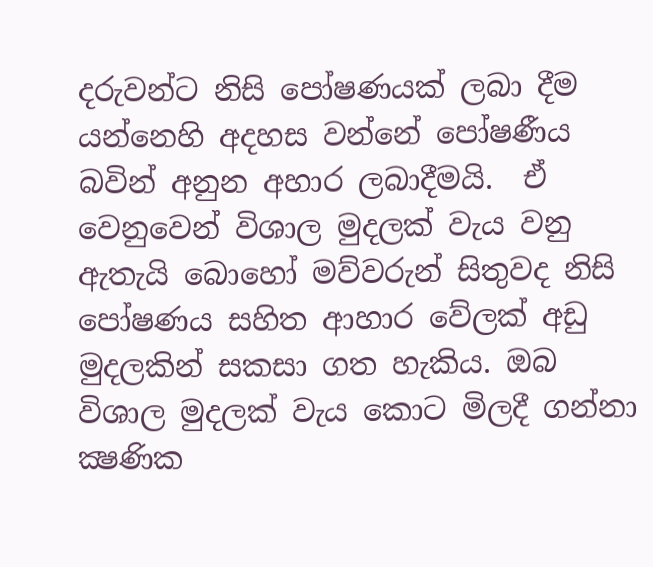දරුවන්ට නිසි පෝෂණයක් ලබා දීම යන්නෙහි අදහස වන්නේ පෝෂණීය බවින් අනුන අහාර ලබාදීමයි.  ඒ වෙනුවෙන් විශාල මුදලක් වැය වනු ඇතැයි බොහෝ මව්වරුන් සිතුවද නිසි පෝෂණය සහිත ආහාර වේලක් අඩු මුදලකින් සකසා ගත හැකිය. ඔබ විශාල මුදලක් වැය කොට මිලදී ගන්නා ක්‍ෂණික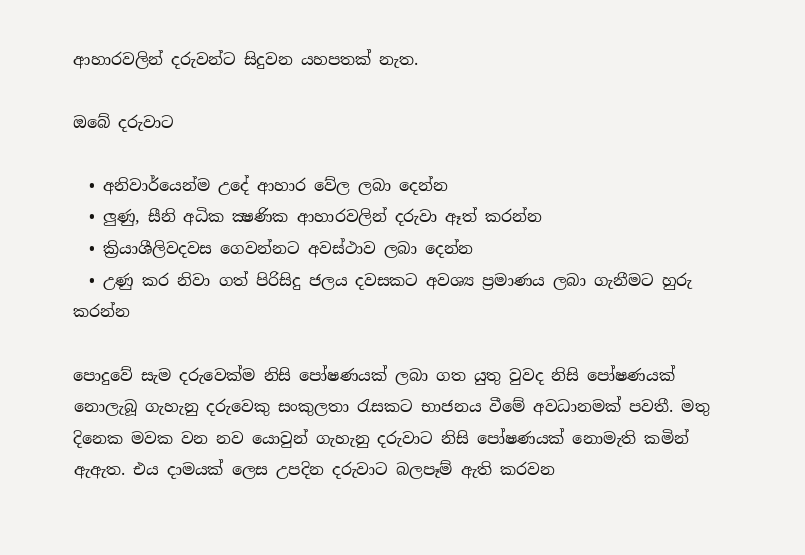ආහාරවලින් දරුවන්ට සිදුවන යහපතක් නැත.

ඔබේ දරුවාට

  • අනිවාර්යෙන්ම උදේ ආහාර වේල ලබා දෙන්න
  • ලුණු, සීනි අධික ක්‍ෂණික ආහාරවලින් දරුවා ඈත් කරන්න
  • ක්‍රියාශීලිවදවස ගෙවන්නට අවස්ථාව ලබා දෙන්න
  • උණු කර නිවා ගත් පිරිසිදු ජලය දවසකට අවශ්‍ය ප්‍රමාණය ලබා ගැනීමට හුරු කරන්න

පොදුවේ සැම දරුවෙක්ම නිසි පෝෂණයක් ලබා ගත යුතු වුවද නිසි පෝෂණයක් නොලැබූ ගැහැනු දරුවෙකු සංකුලතා රැසකට භාජනය වීමේ අවධානමක් පවතී. මතු දිනෙක මවක වන නව යොවුන් ගැහැනු දරුවාට නිසි පෝෂණයක් නොමැති කමින් ඇඇත. එය දාමයක් ලෙස උපදින දරුවාට බලපෑම් ඇති කරවන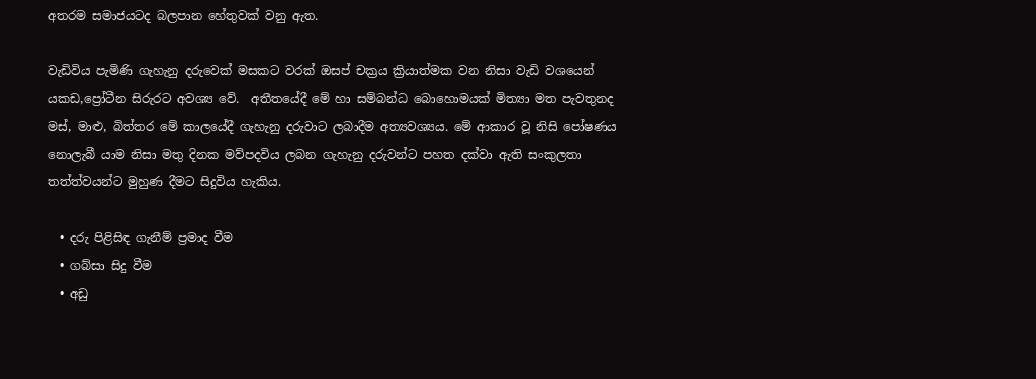අතරම සමාජයටද බලපාන හේතුවක් වනු ඇත.

වැඩිවිය පැමිණි ගැහැනු දරුවෙක් මසකට වරක් ඔසප් චක්‍රය ක්‍රියාත්මක වන නිසා වැඩි වශයෙන් යකඩ,ප්‍රෝටීන සිරුරට අවශ්‍ය වේ.  අතීතයේදී මේ හා සම්බන්ධ බොහොමයක් මිත්‍යා මත පැවතුනද මස්, මාළු, බිත්තර මේ කාලයේදී ගැහැනු දරුවාට ලබාදීම අත්‍යවශ්‍යය. මේ ආකාර වූ නිසි පෝෂණය නොලැබී යාම නිසා මතු දිනක මව්පදවිය ලබන ගැහැනු දරුවන්ට පහත දක්වා ඇති සංකුලතා තත්ත්වයන්ට මුහුණ දීමට සිදුවිය හැකිය.

  • දරු පිළිසිඳ ගැනීම් ප්‍රමාද වීම
  • ගබ්සා සිදු වීම
  • අඩු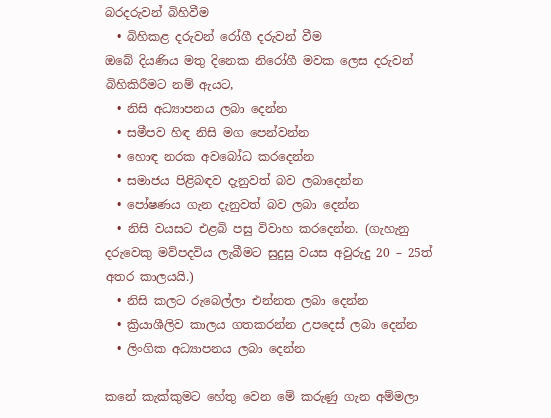බරදරුවන් බිහිවීම
  • බිහිකළ දරුවන් රෝගී දරුවන් වීම
ඔබේ දියණිය මතු දිනෙක නිරෝගී මවක ලෙස දරුවන් බිහිකිරීමට නම් ඇයට,
  • නිසි අධ්‍යාපනය ලබා දෙන්න
  • සමීපව හිඳ නිසි මග පෙන්වන්න
  • හොඳ නරක අවබෝධ කරදෙන්න
  • සමාජය පිළිබඳව දැනුවත් බව ලබාදෙන්න
  • පෝෂණය ගැන දැනුවත් බව ලබා දෙන්න
  • නිසි වයසට එළබි පසු විවාහ කරදෙන්න. (ගැහැනු දරුවෙකු මව්පදවිය ලැබීමට සුදුසු වයස අවුරුදු 20 – 25ත් අතර කාලයයි.)
  • නිසි කලට රුබෙල්ලා එන්නත ලබා දෙන්න
  • ක්‍රියාශීලිව කාලය ගතකරන්න උපදෙස් ලබා දෙන්න
  • ලිංගික අධ්‍යාපනය ලබා දෙන්න

කනේ කැක්කුමට හේතු වෙන මේ කරුණු ගැන අම්මලා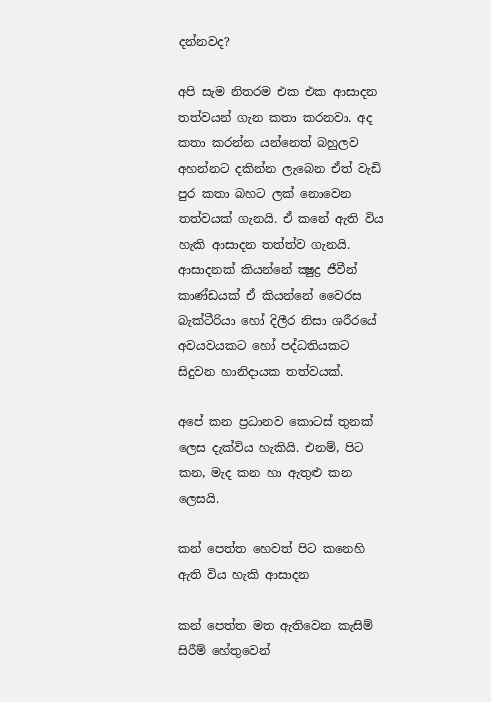දන්නවද?

අපි සැම නිතරම එක එක ආසාදන තත්වයන් ගැන කතා කරනවා. අද කතා කරන්න යන්නෙත් බහුලව අහන්නට දකින්න ලැබෙන ඒත් වැඩි පුර කතා බහට ලක් නොවෙන තත්වයක් ගැනයි. ඒ කනේ ඇති විය හැකි ආසාදන තත්ත්ව ගැනයි. ආසාදනක් කියන්නේ ක්‍ෂුද්‍ර ජීවීන් කාණ්ඩයක් ඒ කියන්නේ වෛරස බැක්ටීරියා හෝ දිලීර නිසා ශරීරයේ අවයවයකට හෝ පද්ධතියකට සිදුවන හානිදායක තත්වයක්.

අපේ කන ප්‍රධානව කොටස් තුනක් ලෙස දැක්විය හැකියි. එනම්, පිට කන, මැද කන හා ඇතුළු කන ලෙසයි.

කන් පෙත්ත හෙවත් පිට කනෙහි ඇති විය හැකි ආසාදන

කන් පෙත්ත මත ඇතිවෙන කැසිම් සිරීම් හේතුවෙන්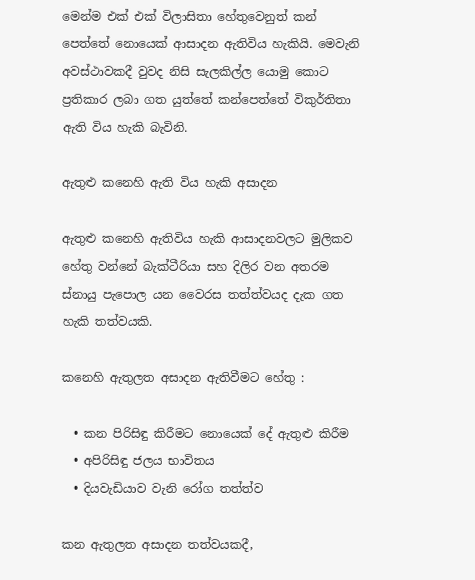මෙන්ම එක් එක් විලාසිතා හේතුවෙනුත් කන් පෙත්තේ නොයෙක් ආසාදන ඇතිවිය හැකියි. මෙවැනි අවස්ථාවකදී වුවද නිසි සැලකිල්ල යොමු කොට ප්‍රතිකාර ලබා ගත යුත්තේ කන්පෙත්තේ විකුර්තිතා ඇති විය හැකි බැවිනි.

ඇතුළු කනෙහි ඇති විය හැකි අසාදන

ඇතුළු කනෙහි ඇතිවිය හැකි ආසාදනවලට මුලිකව හේතු වන්නේ බැක්ටීරියා සහ දිලිර වන අතරම ස්නායු පැපොල යන වෛරස තත්ත්වයද දැක ගත හැකි තත්වයකි.

කනෙහි ඇතුලත අසාදන ඇතිවීමට හේතු :

  • කන පිරිසිඳු කිරීමට නොයෙක් දේ ඇතුළු කිරීම
  • අපිරිසිඳු ජලය භාවිතය
  • දියවැඩියාව වැනි රෝග තත්ත්ව

කන ඇතුලත අසාදන තත්වයකදී,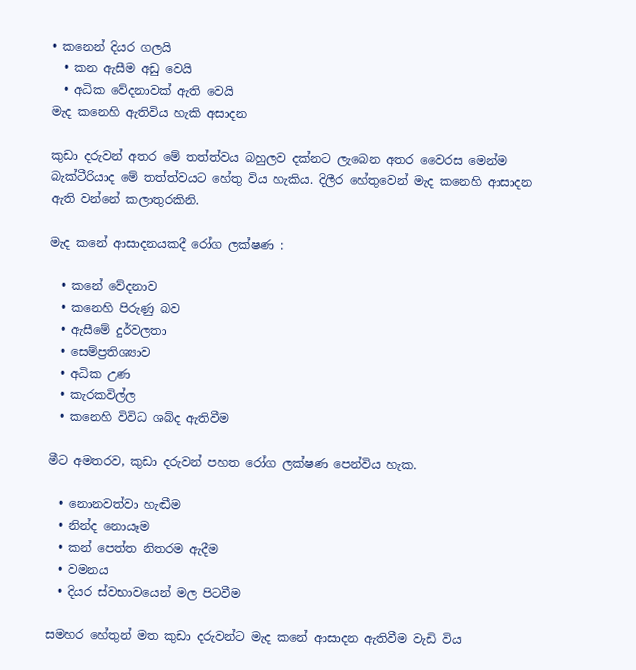• කනෙන් දියර ගලයි
  • කන ඇසීම අඩු වෙයි
  • අධික වේදනාවක් ඇති වෙයි
මැද කනෙහි ඇතිවිය හැකි අසාදන

කුඩා දරුවන් අතර මේ තත්ත්වය බහුලව දක්නට ලැබෙන අතර වෛරස මෙන්ම බැක්ටීරියාද මේ තත්ත්වයට හේතු විය හැකිය. දිලීර හේතුවෙන් මැද කනෙහි ආසාදන ඇති වන්නේ කලාතුරකිනි.

මැද කනේ ආසාදනයකදී රෝග ලක්ෂණ :

  • කනේ වේදනාව
  • කනෙහි පිරුණු බව
  • ඇසීමේ දුර්වලතා
  • සෙම්ප්‍රතිශ්‍යාව
  • අධික උණ
  • කැරකවිල්ල
  • කනෙහි විවිධ ශබ්ද ඇතිවීම

මීට අමතරව, කුඩා දරුවන් පහත රෝග ලක්ෂණ පෙන්විය හැක.

  • නොනවත්වා හැඬීම
  • නින්ද නොයෑම
  • කන් පෙත්ත නිතරම ඇදීම
  • වමනය
  • දියර ස්වභාවයෙන් මල පිටවීම

සමහර හේතුන් මත කුඩා දරුවන්ට මැද කනේ ආසාදන ඇතිවීම වැඩි විය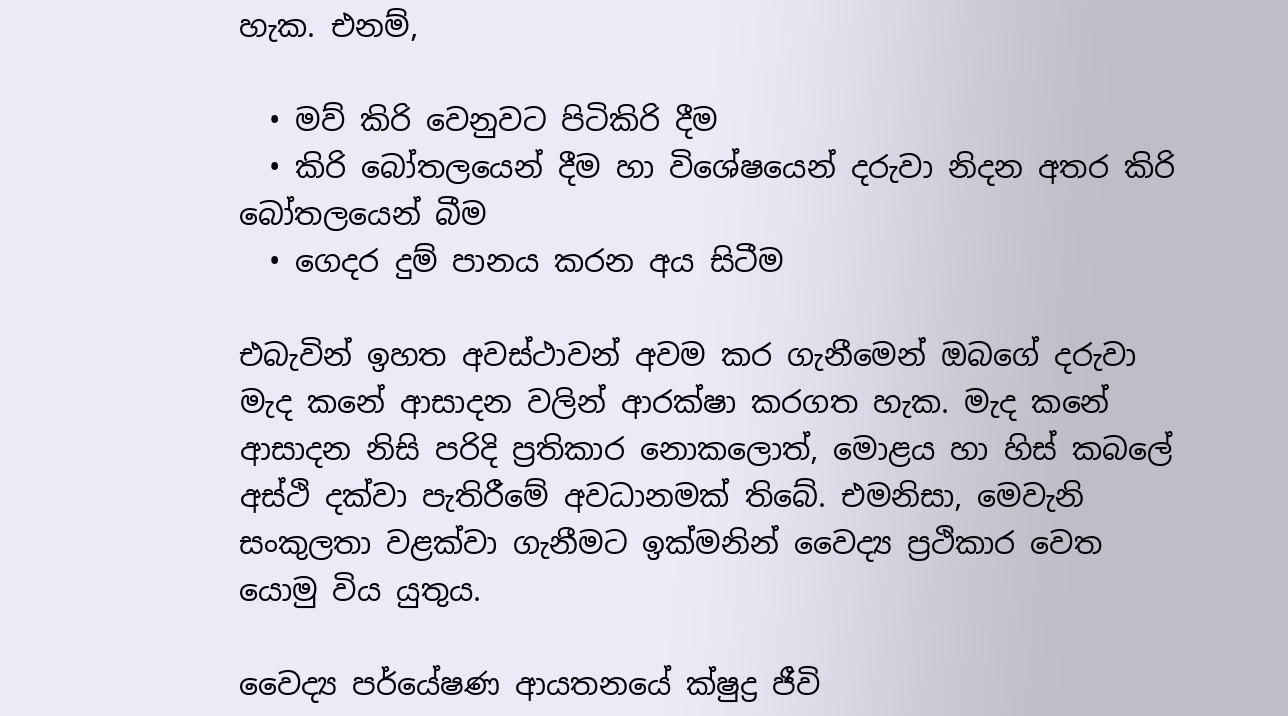හැක. එනම්,

  • මව් කිරි වෙනුවට පිටිකිරි දීම
  • කිරි බෝතලයෙන් දීම හා විශේෂයෙන් දරුවා නිදන අතර කිරි බෝතලයෙන් බීම
  • ගෙදර දුම් පානය කරන අය සිටීම

එබැවින් ඉහත අවස්ථාවන් අවම කර ගැනීමෙන් ඔබගේ දරුවා මැද කනේ ආසාදන වලින් ආරක්ෂා කරගත හැක. මැද කනේ ආසාදන නිසි පරිදි ප්‍රතිකාර නොකලොත්, මොළය හා හිස් කබලේ අස්ථි දක්වා පැතිරීමේ අවධානමක් තිබේ. එමනිසා, මෙවැනි සංකුලතා වළක්වා ගැනීමට ඉක්මනින් වෛද්‍ය ප්‍රථිකාර වෙත යොමු විය යුතුය.

වෛද්‍ය පර්යේෂණ ආයතනයේ ක්ෂුද්‍ර ජීවි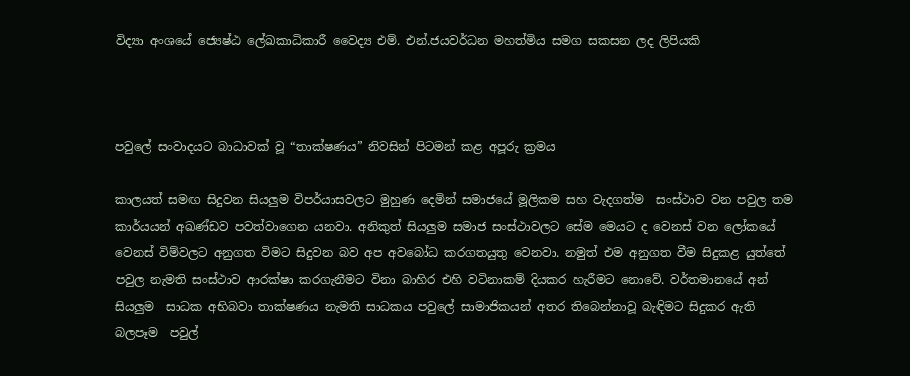විද්‍යා අංශයේ ජ්‍යෙෂ්ඨ ලේඛකාධිකාරී වෛද්‍ය එම්. එන්.ජයවර්ධන මහත්මිය සමග සකසන ලද ලිපියකි



පවුලේ සංවාදයට බාධාවක් වූ “තාක්ෂණය” නිවසින් පිටමන් කළ අපූරු ක්‍රමය

කාලයත් සමඟ සිදුවන සියලුම විපර්යාසවලට මුහුණ දෙමින් සමාජයේ මූලිකම සහ වැදගත්ම  සංස්ථාව වන පවුල තම කාර්යයන් අඛණ්ඩව පවත්වාගෙන යනවා. අනිකුත් සියලුම සමාජ සංස්ථාවලට සේම මෙයට ද වෙනස් වන ලෝකයේ වෙනස් විම්වලට අනුගත විමට සිදුවන බව අප අවබෝධ කරගතයුතු වෙනවා. නමුත් එම අනුගත වීම සිදුකළ යුත්තේ පවුල නැමති සංස්ථාව ආරක්ෂා කරගැනීමට විනා බාහිර එහි වටිනාකම් දියකර හැරීමට නොවේ. වර්තමානයේ අන් සියලුම  සාධක අභිබවා තාක්ෂණය නැමති සාධකය පවුලේ සාමාජිකයන් අතර තිබෙන්නාවූ බැඳිමට සිදුකර ඇති  බලපෑම  පවුල්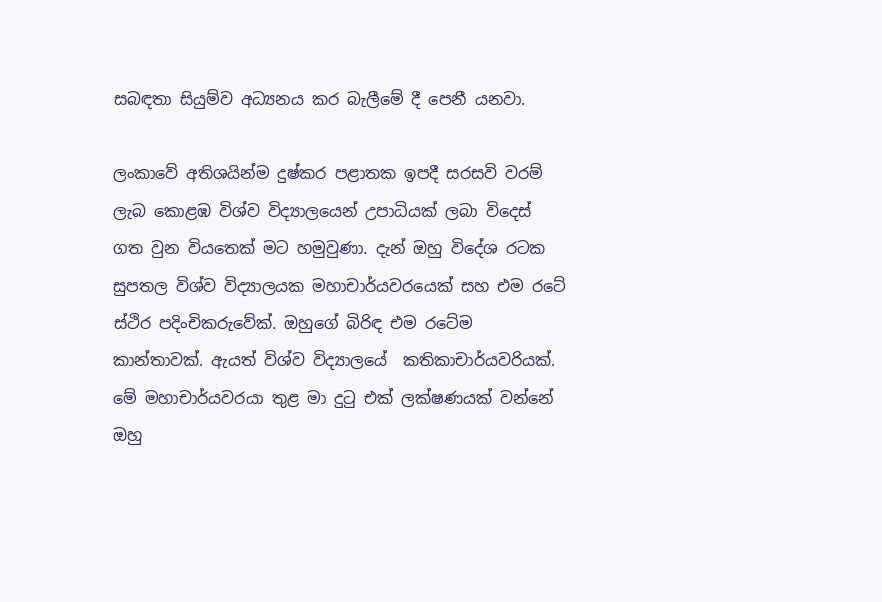සබඳතා සියුම්ව අධ්‍යනය කර බැලීමේ දී පෙනී යනවා.

ලංකාවේ අතිශයින්ම දුෂ්කර පළාතක ඉපදී සරසවි වරම් ලැබ කොළඹ විශ්ව විද්‍යාලයෙන් උපාධියක් ලබා විදෙස් ගත වුන වියතෙක් මට හමුවුණා. දැන් ඔහු විදේශ රටක සුපතල විශ්ව විද්‍යාලයක මහාචාර්යවරයෙක් සහ එම රටේ ස්ථිර පදිංචිකරුවේක්. ඔහුගේ බිරිඳ එම රටේම කාන්තාවක්. ඇයත් විශ්ව විද්‍යාලයේ  කතිකාචාර්යවරියක්. මේ මහාචාර්යවරයා තුළ මා දුටු එක් ලක්ෂණයක් වන්නේ ඔහු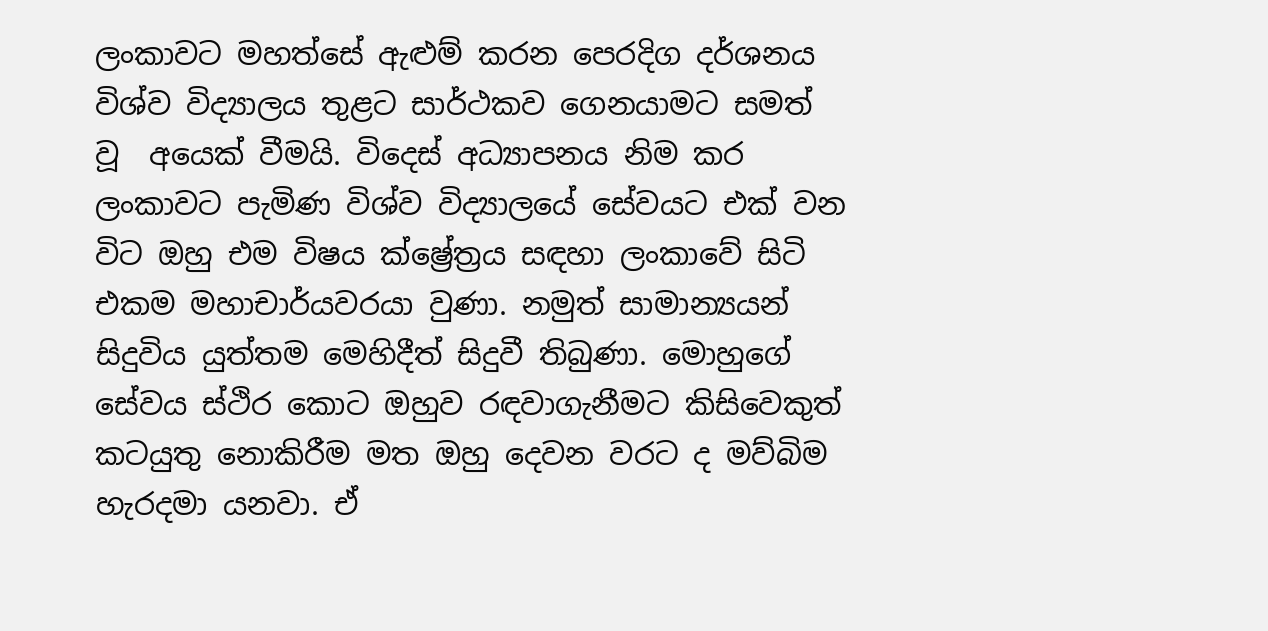ලංකාවට මහත්සේ ඇළුම් කරන පෙරදිග දර්ශනය විශ්ව විද්‍යාලය තුළට සාර්ථකව ගෙනයාමට සමත් වූ  අයෙක් වීමයි. විදෙස් අධ්‍යාපනය නිම කර ලංකාවට පැමිණ විශ්ව විද්‍යාලයේ සේවයට එක් වන විට ඔහු එම විෂය ක්ෂ්‍රේත්‍රය සඳහා ලංකාවේ සිටි එකම මහාචාර්යවරයා වුණා. නමුත් සාමාන්‍යයන් සිදුවිය යුත්තම මෙහිදීත් සිදුවී තිබුණා. මොහුගේ සේවය ස්ථිර කොට ඔහුව රඳවාගැනීමට කිසිවෙකුත් කටයුතු නොකිරීම මත ඔහු දෙවන වරට ද මව්බිම හැරදමා යනවා. ඒ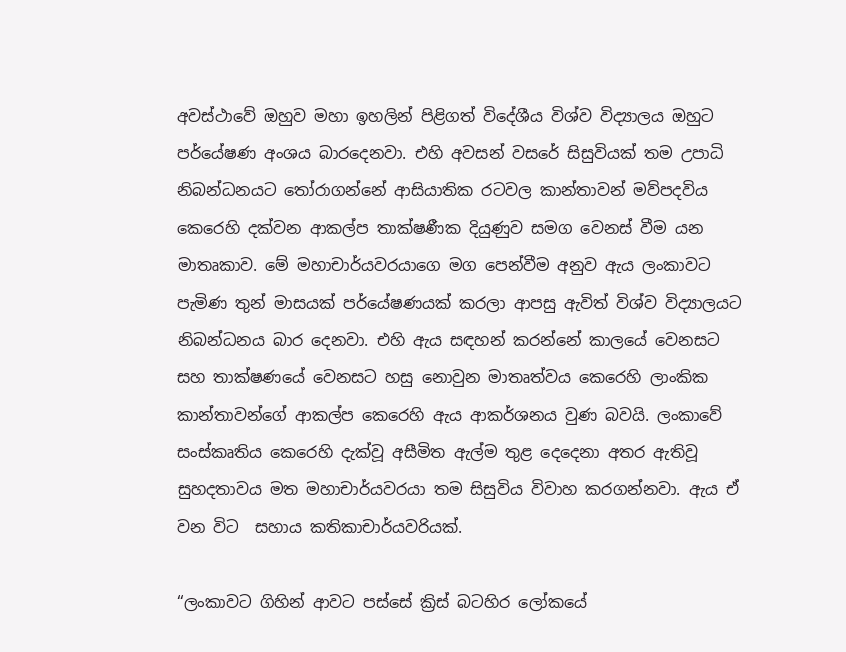අවස්ථාවේ ඔහුව මහා ඉහලින් පිළිගත් විදේශීය විශ්ව විද්‍යාලය ඔහුට පර්යේෂණ අංශය බාරදෙනවා. එහි අවසන් වසරේ සිසුවියක් තම උපාධි නිබන්ධනයට තෝරාගන්නේ ආසියාතික රටවල කාන්තාවන් මව්පදවිය කෙරෙහි දක්වන ආකල්ප තාක්ෂණීක දියුණුව සමග වෙනස් වීම යන මාතෘකාව. මේ මහාචාර්යවරයාගෙ මග පෙන්වීම අනුව ඇය ලංකාවට පැමිණ තුන් මාසයක් පර්යේෂණයක් කරලා ආපසු ඇවිත් විශ්ව විද්‍යාලයට නිබන්ධනය බාර දෙනවා. එහි ඇය සඳහන් කරන්නේ කාලයේ වෙනසට සහ තාක්ෂණයේ වෙනසට හසු නොවුන මාතෘත්වය කෙරෙහි ලාංකික කාන්තාවන්ගේ ආකල්ප කෙරෙහි ඇය ආකර්ශනය වුණ බවයි. ලංකාවේ සංස්කෘතිය කෙරෙහි දැක්වූ අසීමිත ඇල්ම තුළ දෙදෙනා අතර ඇතිවූ සුහදතාවය මත මහාචාර්යවරයා තම සිසුවිය විවාහ කරගන්නවා. ඇය ඒ වන විට  සහාය කතිකාචාර්යවරියක්.

“ලංකාවට ගිහින් ආවට පස්සේ ක්‍රිස් බටහිර ලෝකයේ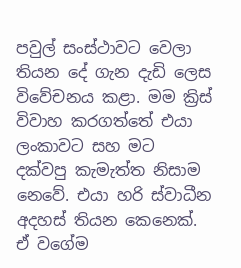පවුල් සංස්ථාවට වෙලා තියන දේ ගැන දැඩි ලෙස විවේචනය කළා. මම ක්‍රිස් විවාහ කරගත්තේ එයා ලංකාවට සහ මට දක්වපු කැමැත්ත නිසාම නෙවේ. එයා හරි ස්වාධීන අදහස් තියන කෙනෙක්. ඒ වගේම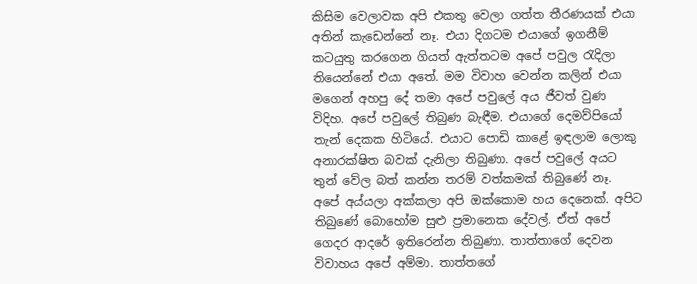කිසිම වෙලාවක අපි එකතු වෙලා ගත්ත තීරණයක් එයා අතින් කැඩෙන්නේ නෑ. එයා දිගටම එයාගේ ඉගනීම් කටයුතු කරගෙන ගියත් ඇත්තටම අපේ පවුල රැදිලා තියෙන්නේ එයා අතේ. මම විවාහ වෙන්න කලින් එයා මගෙන් අහපු දේ තමා අපේ පවුලේ අය ජීවත් වුණ විදිහ. අපේ පවුලේ තිබුණ බැඳීම. එයාගේ දෙමව්පියෝ තැන් දෙකක හිටියේ. එයාට පොඩි කාළේ ඉඳලාම ලොකු අනාරක්ෂිත බවක් දැනිලා තිබුණා. අපේ පවුලේ අයට තුන් වේල බත් කන්න තරම් වත්කමක් තිබුණේ නෑ. අපේ අය්යලා අක්කලා අපි ඔක්කොම හය දෙනෙක්. අපිට තිබුණේ බොහෝම සුළු ප්‍රමානෙක දේවල්. ඒත් අපේ ගෙදර ආදරේ ඉතිරෙන්න තිබුණා. තාත්තාගේ දෙවන විවාහය අපේ අම්මා. තාත්තගේ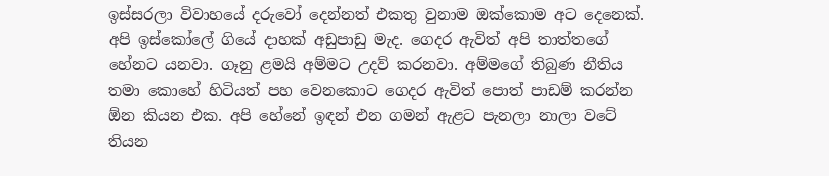ඉස්සරලා විවාහයේ දරුවෝ දෙන්නත් එකතු වුනාම ඔක්කොම අට දෙනෙක්. අපි ඉස්කෝලේ ගියේ දාහක් අඩුපාඩු මැද. ගෙදර ඇවිත් අපි තාත්තගේ හේනට යනවා. ගෑනු ළමයි අම්මට උදව් කරනවා. අම්මගේ තිබුණ නීතිය තමා කොහේ හිටියත් පහ වෙනකොට ගෙදර ඇවිත් පොත් පාඩම් කරන්න ඕන කියන එක. අපි හේනේ ඉඳන් එන ගමන් ඇළට පැනලා නාලා වටේ තියන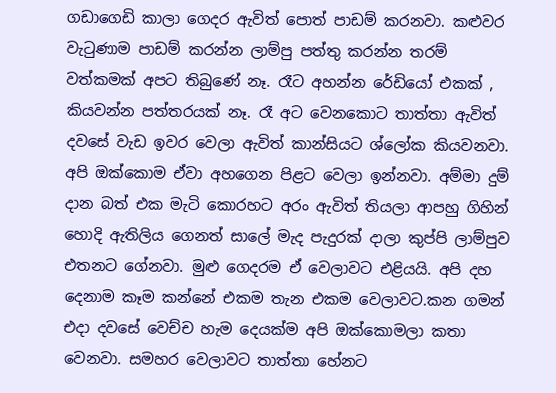ගඩාගෙඩි කාලා ගෙදර ඇවිත් පොත් පාඩම් කරනවා. කළුවර වැටුණාම පාඩම් කරන්න ලාම්පු පත්තු කරන්න තරම් වත්කමක් අපට තිබුණේ නෑ. රෑට අහන්න රේඩියෝ එකක් , කියවන්න පත්තරයක් නෑ. රෑ අට වෙනකොට තාත්තා ඇවිත් දවසේ වැඩ ඉවර වෙලා ඇවිත් කාන්සියට ශ්ලෝක කියවනවා. අපි ඔක්කොම ඒවා අහගෙන පිළට වෙලා ඉන්නවා. අම්මා දුම් දාන බත් එක මැටි කොරහට අරං ඇවිත් තියලා ආපහු ගිහින් හොදි ඇතිලිය ගෙනත් සාලේ මැද පැදුරක් දාලා කුප්පි ලාම්පුව එතනට ගේනවා. මුළු ගෙදරම ඒ වෙලාවට එළියයි. අපි දහ දෙනාම කෑම කන්නේ එකම තැන එකම වෙලාවට.කන ගමන් එදා දවසේ වෙච්ච හැම දෙයක්ම අපි ඔක්කොමලා කතා වෙනවා. සමහර වෙලාවට තාත්තා හේනට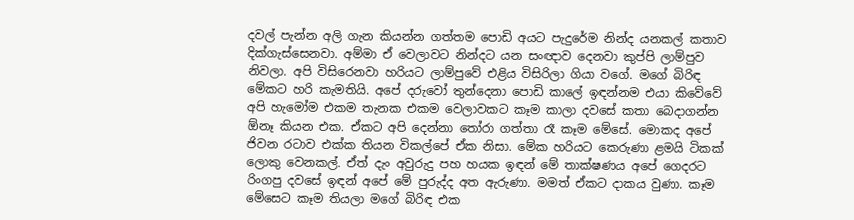දවල් පැන්න අලි ගැන කියන්න ගත්තම පොඩි අයට පැදුරේම නින්ද යනකල් කතාව දික්ගැස්සෙනවා. අම්මා ඒ වෙලාවට නින්දට යන සංඥාව දෙනවා කුප්පි ලාම්පුව නිවලා. අපි විසිරෙනවා හරියට ලාම්පුවේ එළිය විසිරිලා ගියා වගේ. මගේ බිරිඳ මේකට හරි කැමතියි. අපේ දරුවෝ තුන්දෙනා පොඩි කාලේ ඉඳන්නම එයා කිවේවේ අපි හැමෝම එකම තැනක එකම වෙලාවකට කෑම කාලා දවසේ කතා බෙදාගන්න ඕනෑ කියන එක. ඒකට අපි දෙන්නා තෝරා ගත්තා රෑ කෑම මේසේ. මොකද අපේ ජිවන රටාව එක්ක තියන විකල්පේ ඒක නිසා. මේක හරියට කෙරුණා ළමයි ටිකක් ලොකු වෙනකල්. ඒත් දැං අවුරුදු පහ හයක ඉඳන් මේ තාක්ෂණය අපේ ගෙදරට රිංගපු දවසේ ඉඳන් අපේ මේ පුරුද්ද අත ඇරුණා. මමත් ඒකට දාකය වුණා. කෑම මේසෙට කෑම තියලා මගේ බිරිඳ එක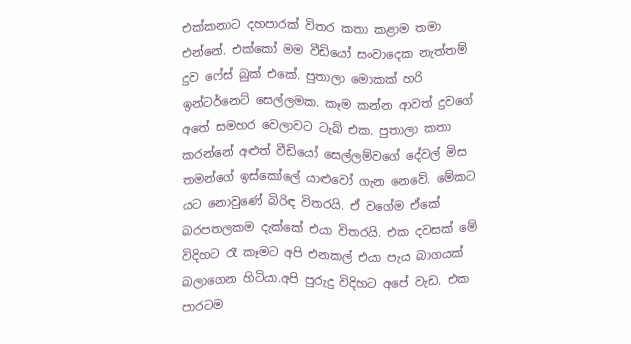එක්කනාට දහපාරක් විතර කතා කළාම තමා එන්නේ. එක්කෝ මම වීඩියෝ සංවාදෙක නැත්තම් දුව ෆේස් බුක් එකේ. පුතාලා මොකක් හරි ඉන්ටර්නෙට් සෙල්ලමක. කෑම කන්න ආවත් දුවගේ අතේ සමහර වෙලාවට ටැබ් එක. පුතාලා කතා කරන්නේ අළුත් වීඩියෝ සෙල්ලම්වගේ දේවල් මිස තමන්ගේ ඉස්කෝලේ යාළුවෝ ගැන නෙවේ. මේකට යට නොවුණේ බිරිඳ විතරයි. ඒ වගේම ඒකේ බරපතලකම දැක්කේ එයා විතරයි. එක දවසක් මේ විදිහට රෑ කෑමට අපි එනකල් එයා පැය බාගයක් බලාගෙන හිටියා.අපි පුරුදු විදිහට අපේ වැඩ. එක පාරටම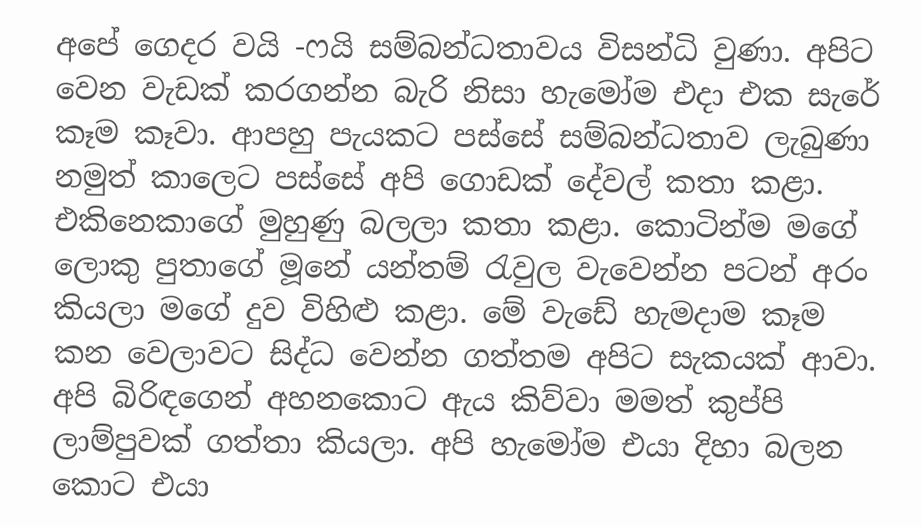අපේ ගෙදර වයි -ෆයි සම්බන්ධතාවය විසන්ධි වුණා. අපිට වෙන වැඩක් කරගන්න බැරි නිසා හැමෝම එදා එක සැරේ කෑම කෑවා. ආපහු පැයකට පස්සේ සම්බන්ධතාව ලැබුණා නමුත් කාලෙට පස්සේ අපි ගොඩක් දේවල් කතා කළා. එකිනෙකාගේ මුහුණු බලලා කතා කළා. කොටින්ම මගේ ලොකු පුතාගේ මූනේ යන්තම් රැවුල වැවෙන්න පටන් අරං කියලා මගේ දුව විහිළු කළා. මේ වැඩේ හැමදාම කෑම කන වෙලාවට සිද්ධ වෙන්න ගත්තම අපිට සැකයක් ආවා. අපි බිරිඳගෙන් අහනකොට ඇය කිව්වා මමත් කුප්පි ලාම්පුවක් ගත්තා කියලා. අපි හැමෝම එයා දිහා බලන කොට එයා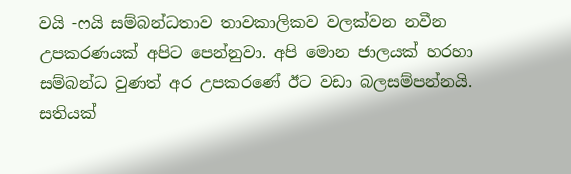වයි -ෆයි සම්බන්ධතාව තාවකාලිකව වලක්වන නවීන උපකරණයක් අපිට පෙන්නුවා. අපි මොන ජාලයක් හරහා සම්බන්ධ වුණත් අර උපකරණේ ඊට වඩා බලසම්පන්නයි. සතියක්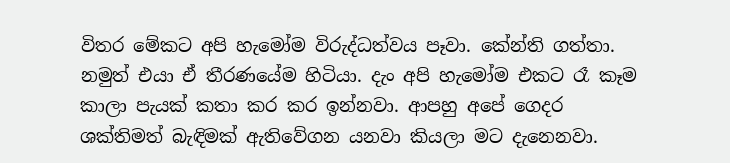විතර මේකට අපි හැමෝම විරුද්ධත්වය පෑවා. කේන්ති ගත්තා. නමුත් එයා ඒ තීරණයේම හිටියා. දැං අපි හැමෝම එකට රෑ කෑම කාලා පැයක් කතා කර කර ඉන්නවා. ආපහු අපේ ගෙදර ශක්තිමත් බැඳිමක් ඇතිවේගන යනවා කියලා මට දැනෙනවා.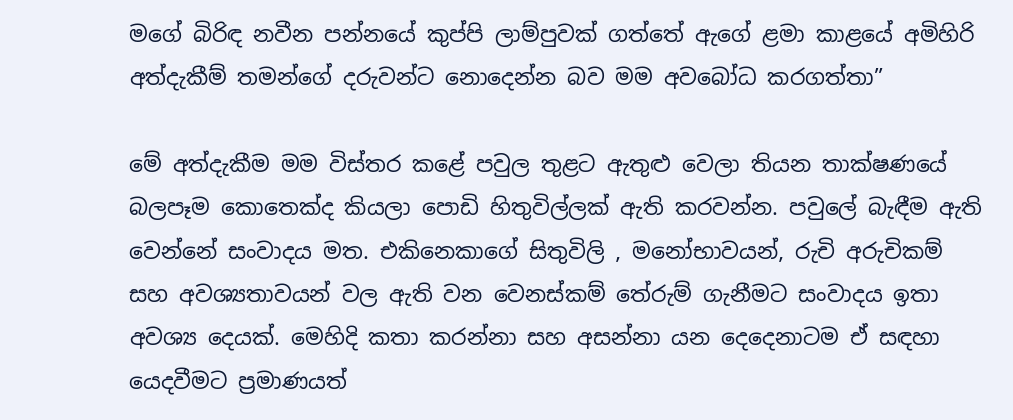මගේ බිරිඳ නවීන පන්නයේ කුප්පි ලාම්පුවක් ගත්තේ ඇගේ ළමා කාළයේ අමිහිරි අත්දැකීම් තමන්ගේ දරුවන්ට නොදෙන්න බව මම අවබෝධ කරගත්තා”

මේ අත්දැකීම මම විස්තර කළේ පවුල තුළට ඇතුළු වෙලා තියන තාක්ෂණයේ බලපෑම කොතෙක්ද කියලා පොඩි හිතුවිල්ලක් ඇති කරවන්න. පවුලේ බැඳීම ඇති වෙන්නේ සංවාදය මත. එකිනෙකාගේ සිතුවිලි , මනෝභාවයන්, රුචි අරුචිකම් සහ අවශ්‍යතාවයන් වල ඇති වන වෙනස්කම් තේරුම් ගැනීමට සංවාදය ඉතා අවශ්‍ය දෙයක්. මෙහිදි කතා කරන්නා සහ අසන්නා යන දෙදෙනාටම ඒ සඳහා යෙදවීමට ප්‍රමාණයත්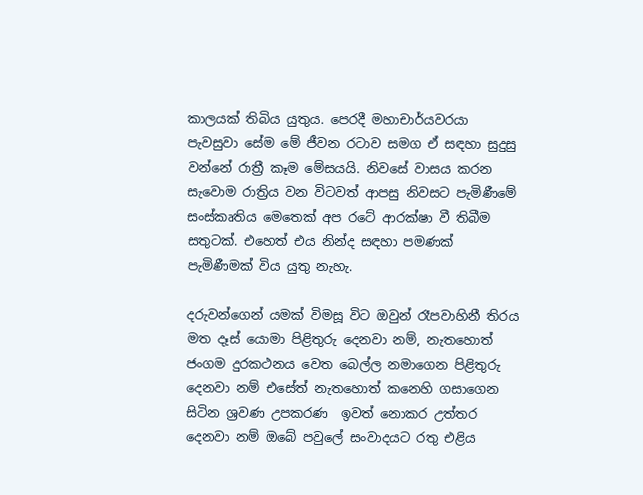කාලයක් තිබිය යුතුය. පෙරදී මහාචාර්යවරයා පැවසුවා සේම මේ ජීවන රටාව සමග ඒ සඳහා සුදුසු වන්නේ රාත්‍රී කෑම මේසයයි. නිවසේ වාසය කරන සැවොම රාත්‍රිය වන විටවත් ආපසු නිවසට පැමිණීමේ සංස්කෘතිය මෙතෙක් අප රටේ ආරක්ෂා වී තිබීම සතුටක්. එහෙත් එය නින්ද සඳහා පමණක් පැමිණීමක් විය යුතු නැහැ.

දරුවන්ගෙන් යමක් විමසූ විට ඔවුන් රෑපවාහිනී තිරය මත දෑස් යොමා පිළිතුරු දෙනවා නම්, නැතහොත් ජංගම දුරකථනය වෙත බෙල්ල නමාගෙන පිළිතුරු දෙනවා නම් එසේත් නැතහොත් කනෙහි ගසාගෙන සිටින ශ්‍රවණ උපකරණ  ඉවත් නොකර උත්තර දෙනවා නම් ඔබේ පවුලේ සංවාදයට රතු එළිය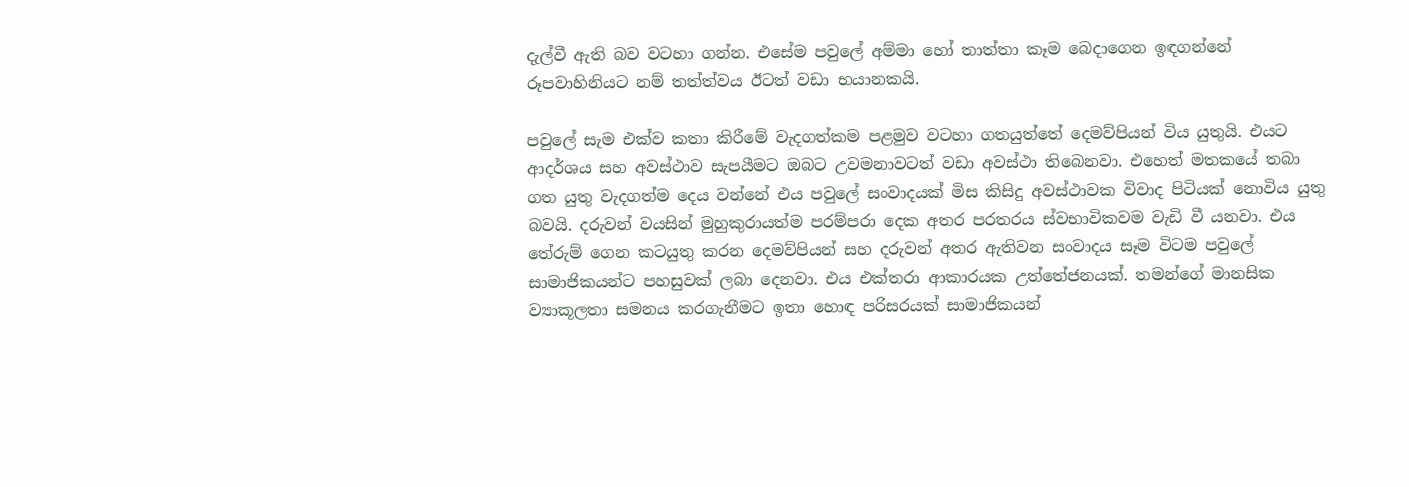දැල්වී ඇති බව වටහා ගන්න. එසේම පවුලේ අම්මා හෝ තාත්තා කෑම බෙදාගෙන ඉඳගන්නේ රූපවාහිනියට නම් තත්ත්වය ඊටත් වඩා භයානකයි.

පවුලේ සැම එක්ව කතා කිරීමේ වැදගත්කම පළමුව වටහා ගතයුත්තේ දෙමව්පියන් විය යුතුයි. එයට ආදර්ශය සහ අවස්ථාව සැපයීමට ඔබට උවමනාවටත් වඩා අවස්ථා තිබෙනවා. එහෙත් මතකයේ තබා ගත යුතු වැදගත්ම දෙය වන්නේ එය පවුලේ සංවාදයක් මිස කිසිදු අවස්ථාවක විවාද පිටියක් නොවිය යුතු බවයි. දරුවන් වයසින් මුහුකුරායත්ම පරම්පරා දෙක අතර පරතරය ස්වභාවිකවම වැඩි වී යනවා. එය තේරුම් ගෙන කටයුතු කරන දෙමව්පියන් සහ දරුවන් අතර ඇතිවන සංවාදය සෑම විටම පවුලේ සාමාජිකයන්ට පහසුවක් ලබා දෙනවා. එය එක්තරා ආකාරයක උත්තේජනයක්. තමන්ගේ මානසික ව්‍යාකූලතා සමනය කරගැනීමට ඉතා හොඳ පරිසරයක් සාමාජිකයන්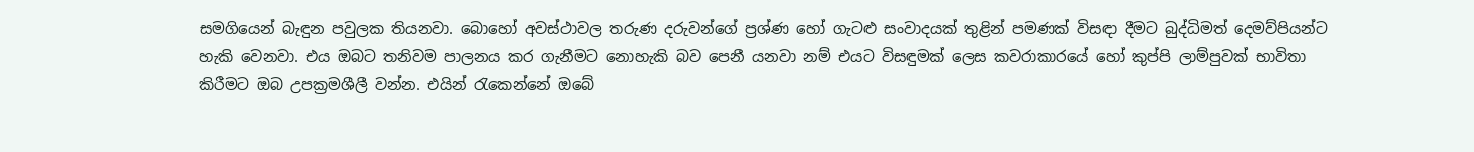සමගියෙන් බැඳුන පවුලක තියනවා. බොහෝ අවස්ථාවල තරුණ දරුවන්ගේ ප්‍රශ්ණ හෝ ගැටළු සංවාදයක් තුළින් පමණක් විසඳා දීමට බුද්ධිමත් දෙමව්පියන්ට හැකි වෙනවා. එය ඔබට තනිවම පාලනය කර ගැනීමට නොහැකි බව පෙනී යනවා නම් එයට විසඳුමක් ලෙස කවරාකාරයේ හෝ කුප්පි ලාම්පුවක් භාවිතා කිරීමට ඔබ උපක්‍රමශීලී වන්න. එයින් රැකෙන්නේ ඔබේ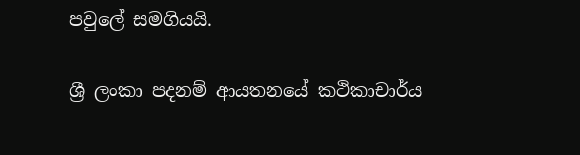පවුලේ සමගියයි.

ශ්‍රී ලංකා පදනම් ආයතනයේ කථිකාචාර්ය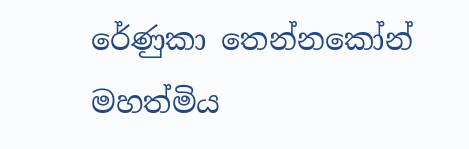රේණුකා තෙන්නකෝන් මහත්මිය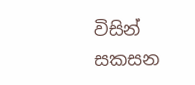විසින් සකසන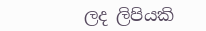ලද ලිපියකි